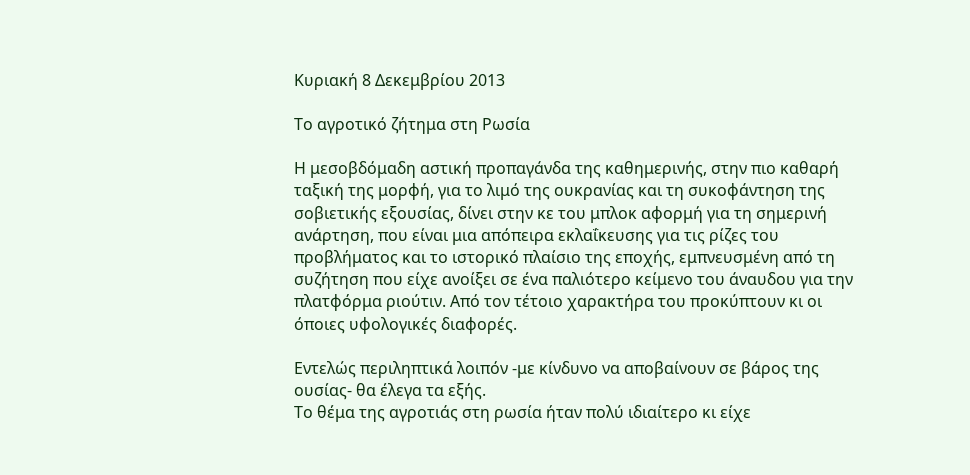Κυριακή 8 Δεκεμβρίου 2013

Το αγροτικό ζήτημα στη Ρωσία

Η μεσοβδόμαδη αστική προπαγάνδα της καθημερινής, στην πιο καθαρή ταξική της μορφή, για το λιμό της ουκρανίας και τη συκοφάντηση της σοβιετικής εξουσίας, δίνει στην κε του μπλοκ αφορμή για τη σημερινή ανάρτηση, που είναι μια απόπειρα εκλαΐκευσης για τις ρίζες του προβλήματος και το ιστορικό πλαίσιο της εποχής, εμπνευσμένη από τη συζήτηση που είχε ανοίξει σε ένα παλιότερο κείμενο του άναυδου για την πλατφόρμα ριούτιν. Από τον τέτοιο χαρακτήρα του προκύπτουν κι οι όποιες υφολογικές διαφορές.

Εντελώς περιληπτικά λοιπόν -με κίνδυνο να αποβαίνουν σε βάρος της ουσίας- θα έλεγα τα εξής.
Το θέμα της αγροτιάς στη ρωσία ήταν πολύ ιδιαίτερο κι είχε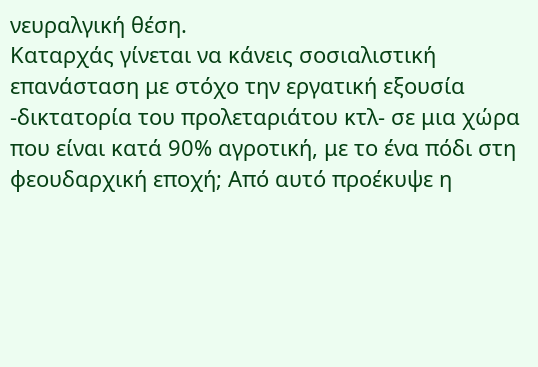νευραλγική θέση.
Καταρχάς γίνεται να κάνεις σοσιαλιστική επανάσταση με στόχο την εργατική εξουσία -δικτατορία του προλεταριάτου κτλ- σε μια χώρα που είναι κατά 90% αγροτική, με το ένα πόδι στη φεουδαρχική εποχή; Από αυτό προέκυψε η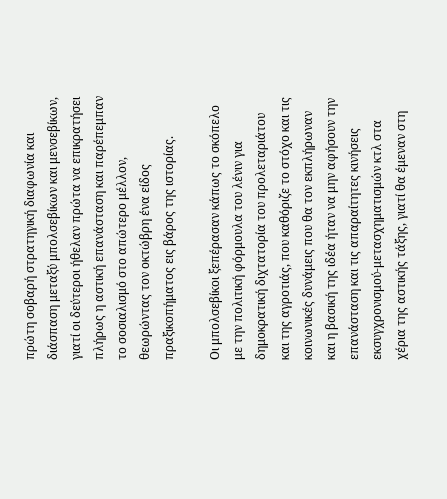πρώτη σοβαρή στρατηγική διαφωνία και διάσπαση μεταξύ μπολσεβίκων και μενσεβίκων, γιατί οι δεύτεροι ήθελαν πρώτα να επικρατήσει πλήρως η αστική επανάσταση και παρέπεμπαν το σοσιαλισμό στο απώτερο μέλλον, θεωρώντας τον οκτώβρη ένα είδος πραξικοπήματος εις βάρος της ιστορίας.

Οι μπολσεβίκοι ξεπέρασαν κάπως το σκόπελο με την πολιτική φόρμουλα του λένιν για δημοκρατική διχτατορία του προλεταριάτου και της αγροτιάς, που καθόριζε το στόχο και τις κοινωνικές δυνάμεις που θα τον εκπλήρωναν και η βασική της ιδέα ήταν να μην αφήσουν την επανάσταση και τις απαραίτητες κινήσεις εκσυγχρονισμού-μετασχηματισμών κτλ στα χέρια της αστικής τάξης, γιατί θα έμεναν στη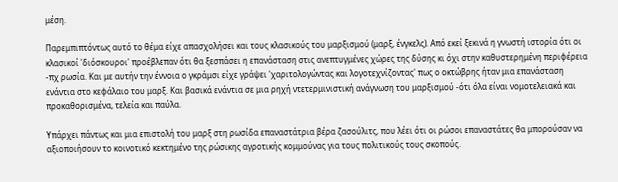μέση.

Παρεμπιπτόντως αυτό το θέμα είχε απασχολήσει και τους κλασικούς του μαρξισμού (μαρξ, ένγκελς). Από εκεί ξεκινά η γνωστή ιστορία ότι οι κλασικοί 'διόσκουροι' προέβλεπαν ότι θα ξεσπάσει η επανάσταση στις ανεπτυγμένες χώρες της δύσης κι όχι στην καθυστερημένη περιφέρεια -πχ ρωσία. Και με αυτήν την έννοια ο γκράμσι είχε γράψει 'χαριτολογώντας και λογοτεχνίζοντας' πως ο οκτώβρης ήταν μια επανάσταση ενάντια στο κεφάλαιο του μαρξ. Και βασικά ενάντια σε μια ρηχή ντετερμινιστική ανάγνωση του μαρξισμού -ότι όλα είναι νομοτελειακά και προκαθορισμένα, τελεία και παύλα.

Υπάρχει πάντως και μια επιστολή του μαρξ στη ρωσίδα επαναστάτρια βέρα ζασούλιτς, που λέει ότι οι ρώσοι επαναστάτες θα μπορούσαν να αξιοποιήσουν το κοινοτικό κεκτημένο της ρώσικης αγροτικής κομμούνας για τους πολιτικούς τους σκοπούς.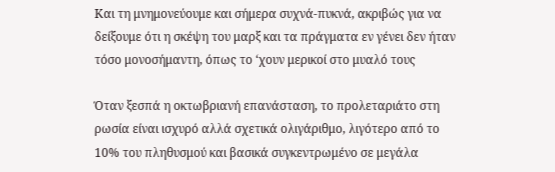Και τη μνημονεύουμε και σήμερα συχνά-πυκνά, ακριβώς για να δείξουμε ότι η σκέψη του μαρξ και τα πράγματα εν γένει δεν ήταν τόσο μονοσήμαντη, όπως το ‘χουν μερικοί στο μυαλό τους

Όταν ξεσπά η οκτωβριανή επανάσταση, το προλεταριάτο στη ρωσία είναι ισχυρό αλλά σχετικά ολιγάριθμο, λιγότερο από το 10% του πληθυσμού και βασικά συγκεντρωμένο σε μεγάλα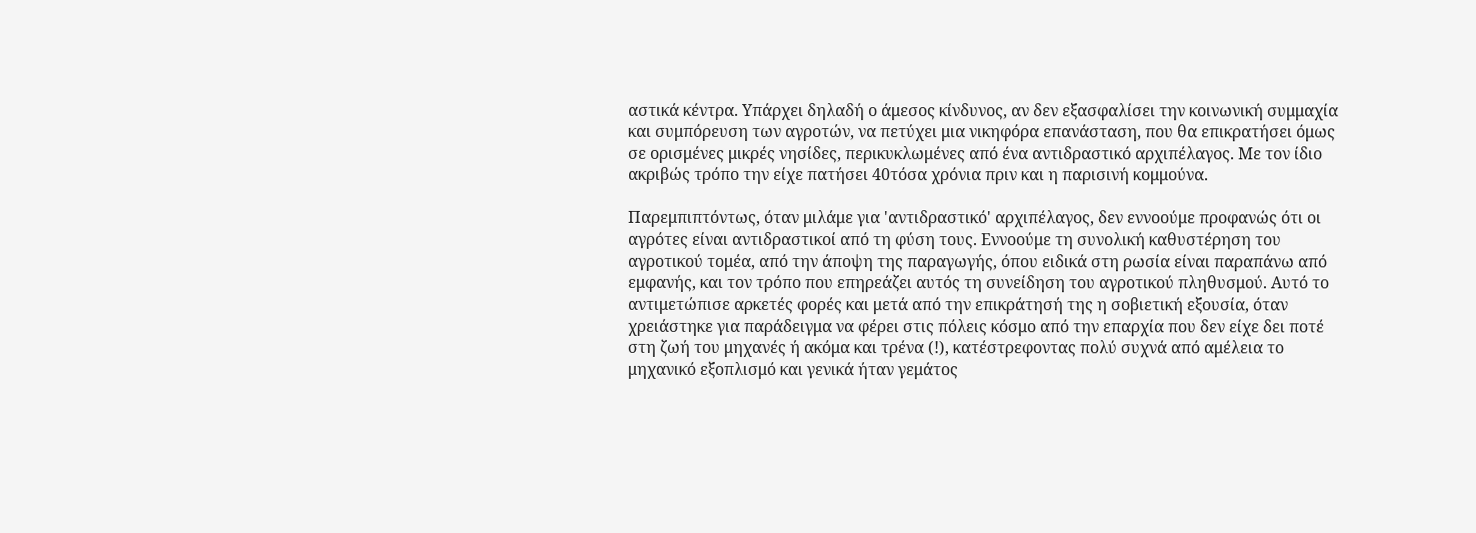αστικά κέντρα. Υπάρχει δηλαδή ο άμεσος κίνδυνος, αν δεν εξασφαλίσει την κοινωνική συμμαχία και συμπόρευση των αγροτών, να πετύχει μια νικηφόρα επανάσταση, που θα επικρατήσει όμως σε ορισμένες μικρές νησίδες, περικυκλωμένες από ένα αντιδραστικό αρχιπέλαγος. Με τον ίδιο ακριβώς τρόπο την είχε πατήσει 40τόσα χρόνια πριν και η παρισινή κομμούνα.

Παρεμπιπτόντως, όταν μιλάμε για 'αντιδραστικό' αρχιπέλαγος, δεν εννοούμε προφανώς ότι οι αγρότες είναι αντιδραστικοί από τη φύση τους. Εννοούμε τη συνολική καθυστέρηση του αγροτικού τομέα, από την άποψη της παραγωγής, όπου ειδικά στη ρωσία είναι παραπάνω από εμφανής, και τον τρόπο που επηρεάζει αυτός τη συνείδηση του αγροτικού πληθυσμού. Αυτό το αντιμετώπισε αρκετές φορές και μετά από την επικράτησή της η σοβιετική εξουσία, όταν χρειάστηκε για παράδειγμα να φέρει στις πόλεις κόσμο από την επαρχία που δεν είχε δει ποτέ στη ζωή του μηχανές ή ακόμα και τρένα (!), κατέστρεφοντας πολύ συχνά από αμέλεια το μηχανικό εξοπλισμό και γενικά ήταν γεμάτος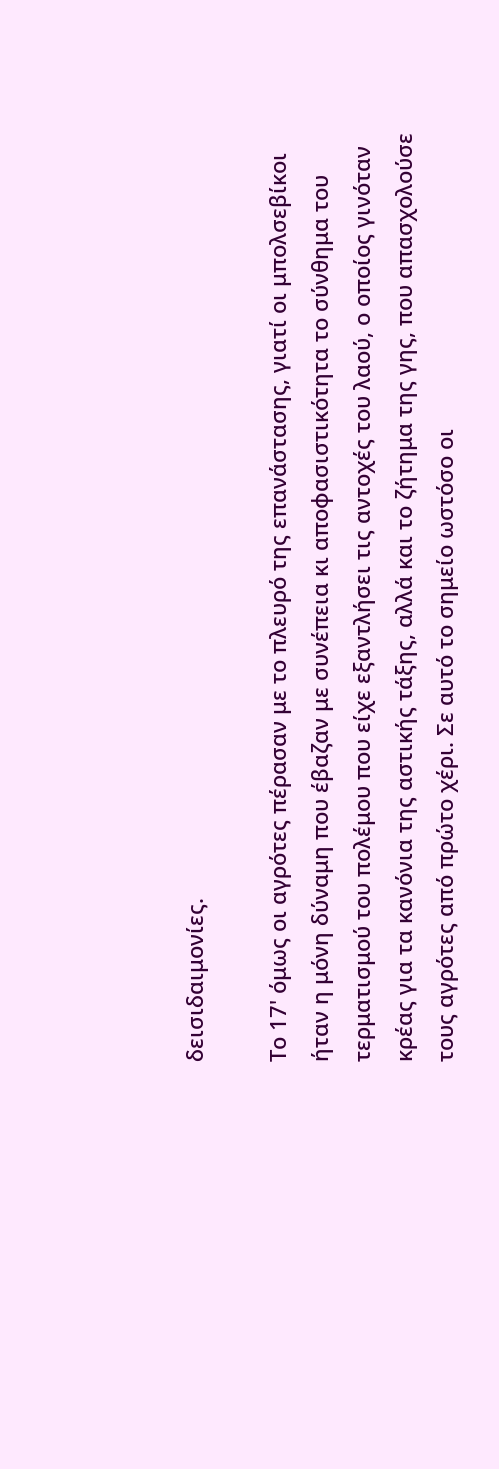δεισιδαιμονίες.

Το 17' όμως οι αγρότες πέρασαν με το πλευρό της επανάστασης, γιατί οι μπολσεβίκοι ήταν η μόνη δύναμη που έβαζαν με συνέπεια κι αποφασιστικότητα το σύνθημα του τερματισμού του πολέμου που είχε εξαντλήσει τις αντοχές του λαού, ο οποίος γινόταν κρέας για τα κανόνια της αστικής τάξης, αλλά και το ζήτημα της γης, που απασχολούσε τους αγρότες από πρώτο χέρι. Σε αυτό το σημείο ωστόσο οι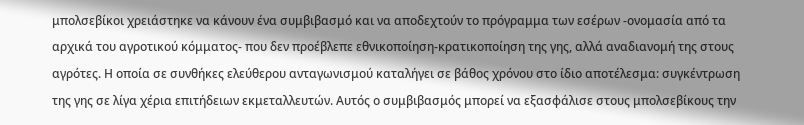μπολσεβίκοι χρειάστηκε να κάνουν ένα συμβιβασμό και να αποδεχτούν το πρόγραμμα των εσέρων -ονομασία από τα αρχικά του αγροτικού κόμματος- που δεν προέβλεπε εθνικοποίηση-κρατικοποίηση της γης, αλλά αναδιανομή της στους αγρότες. Η οποία σε συνθήκες ελεύθερου ανταγωνισμού καταλήγει σε βάθος χρόνου στο ίδιο αποτέλεσμα: συγκέντρωση της γης σε λίγα χέρια επιτήδειων εκμεταλλευτών. Αυτός ο συμβιβασμός μπορεί να εξασφάλισε στους μπολσεβίκους την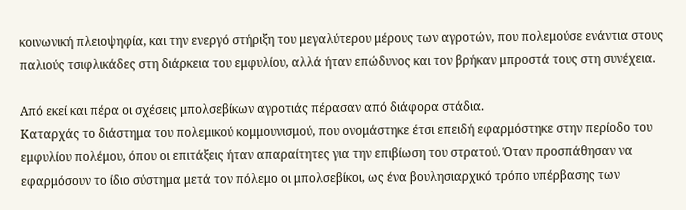κοινωνική πλειοψηφία, και την ενεργό στήριξη του μεγαλύτερου μέρους των αγροτών, που πολεμούσε ενάντια στους παλιούς τσιφλικάδες στη διάρκεια του εμφυλίου, αλλά ήταν επώδυνος και τον βρήκαν μπροστά τους στη συνέχεια.

Από εκεί και πέρα οι σχέσεις μπολσεβίκων αγροτιάς πέρασαν από διάφορα στάδια.
Καταρχάς το διάστημα του πολεμικού κομμουνισμού, που ονομάστηκε έτσι επειδή εφαρμόστηκε στην περίοδο του εμφυλίου πολέμου, όπου οι επιτάξεις ήταν απαραίτητες για την επιβίωση του στρατού. Όταν προσπάθησαν να εφαρμόσουν το ίδιο σύστημα μετά τον πόλεμο οι μπολσεβίκοι, ως ένα βουλησιαρχικό τρόπο υπέρβασης των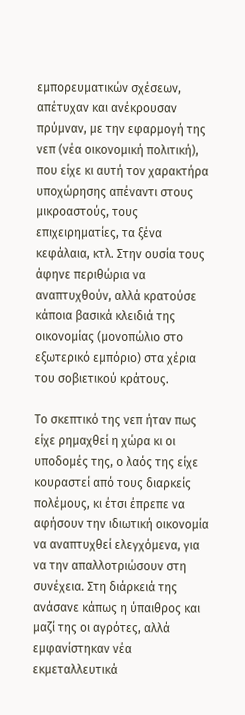εμπορευματικών σχέσεων, απέτυχαν και ανέκρουσαν πρύμναν, με την εφαρμογή της νεπ (νέα οικονομική πολιτική), που είχε κι αυτή τον χαρακτήρα υποχώρησης απέναντι στους μικροαστούς, τους επιχειρηματίες, τα ξένα κεφάλαια, κτλ. Στην ουσία τους άφηνε περιθώρια να αναπτυχθούν, αλλά κρατούσε κάποια βασικά κλειδιά της οικονομίας (μονοπώλιο στο εξωτερικό εμπόριο) στα χέρια του σοβιετικού κράτους.

Το σκεπτικό της νεπ ήταν πως είχε ρημαχθεί η χώρα κι οι υποδομές της, ο λαός της είχε κουραστεί από τους διαρκείς πολέμους, κι έτσι έπρεπε να αφήσουν την ιδιωτική οικονομία να αναπτυχθεί ελεγχόμενα, για να την απαλλοτριώσουν στη συνέχεια. Στη διάρκειά της ανάσανε κάπως η ύπαιθρος και μαζί της οι αγρότες, αλλά εμφανίστηκαν νέα εκμεταλλευτικά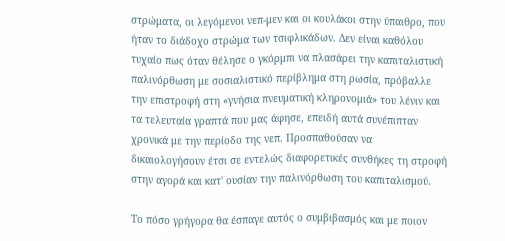στρώματα, οι λεγόμενοι νεπ-μεν και οι κουλάκοι στην ύπαιθρο, που ήταν το διάδοχο στρώμα των τσιφλικάδων. Δεν είναι καθόλου τυχαίο πως όταν θέλησε ο γκόρμπι να πλασάρει την καπιταλιστική παλινόρθωση με σοσιαλιστικό περίβλημα στη ρωσία, πρόβαλλε την επιστροφή στη «γνήσια πνευματική κληρονομιά» του λένιν και τα τελευταία γραπτά που μας άφησε, επειδή αυτά συνέπιπταν χρονικά με την περίοδο της νεπ. Προσπαθούσαν να δικαιολογήσουν έτσι σε εντελώς διαφορετικές συνθήκες τη στροφή στην αγορά και κατ' ουσίαν την παλινόρθωση του καπιταλισμού.

Το πόσο γρήγορα θα έσπαγε αυτός ο συμβιβασμός και με ποιον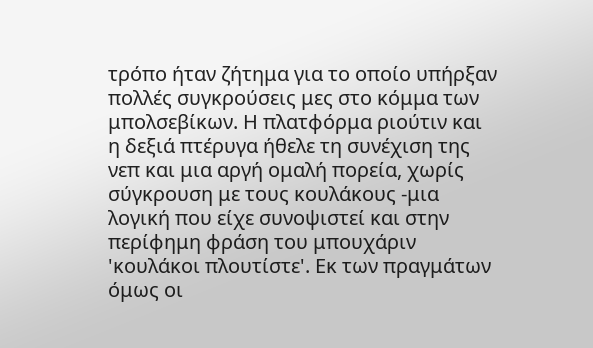τρόπο ήταν ζήτημα για το οποίο υπήρξαν πολλές συγκρούσεις μες στο κόμμα των μπολσεβίκων. Η πλατφόρμα ριούτιν και η δεξιά πτέρυγα ήθελε τη συνέχιση της νεπ και μια αργή ομαλή πορεία, χωρίς σύγκρουση με τους κουλάκους -μια λογική που είχε συνοψιστεί και στην περίφημη φράση του μπουχάριν 'κουλάκοι πλουτίστε'. Εκ των πραγμάτων όμως οι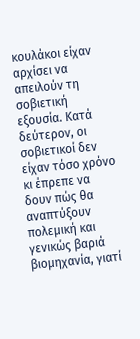κουλάκοι είχαν αρχίσει να απειλούν τη σοβιετική εξουσία. Κατά δεύτερον, οι σοβιετικοί δεν είχαν τόσο χρόνο κι έπρεπε να δουν πώς θα αναπτύξουν πολεμική και γενικώς βαριά βιομηχανία, γιατί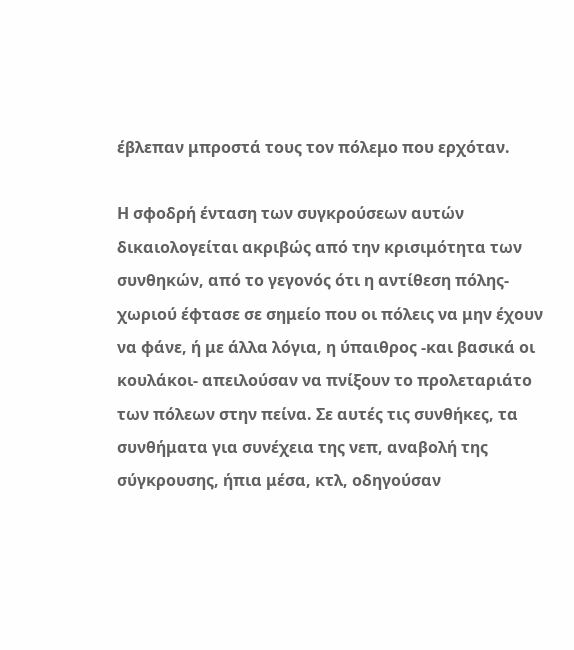έβλεπαν μπροστά τους τον πόλεμο που ερχόταν.

Η σφοδρή ένταση των συγκρούσεων αυτών δικαιολογείται ακριβώς από την κρισιμότητα των συνθηκών, από το γεγονός ότι η αντίθεση πόλης-χωριού έφτασε σε σημείο που οι πόλεις να μην έχουν να φάνε, ή με άλλα λόγια, η ύπαιθρος -και βασικά οι κουλάκοι- απειλούσαν να πνίξουν το προλεταριάτο των πόλεων στην πείνα. Σε αυτές τις συνθήκες, τα συνθήματα για συνέχεια της νεπ, αναβολή της σύγκρουσης, ήπια μέσα, κτλ, οδηγούσαν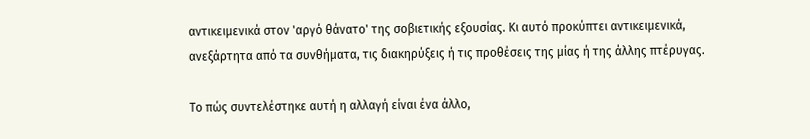αντικειμενικά στον 'αργό θάνατο' της σοβιετικής εξουσίας. Κι αυτό προκύπτει αντικειμενικά, ανεξάρτητα από τα συνθήματα, τις διακηρύξεις ή τις προθέσεις της μίας ή της άλλης πτέρυγας.

Το πώς συντελέστηκε αυτή η αλλαγή είναι ένα άλλο,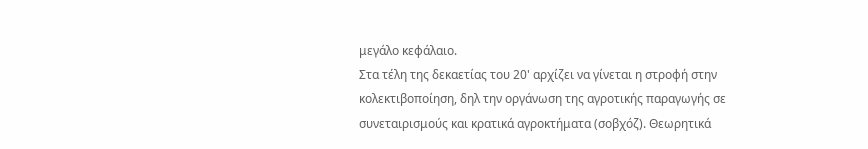μεγάλο κεφάλαιο.
Στα τέλη της δεκαετίας του 20' αρχίζει να γίνεται η στροφή στην κολεκτιβοποίηση, δηλ την οργάνωση της αγροτικής παραγωγής σε συνεταιρισμούς και κρατικά αγροκτήματα (σοβχόζ). Θεωρητικά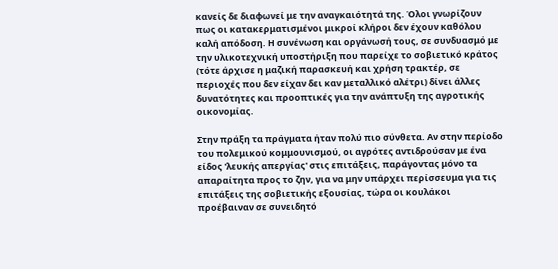κανείς δε διαφωνεί με την αναγκαιότητά της. Όλοι γνωρίζουν πως οι κατακερματισμένοι μικροί κλήροι δεν έχουν καθόλου καλή απόδοση. Η συνένωση και οργάνωσή τους, σε συνδυασμό με την υλικοτεχνική υποστήριξη που παρείχε το σοβιετικό κράτος (τότε άρχισε η μαζική παρασκευή και χρήση τρακτέρ, σε περιοχές που δεν είχαν δει καν μεταλλικό αλέτρι) δίνει άλλες δυνατότητες και προοπτικές για την ανάπτυξη της αγροτικής οικονομίας.

Στην πράξη τα πράγματα ήταν πολύ πιο σύνθετα. Αν στην περίοδο του πολεμικού κομμουνισμού, οι αγρότες αντιδρούσαν με ένα είδος 'λευκής απεργίας' στις επιτάξεις, παράγοντας μόνο τα απαραίτητα προς το ζην, για να μην υπάρχει περίσσευμα για τις επιτάξεις της σοβιετικής εξουσίας, τώρα οι κουλάκοι προέβαιναν σε συνειδητό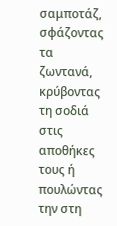σαμποτάζ, σφάζοντας τα ζωντανά, κρύβοντας τη σοδιά στις αποθήκες τους ή πουλώντας την στη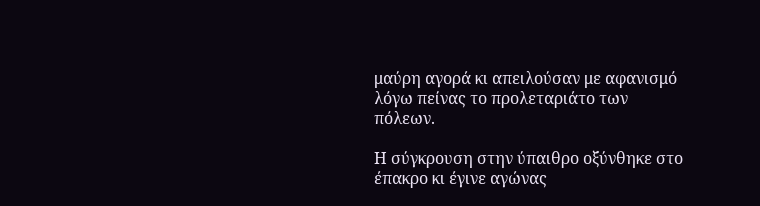μαύρη αγορά κι απειλούσαν με αφανισμό λόγω πείνας το προλεταριάτο των πόλεων.

Η σύγκρουση στην ύπαιθρο οξύνθηκε στο έπακρο κι έγινε αγώνας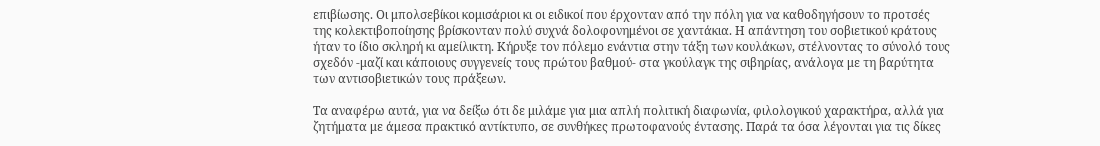επιβίωσης. Οι μπολσεβίκοι κομισάριοι κι οι ειδικοί που έρχονταν από την πόλη για να καθοδηγήσουν το προτσές της κολεκτιβοποίησης βρίσκονταν πολύ συχνά δολοφονημένοι σε χαντάκια. Η απάντηση του σοβιετικού κράτους ήταν το ίδιο σκληρή κι αμείλικτη. Κήρυξε τον πόλεμο ενάντια στην τάξη των κουλάκων, στέλνοντας το σύνολό τους σχεδόν -μαζί και κάποιους συγγενείς τους πρώτου βαθμού- στα γκούλαγκ της σιβηρίας, ανάλογα με τη βαρύτητα των αντισοβιετικών τους πράξεων.

Τα αναφέρω αυτά, για να δείξω ότι δε μιλάμε για μια απλή πολιτική διαφωνία, φιλολογικού χαρακτήρα, αλλά για ζητήματα με άμεσα πρακτικό αντίκτυπο, σε συνθήκες πρωτοφανούς έντασης. Παρά τα όσα λέγονται για τις δίκες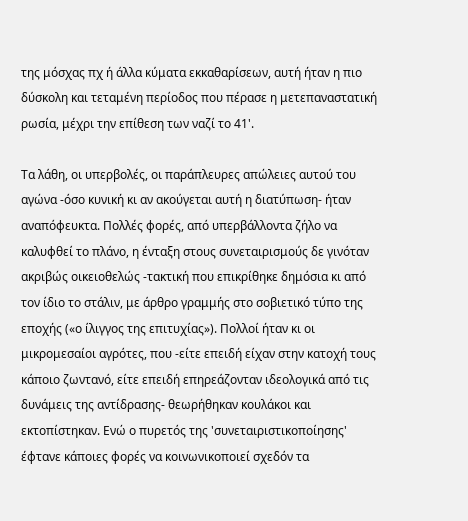της μόσχας πχ ή άλλα κύματα εκκαθαρίσεων, αυτή ήταν η πιο δύσκολη και τεταμένη περίοδος που πέρασε η μετεπαναστατική ρωσία, μέχρι την επίθεση των ναζί το 41'.

Τα λάθη, οι υπερβολές, οι παράπλευρες απώλειες αυτού του αγώνα -όσο κυνική κι αν ακούγεται αυτή η διατύπωση- ήταν αναπόφευκτα. Πολλές φορές, από υπερβάλλοντα ζήλο να καλυφθεί το πλάνο, η ένταξη στους συνεταιρισμούς δε γινόταν ακριβώς οικειοθελώς -τακτική που επικρίθηκε δημόσια κι από τον ίδιο το στάλιν, με άρθρο γραμμής στο σοβιετικό τύπο της εποχής («ο ίλιγγος της επιτυχίας»). Πολλοί ήταν κι οι μικρομεσαίοι αγρότες, που -είτε επειδή είχαν στην κατοχή τους κάποιο ζωντανό, είτε επειδή επηρεάζονταν ιδεολογικά από τις δυνάμεις της αντίδρασης- θεωρήθηκαν κουλάκοι και εκτοπίστηκαν. Ενώ ο πυρετός της 'συνεταιριστικοποίησης' έφτανε κάποιες φορές να κοινωνικοποιεί σχεδόν τα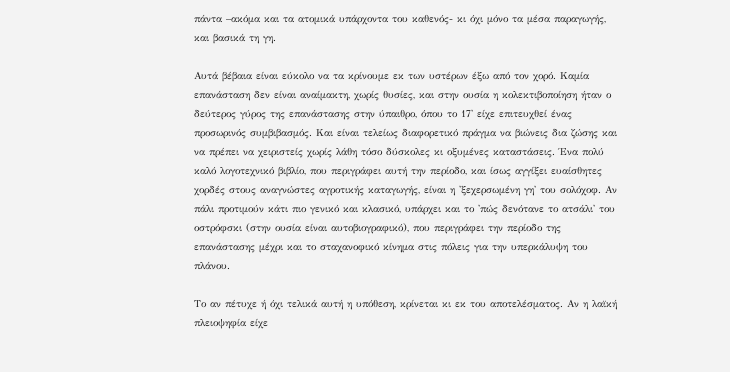πάντα –ακόμα και τα ατομικά υπάρχοντα του καθενός- κι όχι μόνο τα μέσα παραγωγής, και βασικά τη γη.

Αυτά βέβαια είναι εύκολο να τα κρίνουμε εκ των υστέρων έξω από τον χορό. Καμία επανάσταση δεν είναι αναίμακτη, χωρίς θυσίες, και στην ουσία η κολεκτιβοποίηση ήταν ο δεύτερος γύρος της επανάστασης στην ύπαιθρο, όπου το 17' είχε επιτευχθεί ένας προσωρινός συμβιβασμός. Και είναι τελείως διαφορετικό πράγμα να βιώνεις δια ζώσης και να πρέπει να χειριστείς χωρίς λάθη τόσο δύσκολες κι οξυμένες καταστάσεις. Ένα πολύ καλό λογοτεχνικό βιβλίο, που περιγράφει αυτή την περίοδο, και ίσως αγγίξει ευαίσθητες χορδές στους αναγνώστες αγροτικής καταγωγής, είναι η 'ξεχερσωμένη γη' του σολόχοφ. Αν πάλι προτιμούν κάτι πιο γενικό και κλασικό, υπάρχει και το 'πώς δενότανε το ατσάλι' του οστρόφσκι (στην ουσία είναι αυτοβιογραφικό), που περιγράφει την περίοδο της επανάστασης μέχρι και το σταχανοφικό κίνημα στις πόλεις για την υπερκάλυψη του πλάνου.

Το αν πέτυχε ή όχι τελικά αυτή η υπόθεση, κρίνεται κι εκ του αποτελέσματος. Αν η λαϊκή πλειοψηφία είχε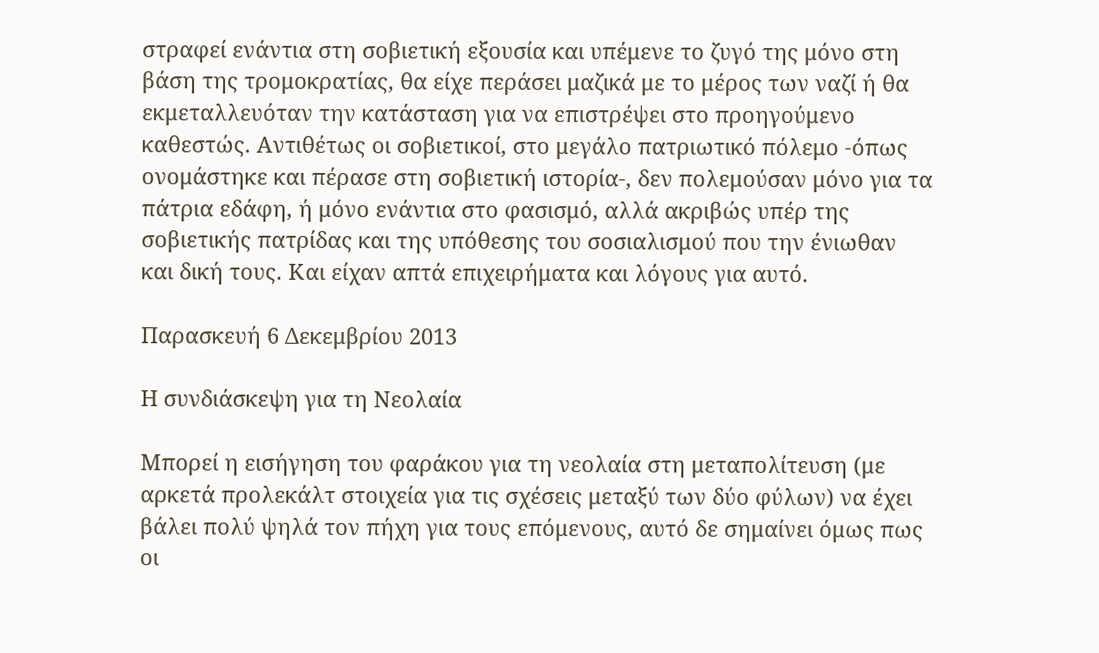στραφεί ενάντια στη σοβιετική εξουσία και υπέμενε το ζυγό της μόνο στη βάση της τρομοκρατίας, θα είχε περάσει μαζικά με το μέρος των ναζί ή θα εκμεταλλευόταν την κατάσταση για να επιστρέψει στο προηγούμενο καθεστώς. Αντιθέτως οι σοβιετικοί, στο μεγάλο πατριωτικό πόλεμο -όπως ονομάστηκε και πέρασε στη σοβιετική ιστορία-, δεν πολεμούσαν μόνο για τα πάτρια εδάφη, ή μόνο ενάντια στο φασισμό, αλλά ακριβώς υπέρ της σοβιετικής πατρίδας και της υπόθεσης του σοσιαλισμού που την ένιωθαν και δική τους. Και είχαν απτά επιχειρήματα και λόγους για αυτό.

Παρασκευή 6 Δεκεμβρίου 2013

Η συνδιάσκεψη για τη Νεολαία

Μπορεί η εισήγηση του φαράκου για τη νεολαία στη μεταπολίτευση (με αρκετά προλεκάλτ στοιχεία για τις σχέσεις μεταξύ των δύο φύλων) να έχει βάλει πολύ ψηλά τον πήχη για τους επόμενους, αυτό δε σημαίνει όμως πως οι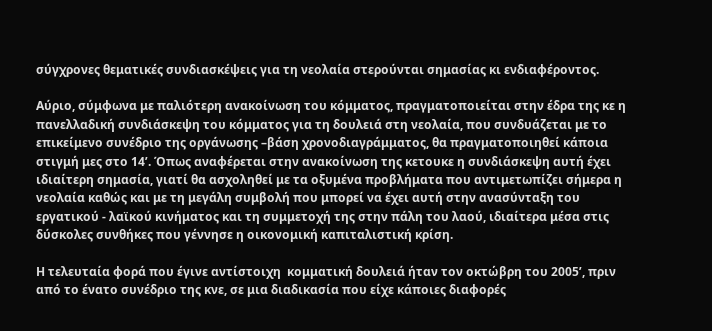σύγχρονες θεματικές συνδιασκέψεις για τη νεολαία στερούνται σημασίας κι ενδιαφέροντος.

Αύριο, σύμφωνα με παλιότερη ανακοίνωση του κόμματος, πραγματοποιείται στην έδρα της κε η πανελλαδική συνδιάσκεψη του κόμματος για τη δουλειά στη νεολαία, που συνδυάζεται με το επικείμενο συνέδριο της οργάνωσης –βάση χρονοδιαγράμματος, θα πραγματοποιηθεί κάποια στιγμή μες στο 14’. Όπως αναφέρεται στην ανακοίνωση της κετουκε η συνδιάσκεψη αυτή έχει ιδιαίτερη σημασία, γιατί θα ασχοληθεί με τα οξυμένα προβλήματα που αντιμετωπίζει σήμερα η νεολαία καθώς και με τη μεγάλη συμβολή που μπορεί να έχει αυτή στην ανασύνταξη του εργατικού - λαϊκού κινήματος και τη συμμετοχή της στην πάλη του λαού, ιδιαίτερα μέσα στις δύσκολες συνθήκες που γέννησε η οικονομική καπιταλιστική κρίση.

Η τελευταία φορά που έγινε αντίστοιχη  κομματική δουλειά ήταν τον οκτώβρη του 2005’, πριν από το ένατο συνέδριο της κνε, σε μια διαδικασία που είχε κάποιες διαφορές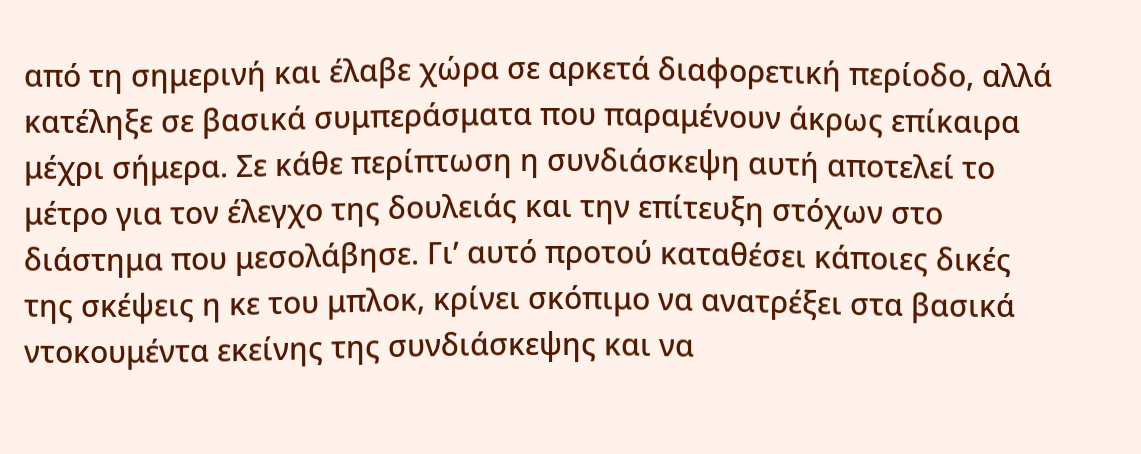από τη σημερινή και έλαβε χώρα σε αρκετά διαφορετική περίοδο, αλλά κατέληξε σε βασικά συμπεράσματα που παραμένουν άκρως επίκαιρα μέχρι σήμερα. Σε κάθε περίπτωση η συνδιάσκεψη αυτή αποτελεί το μέτρο για τον έλεγχο της δουλειάς και την επίτευξη στόχων στο διάστημα που μεσολάβησε. Γι’ αυτό προτού καταθέσει κάποιες δικές της σκέψεις η κε του μπλοκ, κρίνει σκόπιμο να ανατρέξει στα βασικά ντοκουμέντα εκείνης της συνδιάσκεψης και να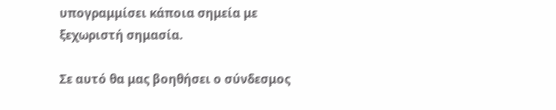υπογραμμίσει κάποια σημεία με ξεχωριστή σημασία.

Σε αυτό θα μας βοηθήσει ο σύνδεσμος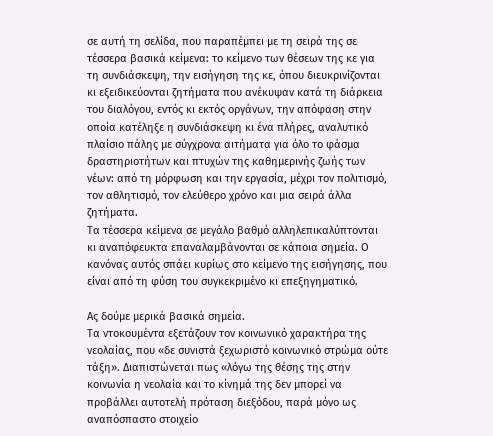σε αυτή τη σελίδα, που παραπέμπει με τη σειρά της σε τέσσερα βασικά κείμενα: το κείμενο των θέσεων της κε για τη συνδιάσκεψη, την εισήγηση της κε, όπου διευκρινίζονται κι εξειδικεύονται ζητήματα που ανέκυψαν κατά τη διάρκεια του διαλόγου, εντός κι εκτός οργάνων, την απόφαση στην οποία κατέληξε η συνδιάσκεψη κι ένα πλήρες, αναλυτικό πλαίσιο πάλης με σύγχρονα αιτήματα για όλο το φάσμα δραστηριοτήτων και πτυχών της καθημερινής ζωής των νέων: από τη μόρφωση και την εργασία, μέχρι τον πολιτισμό, τον αθλητισμό, τον ελεύθερο χρόνο και μια σειρά άλλα ζητήματα.
Τα τέσσερα κείμενα σε μεγάλο βαθμό αλληλεπικαλύπτονται κι αναπόφευκτα επαναλαμβάνονται σε κάποια σημεία. Ο κανόνας αυτός σπάει κυρίως στο κείμενο της εισήγησης, που είναι από τη φύση του συγκεκριμένο κι επεξηγηματικό.

Ας δούμε μερικά βασικά σημεία.
Τα ντοκουμέντα εξετάζουν τον κοινωνικό χαρακτήρα της νεολαίας, που «δε συνιστά ξεχωριστό κοινωνικό στρώμα ούτε τάξη». Διαπιστώνεται πως «λόγω της θέσης της στην κοινωνία η νεολαία και το κίνημά της δεν μπορεί να προβάλλει αυτοτελή πρόταση διεξόδου, παρά μόνο ως αναπόσπαστο στοιχείο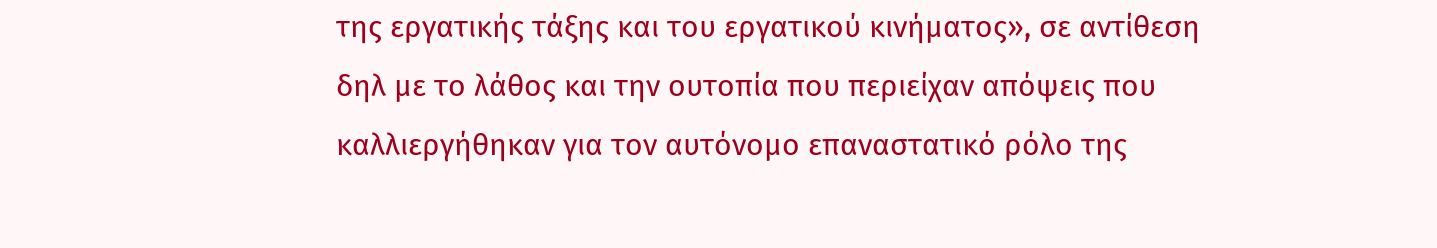της εργατικής τάξης και του εργατικού κινήματος», σε αντίθεση δηλ με το λάθος και την ουτοπία που περιείχαν απόψεις που καλλιεργήθηκαν για τον αυτόνομο επαναστατικό ρόλο της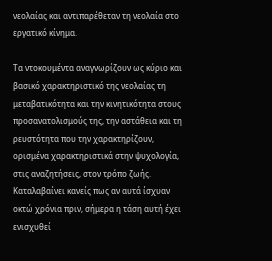νεολαίας και αντιπαρέθεταν τη νεολαία στο εργατικό κίνημα.

Τα ντοκουμέντα αναγνωρίζουν ως κύριο και βασικό χαρακτηριστικό της νεολαίας τη μεταβατικότητα και την κινητικότητα στους προσανατολισμούς της, την αστάθεια και τη ρευστότητα που την χαρακτηρίζουν, ορισμένα χαρακτηριστικά στην ψυχολογία, στις αναζητήσεις, στον τρόπο ζωής. Καταλαβαίνει κανείς πως αν αυτά ίσχυαν οκτώ χρόνια πριν, σήμερα η τάση αυτή έχει ενισχυθεί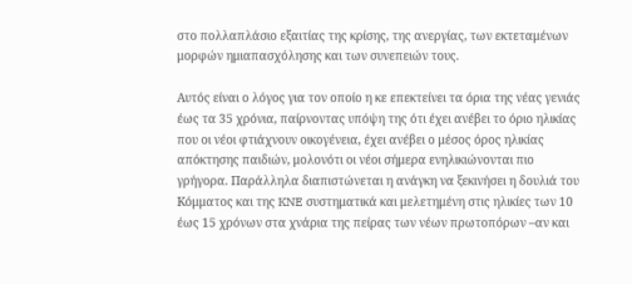στο πολλαπλάσιο εξαιτίας της κρίσης, της ανεργίας, των εκτεταμένων μορφών ημιαπασχόλησης και των συνεπειών τους.

Αυτός είναι ο λόγος για τον οποίο η κε επεκτείνει τα όρια της νέας γενιάς έως τα 35 χρόνια, παίρνοντας υπόψη της ότι έχει ανέβει το όριο ηλικίας που οι νέοι φτιάχνουν οικογένεια, έχει ανέβει ο μέσος όρος ηλικίας απόκτησης παιδιών, μολονότι οι νέοι σήμερα ενηλικιώνονται πιο γρήγορα. Παράλληλα διαπιστώνεται η ανάγκη να ξεκινήσει η δουλιά του Kόμματος και της KNE συστηματικά και μελετημένη στις ηλικίες των 10 έως 15 χρόνων στα χνάρια της πείρας των νέων πρωτοπόρων –αν και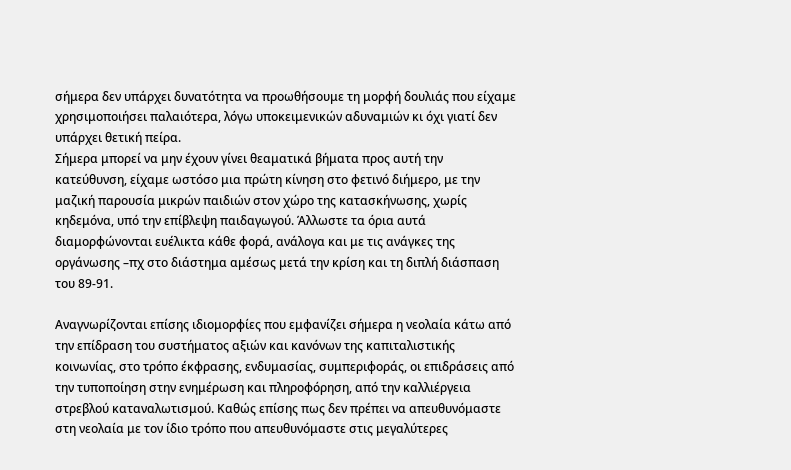σήμερα δεν υπάρχει δυνατότητα να προωθήσουμε τη μορφή δουλιάς που είχαμε χρησιμοποιήσει παλαιότερα, λόγω υποκειμενικών αδυναμιών κι όχι γιατί δεν υπάρχει θετική πείρα.
Σήμερα μπορεί να μην έχουν γίνει θεαματικά βήματα προς αυτή την κατεύθυνση, είχαμε ωστόσο μια πρώτη κίνηση στο φετινό διήμερο, με την μαζική παρουσία μικρών παιδιών στον χώρο της κατασκήνωσης, χωρίς κηδεμόνα, υπό την επίβλεψη παιδαγωγού. Άλλωστε τα όρια αυτά διαμορφώνονται ευέλικτα κάθε φορά, ανάλογα και με τις ανάγκες της οργάνωσης –πχ στο διάστημα αμέσως μετά την κρίση και τη διπλή διάσπαση του 89-91.

Αναγνωρίζονται επίσης ιδιομορφίες που εμφανίζει σήμερα η νεολαία κάτω από την επίδραση του συστήματος αξιών και κανόνων της καπιταλιστικής κοινωνίας, στο τρόπο έκφρασης, ενδυμασίας, συμπεριφοράς, οι επιδράσεις από την τυποποίηση στην ενημέρωση και πληροφόρηση, από την καλλιέργεια στρεβλού καταναλωτισμού. Καθώς επίσης πως δεν πρέπει να απευθυνόμαστε στη νεολαία με τον ίδιο τρόπο που απευθυνόμαστε στις μεγαλύτερες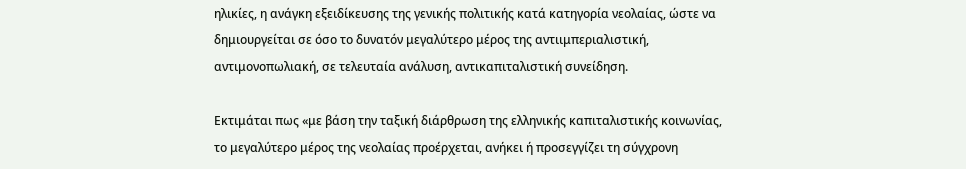ηλικίες, η ανάγκη εξειδίκευσης της γενικής πολιτικής κατά κατηγορία νεολαίας, ώστε να δημιουργείται σε όσο το δυνατόν μεγαλύτερο μέρος της αντιιμπεριαλιστική, αντιμονοπωλιακή, σε τελευταία ανάλυση, αντικαπιταλιστική συνείδηση.

Εκτιμάται πως «με βάση την ταξική διάρθρωση της ελληνικής καπιταλιστικής κοινωνίας, το μεγαλύτερο μέρος της νεολαίας προέρχεται, ανήκει ή προσεγγίζει τη σύγχρονη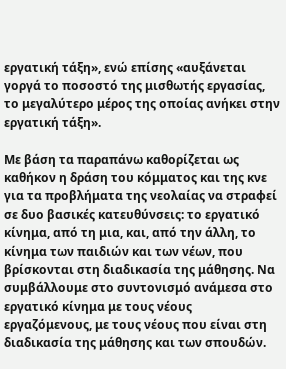εργατική τάξη», ενώ επίσης «αυξάνεται γοργά το ποσοστό της μισθωτής εργασίας, το μεγαλύτερο μέρος της οποίας ανήκει στην εργατική τάξη».

Με βάση τα παραπάνω καθορίζεται ως καθήκον η δράση του κόμματος και της κνε για τα προβλήματα της νεολαίας να στραφεί σε δυο βασικές κατευθύνσεις: το εργατικό κίνημα, από τη μια, και, από την άλλη, το κίνημα των παιδιών και των νέων, που βρίσκονται στη διαδικασία της μάθησης. Να συμβάλλουμε στο συντονισμό ανάμεσα στο εργατικό κίνημα με τους νέους εργαζόμενους, με τους νέους που είναι στη διαδικασία της μάθησης και των σπουδών.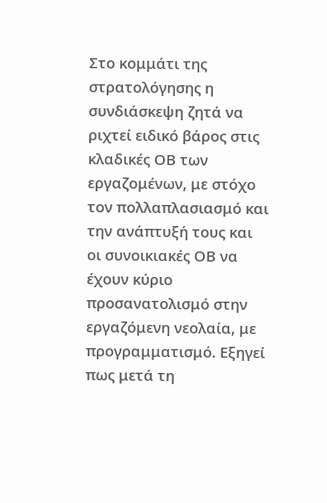Στο κομμάτι της στρατολόγησης η συνδιάσκεψη ζητά να ριχτεί ειδικό βάρος στις κλαδικές ΟΒ των εργαζομένων, με στόχο τον πολλαπλασιασμό και την ανάπτυξή τους και οι συνοικιακές ΟΒ να έχουν κύριο προσανατολισμό στην εργαζόμενη νεολαία, με προγραμματισμό. Εξηγεί πως μετά τη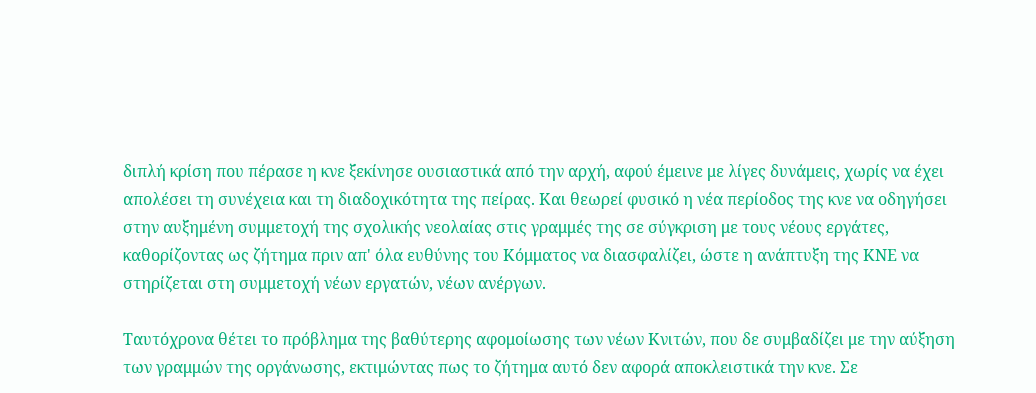διπλή κρίση που πέρασε η κνε ξεκίνησε ουσιαστικά από την αρχή, αφού έμεινε με λίγες δυνάμεις, χωρίς να έχει απολέσει τη συνέχεια και τη διαδοχικότητα της πείρας. Και θεωρεί φυσικό η νέα περίοδος της κνε να οδηγήσει στην αυξημένη συμμετοχή της σχολικής νεολαίας στις γραμμές της σε σύγκριση με τους νέους εργάτες, καθορίζοντας ως ζήτημα πριν απ' όλα ευθύνης του Κόμματος να διασφαλίζει, ώστε η ανάπτυξη της ΚΝΕ να στηρίζεται στη συμμετοχή νέων εργατών, νέων ανέργων.

Ταυτόχρονα θέτει το πρόβλημα της βαθύτερης αφομοίωσης των νέων Κνιτών, που δε συμβαδίζει με την αύξηση των γραμμών της οργάνωσης, εκτιμώντας πως το ζήτημα αυτό δεν αφορά αποκλειστικά την κνε. Σε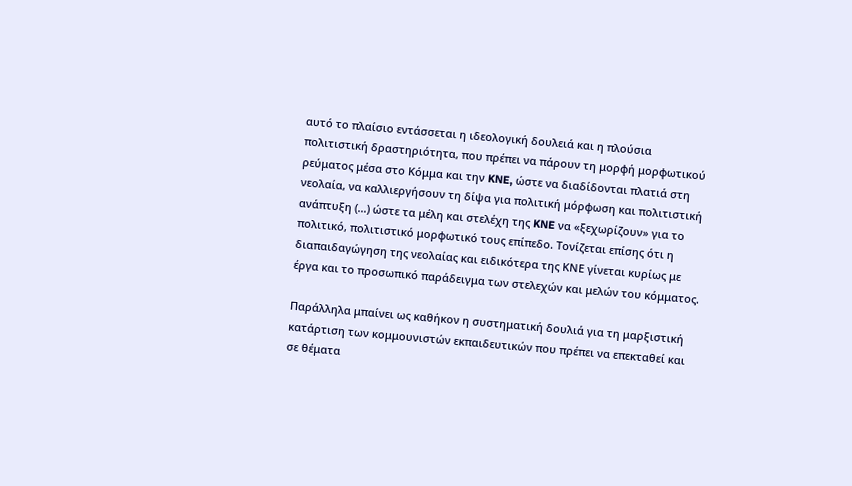αυτό το πλαίσιο εντάσσεται η ιδεολογική δουλειά και η πλούσια πολιτιστική δραστηριότητα, που πρέπει να πάρουν τη μορφή μορφωτικού ρεύματος μέσα στο Κόμμα και την KNE, ώστε να διαδίδονται πλατιά στη νεολαία, να καλλιεργήσουν τη δίψα για πολιτική μόρφωση και πολιτιστική ανάπτυξη (…) ώστε τα μέλη και στελέχη της KNE να «ξεχωρίζουν» για το πολιτικό, πολιτιστικό μορφωτικό τους επίπεδο. Τονίζεται επίσης ότι η διαπαιδαγώγηση της νεολαίας και ειδικότερα της ΚΝΕ γίνεται κυρίως με έργα και το προσωπικό παράδειγμα των στελεχών και μελών του κόμματος.

Παράλληλα μπαίνει ως καθήκον η συστηματική δουλιά για τη μαρξιστική κατάρτιση των κομμουνιστών εκπαιδευτικών που πρέπει να επεκταθεί και σε θέματα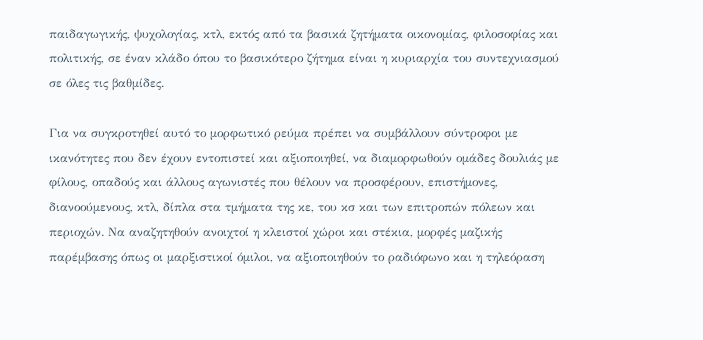παιδαγωγικής, ψυχολογίας, κτλ, εκτός από τα βασικά ζητήματα οικονομίας, φιλοσοφίας και πολιτικής, σε έναν κλάδο όπου το βασικότερο ζήτημα είναι η κυριαρχία του συντεχνιασμού σε όλες τις βαθμίδες.

Για να συγκροτηθεί αυτό το μορφωτικό ρεύμα πρέπει να συμβάλλουν σύντροφοι με ικανότητες που δεν έχουν εντοπιστεί και αξιοποιηθεί, να διαμορφωθούν ομάδες δουλιάς με φίλους, οπαδούς και άλλους αγωνιστές που θέλουν να προσφέρουν, επιστήμονες, διανοούμενους, κτλ, δίπλα στα τμήματα της κε, του κσ και των επιτροπών πόλεων και περιοχών. Να αναζητηθούν ανοιχτοί η κλειστοί χώροι και στέκια, μορφές μαζικής παρέμβασης όπως οι μαρξιστικοί όμιλοι, να αξιοποιηθούν το ραδιόφωνο και η τηλεόραση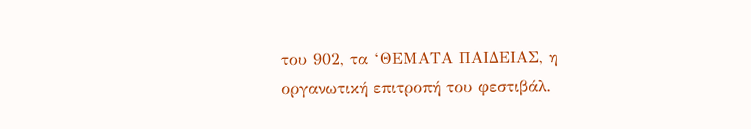του 902, τα ‘ΘΕΜΑΤΑ ΠΑΙΔΕΙΑΣ, η οργανωτική επιτροπή του φεστιβάλ.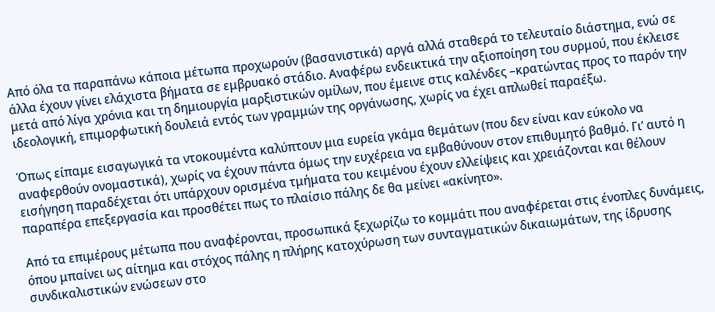Από όλα τα παραπάνω κάποια μέτωπα προχωρούν (βασανιστικά) αργά αλλά σταθερά το τελευταίο διάστημα, ενώ σε άλλα έχουν γίνει ελάχιστα βήματα σε εμβρυακό στάδιο. Αναφέρω ενδεικτικά την αξιοποίηση του συρμού, που έκλεισε μετά από λίγα χρόνια και τη δημιουργία μαρξιστικών ομίλων, που έμεινε στις καλένδες –κρατώντας προς το παρόν την ιδεολογική, επιμορφωτική δουλειά εντός των γραμμών της οργάνωσης, χωρίς να έχει απλωθεί παραέξω.

Όπως είπαμε εισαγωγικά τα ντοκουμέντα καλύπτουν μια ευρεία γκάμα θεμάτων (που δεν είναι καν εύκολο να αναφερθούν ονομαστικά), χωρίς να έχουν πάντα όμως την ευχέρεια να εμβαθύνουν στον επιθυμητό βαθμό. Γι’ αυτό η εισήγηση παραδέχεται ότι υπάρχουν ορισμένα τμήματα του κειμένου έχουν ελλείψεις και χρειάζονται και θέλουν παραπέρα επεξεργασία και προσθέτει πως το πλαίσιο πάλης δε θα μείνει «ακίνητο».

Από τα επιμέρους μέτωπα που αναφέρονται, προσωπικά ξεχωρίζω το κομμάτι που αναφέρεται στις ένοπλες δυνάμεις, όπου μπαίνει ως αίτημα και στόχος πάλης η πλήρης κατοχύρωση των συνταγματικών δικαιωμάτων, της ίδρυσης συνδικαλιστικών ενώσεων στο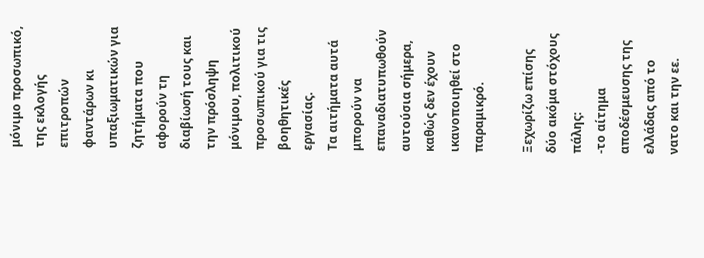μόνιμο προσωπικό, της εκλογής επιτροπών φαντάρων κι υπαξιωματικών για ζητήματα που αφορούν τη διαβίωσή τους και την πρόσληψη μόνιμου, πολιτικού προσωπικού για τις βοηθητικές εργασίας.
Τα αιτήματα αυτά μπορούν να επαναδιατυπωθούν αυτούσια σήμερα, καθώς δεν έχουν ικανοποιηθεί στο παραμικρό.

Ξεχωρίζω επίσης δύο ακόμα στόχους πάλης:
-το αίτημα αποδέσμευσης της ελλάδας από το νατο και την εε.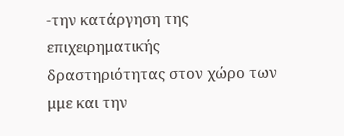-την κατάργηση της επιχειρηματικής δραστηριότητας στον χώρο των μμε και την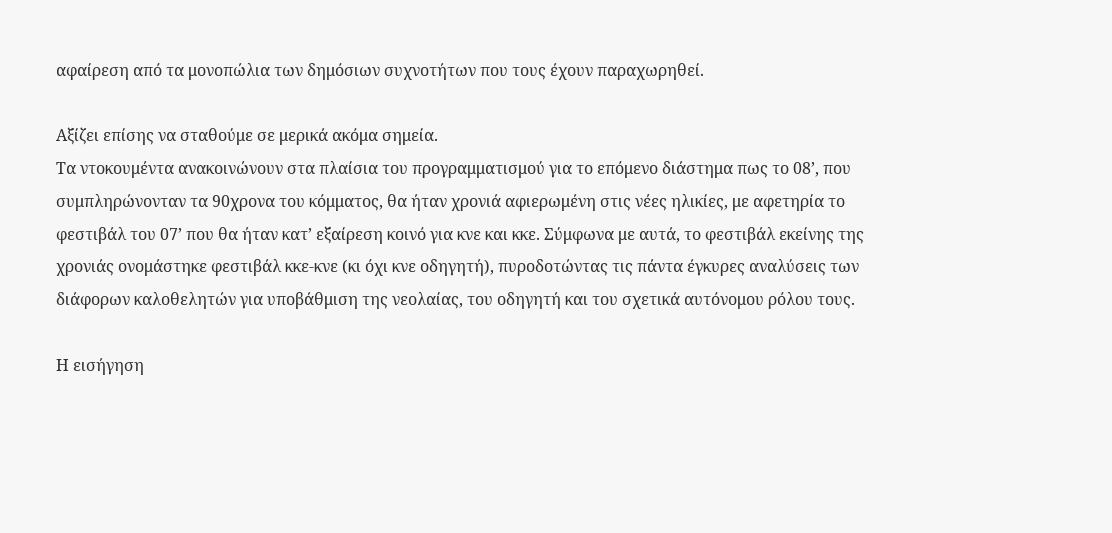αφαίρεση από τα μονοπώλια των δημόσιων συχνοτήτων που τους έχουν παραχωρηθεί.

Αξίζει επίσης να σταθούμε σε μερικά ακόμα σημεία.
Τα ντοκουμέντα ανακοινώνουν στα πλαίσια του προγραμματισμού για το επόμενο διάστημα πως το 08’, που συμπληρώνονταν τα 90χρονα του κόμματος, θα ήταν χρονιά αφιερωμένη στις νέες ηλικίες, με αφετηρία το φεστιβάλ του 07’ που θα ήταν κατ’ εξαίρεση κοινό για κνε και κκε. Σύμφωνα με αυτά, το φεστιβάλ εκείνης της χρονιάς ονομάστηκε φεστιβάλ κκε-κνε (κι όχι κνε οδηγητή), πυροδοτώντας τις πάντα έγκυρες αναλύσεις των διάφορων καλοθελητών για υποβάθμιση της νεολαίας, του οδηγητή και του σχετικά αυτόνομου ρόλου τους.

Η εισήγηση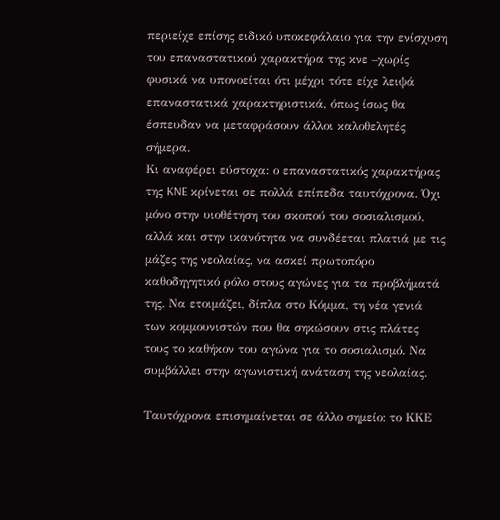περιείχε επίσης ειδικό υποκεφάλαιο για την ενίσχυση του επαναστατικού χαρακτήρα της κνε –χωρίς φυσικά να υπονοείται ότι μέχρι τότε είχε λειψά επαναστατικά χαρακτηριστικά, όπως ίσως θα έσπευδαν να μεταφράσουν άλλοι καλοθελητές σήμερα.
Κι αναφέρει εύστοχα: ο επαναστατικός χαρακτήρας της KNE κρίνεται σε πολλά επίπεδα ταυτόχρονα. Όχι μόνο στην υιοθέτηση του σκοπού του σοσιαλισμού, αλλά και στην ικανότητα να συνδέεται πλατιά με τις μάζες της νεολαίας, να ασκεί πρωτοπόρο καθοδηγητικό ρόλο στους αγώνες για τα προβλήματά της. Να ετοιμάζει, δίπλα στο Κόμμα, τη νέα γενιά των κομμουνιστών που θα σηκώσουν στις πλάτες τους το καθήκον του αγώνα για το σοσιαλισμό. Να συμβάλλει στην αγωνιστική ανάταση της νεολαίας.

Ταυτόχρονα επισημαίνεται σε άλλο σημείο: το ΚΚΕ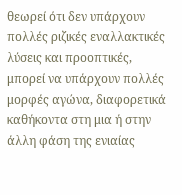θεωρεί ότι δεν υπάρχουν πολλές ριζικές εναλλακτικές λύσεις και προοπτικές, μπορεί να υπάρχουν πολλές μορφές αγώνα, διαφορετικά καθήκοντα στη μια ή στην άλλη φάση της ενιαίας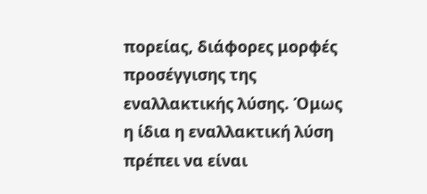πορείας, διάφορες μορφές προσέγγισης της εναλλακτικής λύσης. Όμως η ίδια η εναλλακτική λύση πρέπει να είναι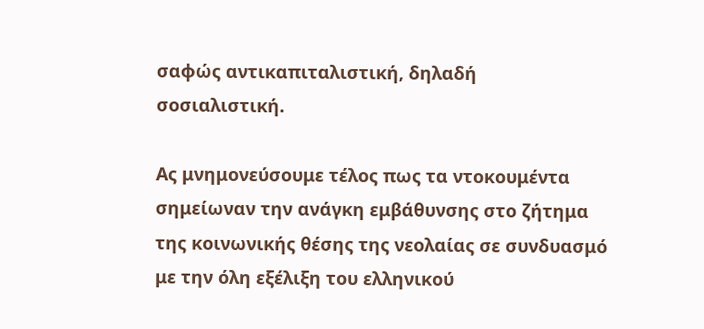σαφώς αντικαπιταλιστική, δηλαδή σοσιαλιστική.

Ας μνημονεύσουμε τέλος πως τα ντοκουμέντα σημείωναν την ανάγκη εμβάθυνσης στο ζήτημα της κοινωνικής θέσης της νεολαίας σε συνδυασμό με την όλη εξέλιξη του ελληνικού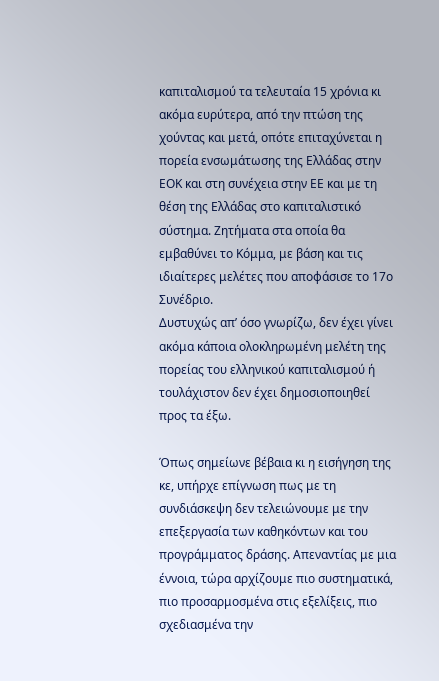καπιταλισμού τα τελευταία 15 χρόνια κι ακόμα ευρύτερα, από την πτώση της χούντας και μετά, οπότε επιταχύνεται η πορεία ενσωμάτωσης της Ελλάδας στην ΕΟΚ και στη συνέχεια στην ΕΕ και με τη θέση της Ελλάδας στο καπιταλιστικό σύστημα. Ζητήματα στα οποία θα εμβαθύνει το Κόμμα, με βάση και τις ιδιαίτερες μελέτες που αποφάσισε το 17ο Συνέδριο.
Δυστυχώς απ’ όσο γνωρίζω, δεν έχει γίνει ακόμα κάποια ολοκληρωμένη μελέτη της πορείας του ελληνικού καπιταλισμού ή τουλάχιστον δεν έχει δημοσιοποιηθεί προς τα έξω.

Όπως σημείωνε βέβαια κι η εισήγηση της κε, υπήρχε επίγνωση πως με τη συνδιάσκεψη δεν τελειώνουμε με την επεξεργασία των καθηκόντων και του προγράμματος δράσης. Απεναντίας με μια έννοια, τώρα αρχίζουμε πιο συστηματικά, πιο προσαρμοσμένα στις εξελίξεις, πιο σχεδιασμένα την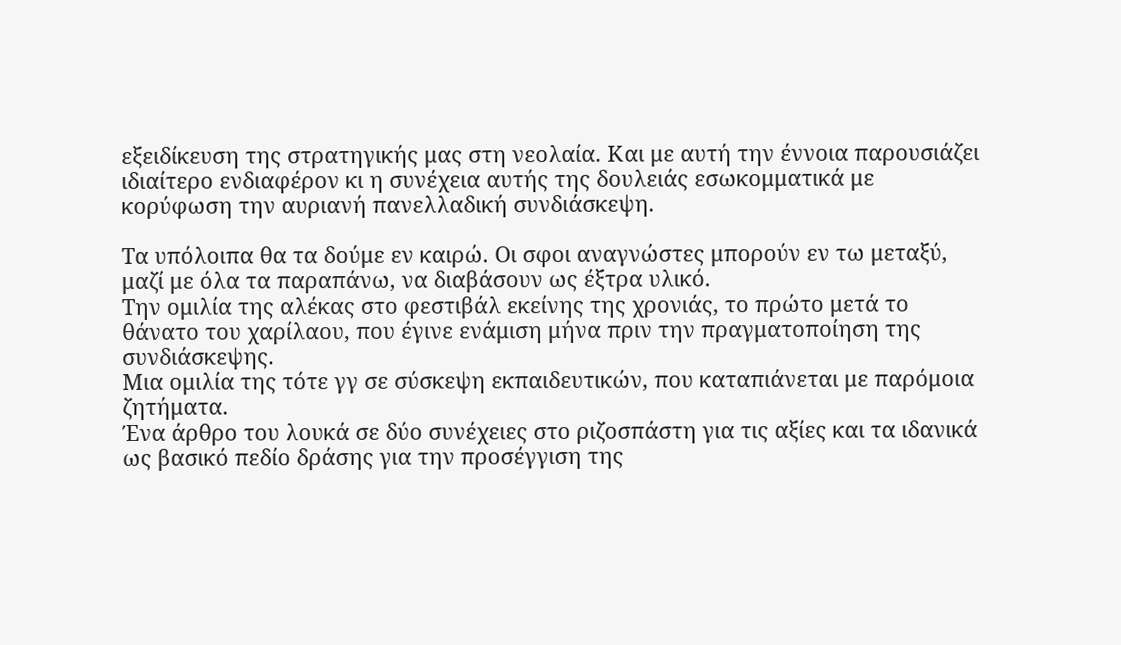εξειδίκευση της στρατηγικής μας στη νεολαία. Και με αυτή την έννοια παρουσιάζει ιδιαίτερο ενδιαφέρον κι η συνέχεια αυτής της δουλειάς εσωκομματικά με κορύφωση την αυριανή πανελλαδική συνδιάσκεψη.

Τα υπόλοιπα θα τα δούμε εν καιρώ. Οι σφοι αναγνώστες μπορούν εν τω μεταξύ, μαζί με όλα τα παραπάνω, να διαβάσουν ως έξτρα υλικό.
Την ομιλία της αλέκας στο φεστιβάλ εκείνης της χρονιάς, το πρώτο μετά το θάνατο του χαρίλαου, που έγινε ενάμιση μήνα πριν την πραγματοποίηση της συνδιάσκεψης.
Μια ομιλία της τότε γγ σε σύσκεψη εκπαιδευτικών, που καταπιάνεται με παρόμοια ζητήματα.
Ένα άρθρο του λουκά σε δύο συνέχειες στο ριζοσπάστη για τις αξίες και τα ιδανικά ως βασικό πεδίο δράσης για την προσέγγιση της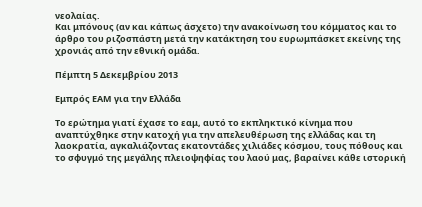νεολαίας.
Και μπόνους (αν και κάπως άσχετο) την ανακοίνωση του κόμματος και το άρθρο του ριζοσπάστη μετά την κατάκτηση του ευρωμπάσκετ εκείνης της χρονιάς από την εθνική ομάδα.

Πέμπτη 5 Δεκεμβρίου 2013

Εμπρός ΕΑΜ για την Ελλάδα

Το ερώτημα γιατί έχασε το εαμ, αυτό το εκπληκτικό κίνημα που αναπτύχθηκε στην κατοχή για την απελευθέρωση της ελλάδας και τη λαοκρατία, αγκαλιάζοντας εκατοντάδες χιλιάδες κόσμου, τους πόθους και το σφυγμό της μεγάλης πλειοψηφίας του λαού μας, βαραίνει κάθε ιστορική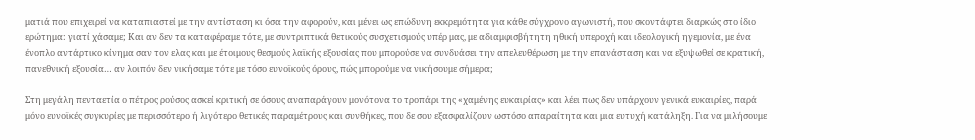ματιά που επιχειρεί να καταπιαστεί με την αντίσταση κι όσα την αφορούν, και μένει ως επώδυνη εκκρεμότητα για κάθε σύγχρονο αγωνιστή, που σκοντάφτει διαρκώς στο ίδιο ερώτημα: γιατί χάσαμε; Και αν δεν τα καταφέραμε τότε, με συντριπτικά θετικούς συσχετισμούς υπέρ μας, με αδιαμφισβήτητη ηθική υπεροχή και ιδεολογική ηγεμονία, με ένα ένοπλο αντάρτικο κίνημα σαν τον ελας και με έτοιμους θεσμούς λαϊκής εξουσίας που μπορούσε να συνδυάσει την απελευθέρωση με την επανάσταση και να εξυψωθεί σε κρατική, πανεθνική εξουσία… αν λοιπόν δεν νικήσαμε τότε με τόσο ευνοϊκούς όρους, πώς μπορούμε να νικήσουμε σήμερα;

Στη μεγάλη πενταετία ο πέτρος ρούσος ασκεί κριτική σε όσους αναπαράγουν μονότονα το τροπάρι της «χαμένης ευκαιρίας» και λέει πως δεν υπάρχουν γενικά ευκαιρίες, παρά μόνο ευνοϊκές συγκυρίες με περισσότερο ή λιγότερο θετικές παραμέτρους και συνθήκες, που δε σου εξασφαλίζουν ωστόσο απαραίτητα και μια ευτυχή κατάληξη. Για να μιλήσουμε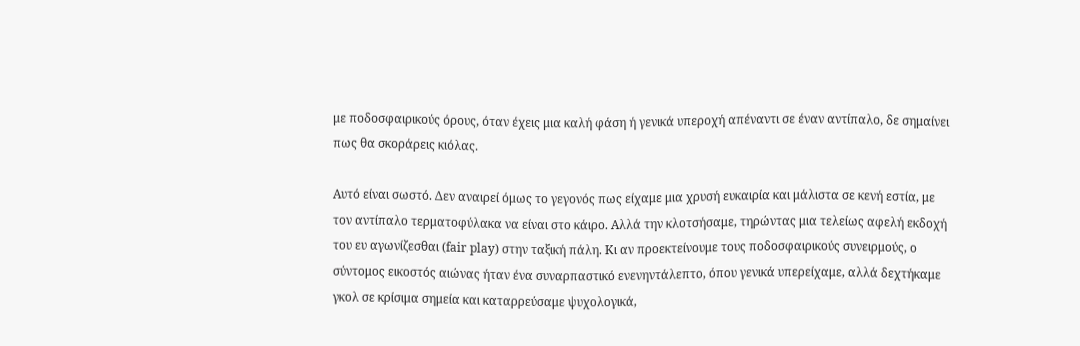με ποδοσφαιρικούς όρους, όταν έχεις μια καλή φάση ή γενικά υπεροχή απέναντι σε έναν αντίπαλο, δε σημαίνει πως θα σκοράρεις κιόλας.

Αυτό είναι σωστό. Δεν αναιρεί όμως το γεγονός πως είχαμε μια χρυσή ευκαιρία και μάλιστα σε κενή εστία, με τον αντίπαλο τερματοφύλακα να είναι στο κάιρο. Αλλά την κλοτσήσαμε, τηρώντας μια τελείως αφελή εκδοχή του ευ αγωνίζεσθαι (fair play) στην ταξική πάλη. Κι αν προεκτείνουμε τους ποδοσφαιρικούς συνειρμούς, ο σύντομος εικοστός αιώνας ήταν ένα συναρπαστικό ενενηντάλεπτο, όπου γενικά υπερείχαμε, αλλά δεχτήκαμε γκολ σε κρίσιμα σημεία και καταρρεύσαμε ψυχολογικά,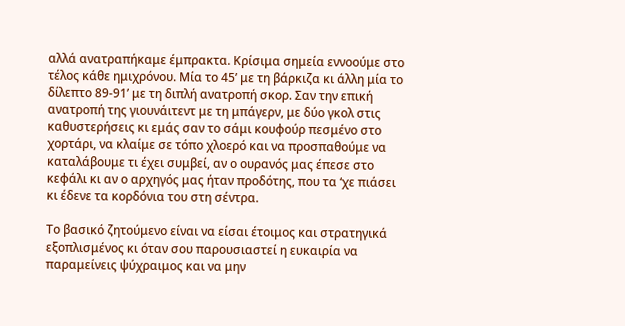αλλά ανατραπήκαμε έμπρακτα. Κρίσιμα σημεία εννοούμε στο τέλος κάθε ημιχρόνου. Μία το 45’ με τη βάρκιζα κι άλλη μία το δίλεπτο 89-91’ με τη διπλή ανατροπή σκορ. Σαν την επική ανατροπή της γιουνάιτεντ με τη μπάγερν, με δύο γκολ στις καθυστερήσεις κι εμάς σαν το σάμι κουφούρ πεσμένο στο χορτάρι, να κλαίμε σε τόπο χλοερό και να προσπαθούμε να καταλάβουμε τι έχει συμβεί, αν ο ουρανός μας έπεσε στο κεφάλι κι αν ο αρχηγός μας ήταν προδότης, που τα ‘χε πιάσει κι έδενε τα κορδόνια του στη σέντρα.

Το βασικό ζητούμενο είναι να είσαι έτοιμος και στρατηγικά εξοπλισμένος κι όταν σου παρουσιαστεί η ευκαιρία να παραμείνεις ψύχραιμος και να μην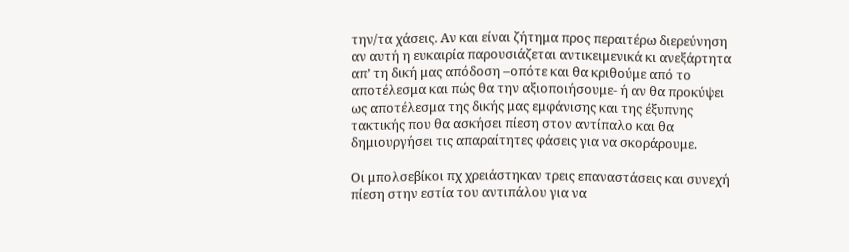την/τα χάσεις. Αν και είναι ζήτημα προς περαιτέρω διερεύνηση αν αυτή η ευκαιρία παρουσιάζεται αντικειμενικά κι ανεξάρτητα απ’ τη δική μας απόδοση –οπότε και θα κριθούμε από το αποτέλεσμα και πώς θα την αξιοποιήσουμε- ή αν θα προκύψει ως αποτέλεσμα της δικής μας εμφάνισης και της έξυπνης τακτικής που θα ασκήσει πίεση στον αντίπαλο και θα δημιουργήσει τις απαραίτητες φάσεις για να σκοράρουμε.

Οι μπολσεβίκοι πχ χρειάστηκαν τρεις επαναστάσεις και συνεχή πίεση στην εστία του αντιπάλου για να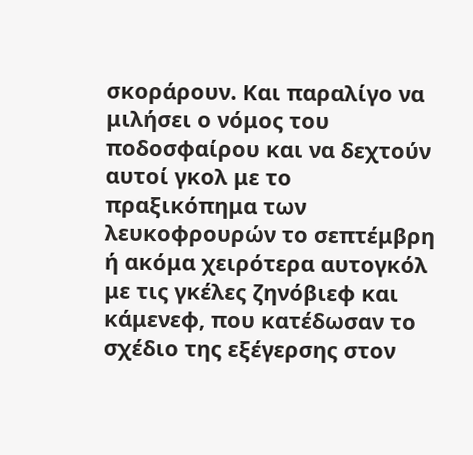σκοράρουν. Και παραλίγο να μιλήσει ο νόμος του ποδοσφαίρου και να δεχτούν αυτοί γκολ με το πραξικόπημα των λευκοφρουρών το σεπτέμβρη ή ακόμα χειρότερα αυτογκόλ με τις γκέλες ζηνόβιεφ και κάμενεφ, που κατέδωσαν το σχέδιο της εξέγερσης στον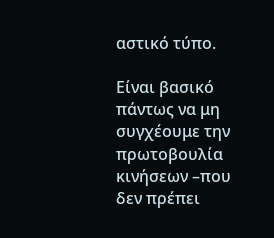αστικό τύπο.

Είναι βασικό πάντως να μη συγχέουμε την πρωτοβουλία κινήσεων –που δεν πρέπει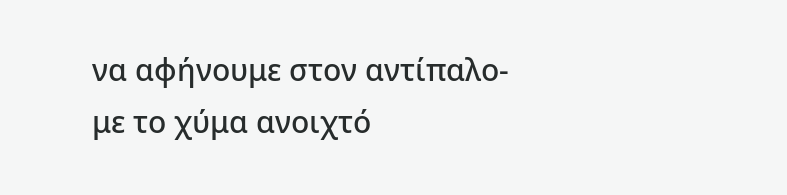να αφήνουμε στον αντίπαλο- με το χύμα ανοιχτό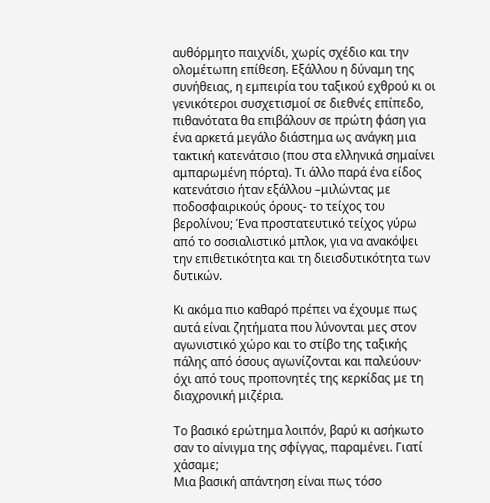αυθόρμητο παιχνίδι, χωρίς σχέδιο και την ολομέτωπη επίθεση. Εξάλλου η δύναμη της συνήθειας, η εμπειρία του ταξικού εχθρού κι οι γενικότεροι συσχετισμοί σε διεθνές επίπεδο, πιθανότατα θα επιβάλουν σε πρώτη φάση για ένα αρκετά μεγάλο διάστημα ως ανάγκη μια τακτική κατενάτσιο (που στα ελληνικά σημαίνει αμπαρωμένη πόρτα). Τι άλλο παρά ένα είδος κατενάτσιο ήταν εξάλλου –μιλώντας με ποδοσφαιρικούς όρους- το τείχος του βερολίνου; Ένα προστατευτικό τείχος γύρω από το σοσιαλιστικό μπλοκ, για να ανακόψει την επιθετικότητα και τη διεισδυτικότητα των δυτικών.

Κι ακόμα πιο καθαρό πρέπει να έχουμε πως αυτά είναι ζητήματα που λύνονται μες στον αγωνιστικό χώρο και το στίβο της ταξικής πάλης από όσους αγωνίζονται και παλεύουν· όχι από τους προπονητές της κερκίδας με τη διαχρονική μιζέρια.

Το βασικό ερώτημα λοιπόν, βαρύ κι ασήκωτο σαν το αίνιγμα της σφίγγας, παραμένει. Γιατί χάσαμε;
Μια βασική απάντηση είναι πως τόσο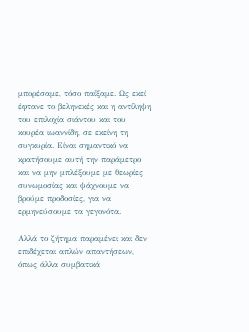μπορέσαμε, τόσο παίξαμε. Ως εκεί έφτανε το βεληνεκές και η αντίληψη του επιλοχία σιάντου και του κουρέα ιωαννίδη, σε εκείνη τη συγκυρία. Είναι σημαντικό να κρατήσουμε αυτή την παράμετρο και να μην μπλέξουμε με θεωρίες συνωμοσίας και ψάχνουμε να βρούμε προδοσίες, για να ερμηνεύσουμε τα γεγονότα.

Αλλά το ζήτημα παραμένει και δεν επιδέχεται απλών απαντήσεων, όπως άλλα συμβατικά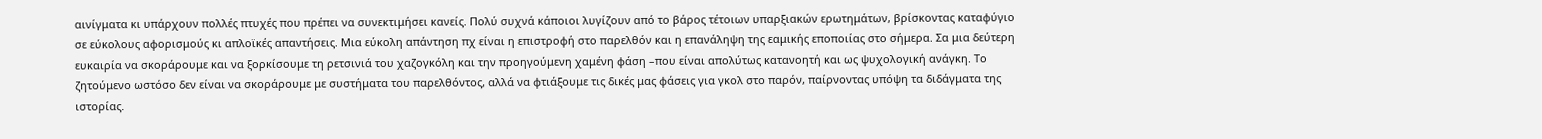αινίγματα κι υπάρχουν πολλές πτυχές που πρέπει να συνεκτιμήσει κανείς. Πολύ συχνά κάποιοι λυγίζουν από το βάρος τέτοιων υπαρξιακών ερωτημάτων, βρίσκοντας καταφύγιο σε εύκολους αφορισμούς κι απλοϊκές απαντήσεις. Μια εύκολη απάντηση πχ είναι η επιστροφή στο παρελθόν και η επανάληψη της εαμικής εποποιίας στο σήμερα. Σα μια δεύτερη ευκαιρία να σκοράρουμε και να ξορκίσουμε τη ρετσινιά του χαζογκόλη και την προηγούμενη χαμένη φάση –που είναι απολύτως κατανοητή και ως ψυχολογική ανάγκη. Το ζητούμενο ωστόσο δεν είναι να σκοράρουμε με συστήματα του παρελθόντος, αλλά να φτιάξουμε τις δικές μας φάσεις για γκολ στο παρόν, παίρνοντας υπόψη τα διδάγματα της ιστορίας.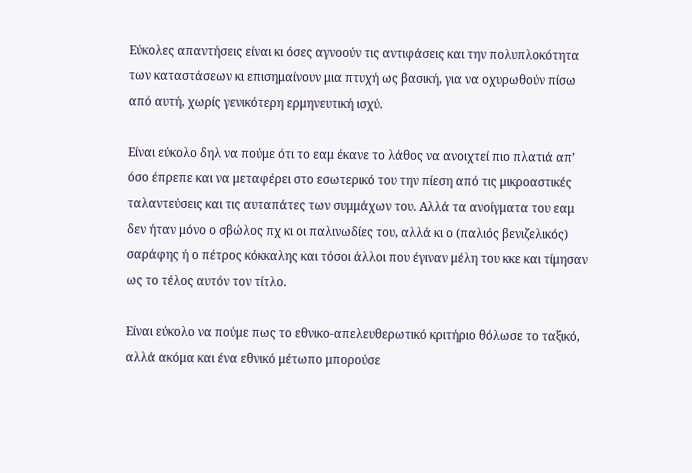Εύκολες απαντήσεις είναι κι όσες αγνοούν τις αντιφάσεις και την πολυπλοκότητα των καταστάσεων κι επισημαίνουν μια πτυχή ως βασική, για να οχυρωθούν πίσω από αυτή, χωρίς γενικότερη ερμηνευτική ισχύ.

Είναι εύκολο δηλ να πούμε ότι το εαμ έκανε το λάθος να ανοιχτεί πιο πλατιά απ’ όσο έπρεπε και να μεταφέρει στο εσωτερικό του την πίεση από τις μικροαστικές ταλαντεύσεις και τις αυταπάτες των συμμάχων του. Αλλά τα ανοίγματα του εαμ δεν ήταν μόνο ο σβώλος πχ κι οι παλινωδίες του, αλλά κι ο (παλιός βενιζελικός) σαράφης ή ο πέτρος κόκκαλης και τόσοι άλλοι που έγιναν μέλη του κκε και τίμησαν ως το τέλος αυτόν τον τίτλο.

Είναι εύκολο να πούμε πως το εθνικο-απελευθερωτικό κριτήριο θόλωσε το ταξικό, αλλά ακόμα και ένα εθνικό μέτωπο μπορούσε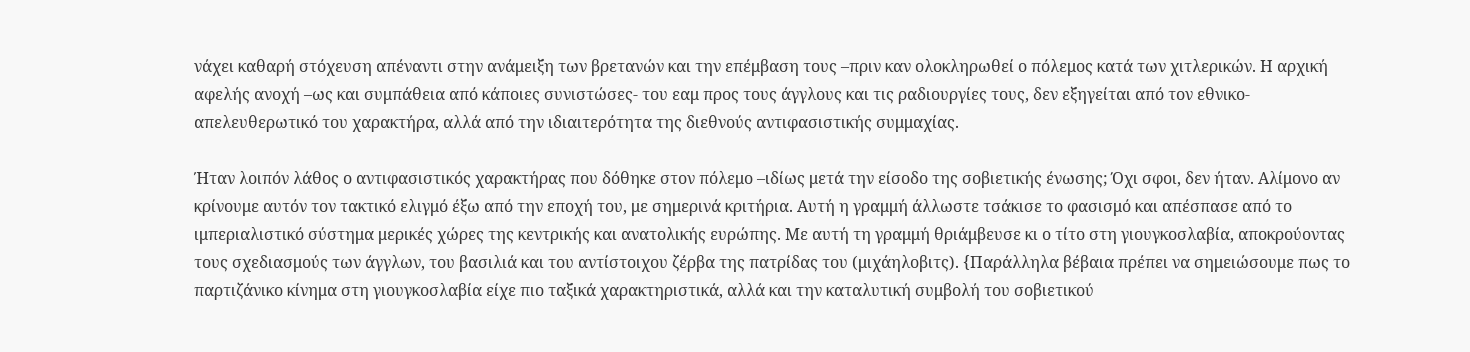νάχει καθαρή στόχευση απέναντι στην ανάμειξη των βρετανών και την επέμβαση τους –πριν καν ολοκληρωθεί ο πόλεμος κατά των χιτλερικών. Η αρχική αφελής ανοχή –ως και συμπάθεια από κάποιες συνιστώσες- του εαμ προς τους άγγλους και τις ραδιουργίες τους, δεν εξηγείται από τον εθνικο-απελευθερωτικό του χαρακτήρα, αλλά από την ιδιαιτερότητα της διεθνούς αντιφασιστικής συμμαχίας.

Ήταν λοιπόν λάθος ο αντιφασιστικός χαρακτήρας που δόθηκε στον πόλεμο –ιδίως μετά την είσοδο της σοβιετικής ένωσης; Όχι σφοι, δεν ήταν. Αλίμονο αν κρίνουμε αυτόν τον τακτικό ελιγμό έξω από την εποχή του, με σημερινά κριτήρια. Αυτή η γραμμή άλλωστε τσάκισε το φασισμό και απέσπασε από το ιμπεριαλιστικό σύστημα μερικές χώρες της κεντρικής και ανατολικής ευρώπης. Με αυτή τη γραμμή θριάμβευσε κι ο τίτο στη γιουγκοσλαβία, αποκρούοντας τους σχεδιασμούς των άγγλων, του βασιλιά και του αντίστοιχου ζέρβα της πατρίδας του (μιχάηλοβιτς). {Παράλληλα βέβαια πρέπει να σημειώσουμε πως το παρτιζάνικο κίνημα στη γιουγκοσλαβία είχε πιο ταξικά χαρακτηριστικά, αλλά και την καταλυτική συμβολή του σοβιετικού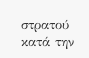στρατού κατά την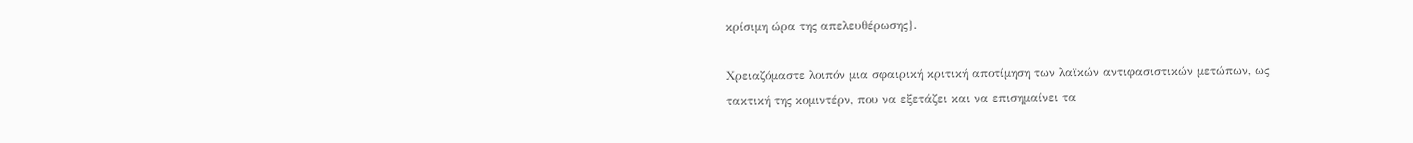κρίσιμη ώρα της απελευθέρωσης}.

Χρειαζόμαστε λοιπόν μια σφαιρική κριτική αποτίμηση των λαϊκών αντιφασιστικών μετώπων, ως τακτική της κομιντέρν, που να εξετάζει και να επισημαίνει τα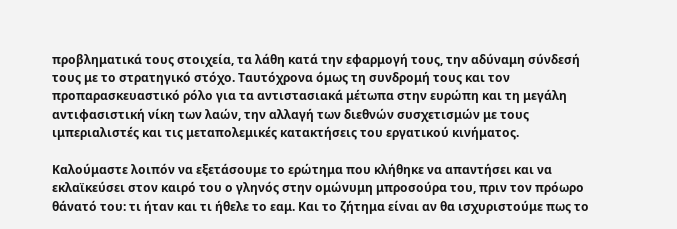προβληματικά τους στοιχεία, τα λάθη κατά την εφαρμογή τους, την αδύναμη σύνδεσή τους με το στρατηγικό στόχο. Ταυτόχρονα όμως τη συνδρομή τους και τον προπαρασκευαστικό ρόλο για τα αντιστασιακά μέτωπα στην ευρώπη και τη μεγάλη αντιφασιστική νίκη των λαών, την αλλαγή των διεθνών συσχετισμών με τους ιμπεριαλιστές και τις μεταπολεμικές κατακτήσεις του εργατικού κινήματος.

Καλούμαστε λοιπόν να εξετάσουμε το ερώτημα που κλήθηκε να απαντήσει και να εκλαϊκεύσει στον καιρό του ο γληνός στην ομώνυμη μπροσούρα του, πριν τον πρόωρο θάνατό του: τι ήταν και τι ήθελε το εαμ. Και το ζήτημα είναι αν θα ισχυριστούμε πως το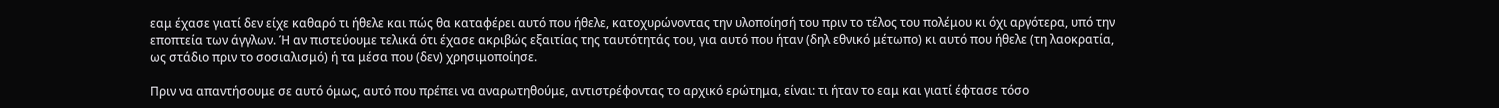εαμ έχασε γιατί δεν είχε καθαρό τι ήθελε και πώς θα καταφέρει αυτό που ήθελε, κατοχυρώνοντας την υλοποίησή του πριν το τέλος του πολέμου κι όχι αργότερα, υπό την εποπτεία των άγγλων. Ή αν πιστεύουμε τελικά ότι έχασε ακριβώς εξαιτίας της ταυτότητάς του, για αυτό που ήταν (δηλ εθνικό μέτωπο) κι αυτό που ήθελε (τη λαοκρατία, ως στάδιο πριν το σοσιαλισμό) ή τα μέσα που (δεν) χρησιμοποίησε.

Πριν να απαντήσουμε σε αυτό όμως, αυτό που πρέπει να αναρωτηθούμε, αντιστρέφοντας το αρχικό ερώτημα, είναι: τι ήταν το εαμ και γιατί έφτασε τόσο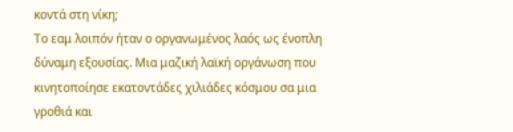κοντά στη νίκη;
Το εαμ λοιπόν ήταν ο οργανωμένος λαός ως ένοπλη δύναμη εξουσίας. Μια μαζική λαϊκή οργάνωση που κινητοποίησε εκατοντάδες χιλιάδες κόσμου σα μια γροθιά και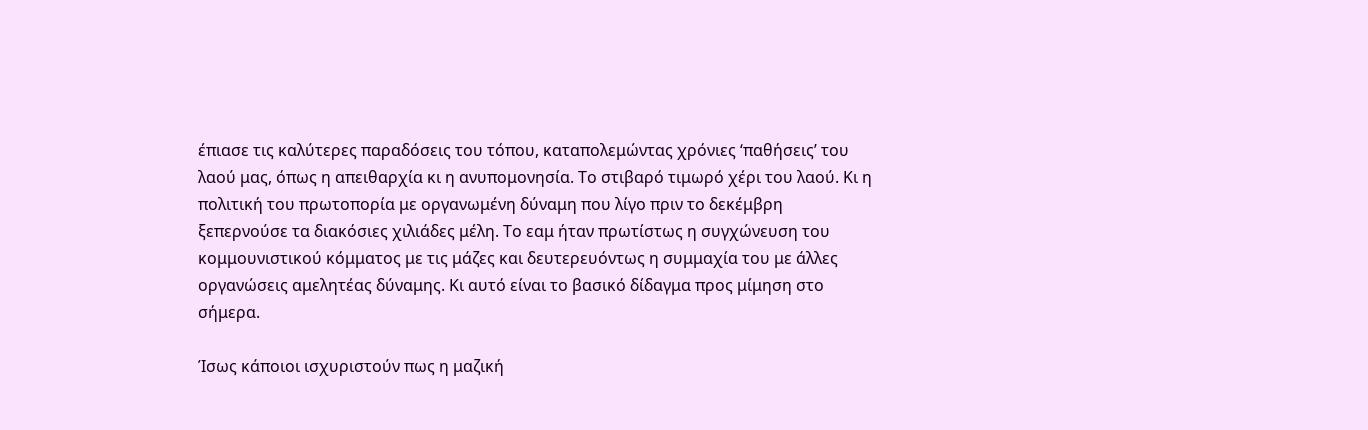έπιασε τις καλύτερες παραδόσεις του τόπου, καταπολεμώντας χρόνιες ‘παθήσεις’ του λαού μας, όπως η απειθαρχία κι η ανυπομονησία. Το στιβαρό τιμωρό χέρι του λαού. Κι η πολιτική του πρωτοπορία με οργανωμένη δύναμη που λίγο πριν το δεκέμβρη ξεπερνούσε τα διακόσιες χιλιάδες μέλη. Το εαμ ήταν πρωτίστως η συγχώνευση του κομμουνιστικού κόμματος με τις μάζες και δευτερευόντως η συμμαχία του με άλλες οργανώσεις αμελητέας δύναμης. Κι αυτό είναι το βασικό δίδαγμα προς μίμηση στο σήμερα.

Ίσως κάποιοι ισχυριστούν πως η μαζική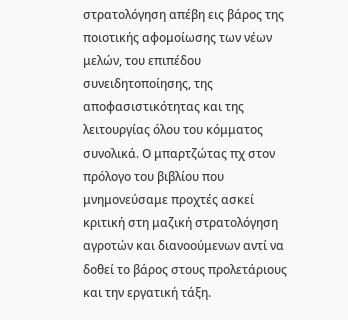στρατολόγηση απέβη εις βάρος της ποιοτικής αφομοίωσης των νέων μελών, του επιπέδου συνειδητοποίησης, της αποφασιστικότητας και της λειτουργίας όλου του κόμματος συνολικά. Ο μπαρτζώτας πχ στον πρόλογο του βιβλίου που μνημονεύσαμε προχτές ασκεί κριτική στη μαζική στρατολόγηση αγροτών και διανοούμενων αντί να δοθεί το βάρος στους προλετάριους και την εργατική τάξη.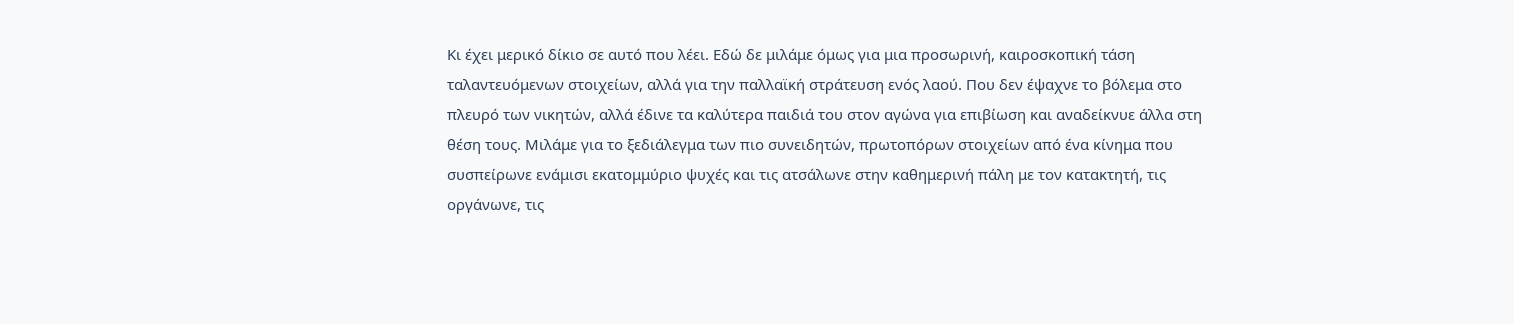Κι έχει μερικό δίκιο σε αυτό που λέει. Εδώ δε μιλάμε όμως για μια προσωρινή, καιροσκοπική τάση ταλαντευόμενων στοιχείων, αλλά για την παλλαϊκή στράτευση ενός λαού. Που δεν έψαχνε το βόλεμα στο πλευρό των νικητών, αλλά έδινε τα καλύτερα παιδιά του στον αγώνα για επιβίωση και αναδείκνυε άλλα στη θέση τους. Μιλάμε για το ξεδιάλεγμα των πιο συνειδητών, πρωτοπόρων στοιχείων από ένα κίνημα που συσπείρωνε ενάμισι εκατομμύριο ψυχές και τις ατσάλωνε στην καθημερινή πάλη με τον κατακτητή, τις οργάνωνε, τις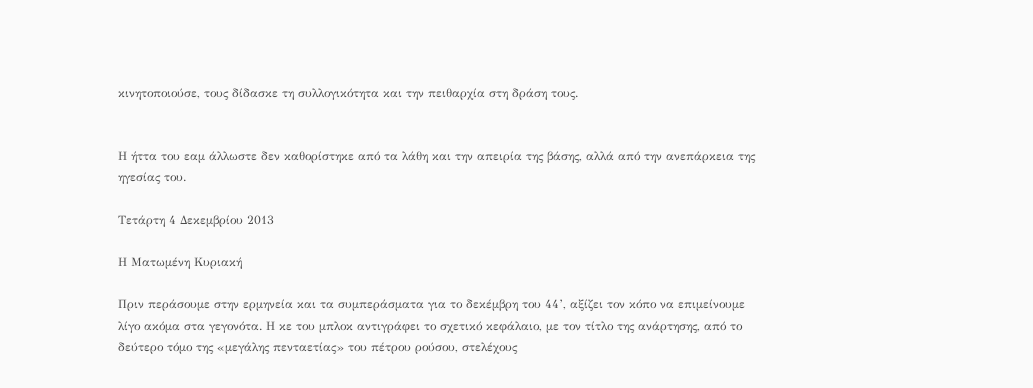κινητοποιούσε, τους δίδασκε τη συλλογικότητα και την πειθαρχία στη δράση τους.


Η ήττα του εαμ άλλωστε δεν καθορίστηκε από τα λάθη και την απειρία της βάσης, αλλά από την ανεπάρκεια της ηγεσίας του.

Τετάρτη 4 Δεκεμβρίου 2013

Η Ματωμένη Κυριακή

Πριν περάσουμε στην ερμηνεία και τα συμπεράσματα για το δεκέμβρη του 44’, αξίζει τον κόπο να επιμείνουμε λίγο ακόμα στα γεγονότα. Η κε του μπλοκ αντιγράφει το σχετικό κεφάλαιο, με τον τίτλο της ανάρτησης, από το δεύτερο τόμο της «μεγάλης πενταετίας» του πέτρου ρούσου, στελέχους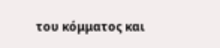του κόμματος και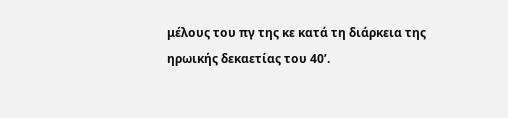μέλους του πγ της κε κατά τη διάρκεια της ηρωικής δεκαετίας του 40’.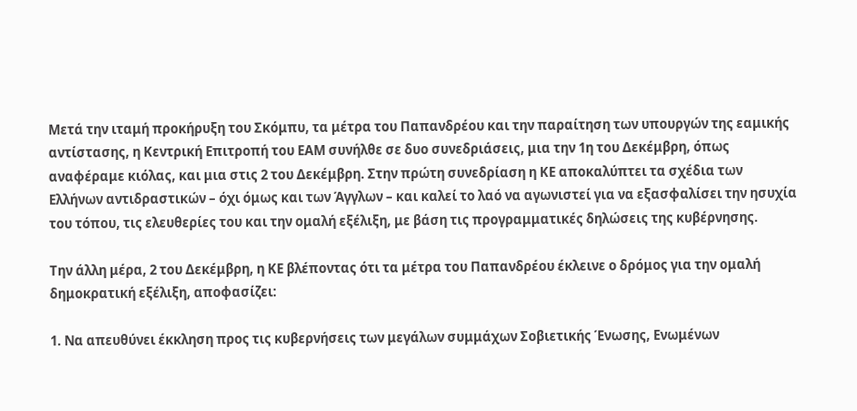Μετά την ιταμή προκήρυξη του Σκόμπυ, τα μέτρα του Παπανδρέου και την παραίτηση των υπουργών της εαμικής αντίστασης, η Κεντρική Επιτροπή του ΕΑΜ συνήλθε σε δυο συνεδριάσεις, μια την 1η του Δεκέμβρη, όπως αναφέραμε κιόλας, και μια στις 2 του Δεκέμβρη. Στην πρώτη συνεδρίαση η ΚΕ αποκαλύπτει τα σχέδια των Ελλήνων αντιδραστικών – όχι όμως και των Άγγλων – και καλεί το λαό να αγωνιστεί για να εξασφαλίσει την ησυχία του τόπου, τις ελευθερίες του και την ομαλή εξέλιξη, με βάση τις προγραμματικές δηλώσεις της κυβέρνησης.

Την άλλη μέρα, 2 του Δεκέμβρη, η ΚΕ βλέποντας ότι τα μέτρα του Παπανδρέου έκλεινε ο δρόμος για την ομαλή δημοκρατική εξέλιξη, αποφασίζει:

1. Να απευθύνει έκκληση προς τις κυβερνήσεις των μεγάλων συμμάχων Σοβιετικής Ένωσης, Ενωμένων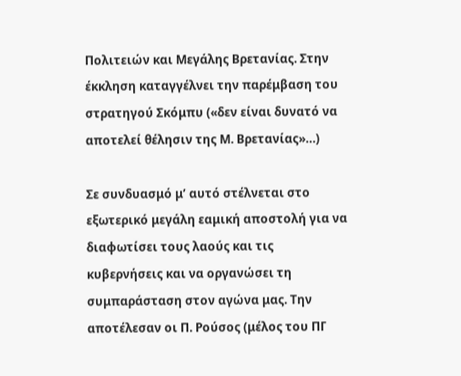Πολιτειών και Μεγάλης Βρετανίας. Στην έκκληση καταγγέλνει την παρέμβαση του στρατηγού Σκόμπυ («δεν είναι δυνατό να αποτελεί θέλησιν της Μ. Βρετανίας»…)

Σε συνδυασμό μ’ αυτό στέλνεται στο εξωτερικό μεγάλη εαμική αποστολή για να διαφωτίσει τους λαούς και τις κυβερνήσεις και να οργανώσει τη συμπαράσταση στον αγώνα μας. Την αποτέλεσαν οι Π. Ρούσος (μέλος του ΠΓ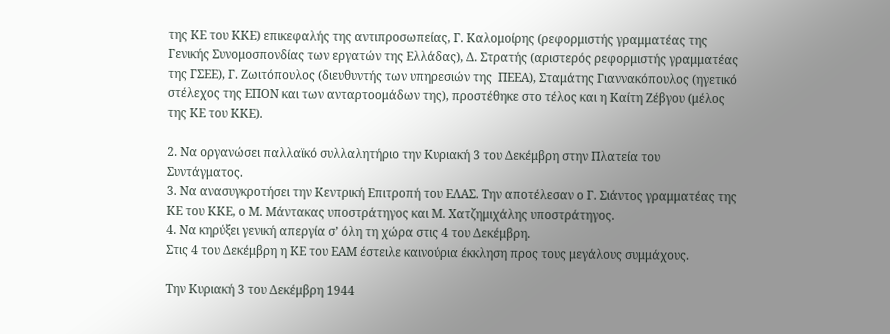της ΚΕ του ΚΚΕ) επικεφαλής της αντιπροσωπείας, Γ. Καλομοίρης (ρεφορμιστής γραμματέας της Γενικής Συνομοσπονδίας των εργατών της Ελλάδας), Δ. Στρατής (αριστερός ρεφορμιστής γραμματέας της ΓΣΕΕ), Γ. Ζωιτόπουλος (διευθυντής των υπηρεσιών της  ΠΕΕΑ), Σταμάτης Γιαννακόπουλος (ηγετικό στέλεχος της ΕΠΟΝ και των ανταρτοομάδων της), προστέθηκε στο τέλος και η Καίτη Ζέβγου (μέλος της ΚΕ του ΚΚΕ).

2. Να οργανώσει παλλαϊκό συλλαλητήριο την Κυριακή 3 του Δεκέμβρη στην Πλατεία του Συντάγματος.
3. Να ανασυγκροτήσει την Κεντρική Επιτροπή του ΕΛΑΣ. Την αποτέλεσαν ο Γ. Σιάντος γραμματέας της ΚΕ του ΚΚΕ, ο Μ. Μάντακας υποστράτηγος και Μ. Χατζημιχάλης υποστράτηγος.
4. Να κηρύξει γενική απεργία σ’ όλη τη χώρα στις 4 του Δεκέμβρη.
Στις 4 του Δεκέμβρη η ΚΕ του ΕΑΜ έστειλε καινούρια έκκληση προς τους μεγάλους συμμάχους.

Την Κυριακή 3 του Δεκέμβρη 1944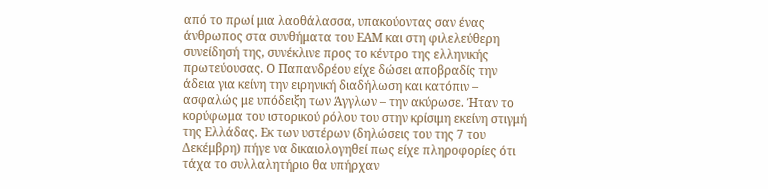από το πρωί μια λαοθάλασσα, υπακούοντας σαν ένας άνθρωπος στα συνθήματα του ΕΑΜ και στη φιλελεύθερη συνείδησή της, συνέκλινε προς το κέντρο της ελληνικής πρωτεύουσας. Ο Παπανδρέου είχε δώσει αποβραδίς την άδεια για κείνη την ειρηνική διαδήλωση και κατόπιν – ασφαλώς με υπόδειξη των Άγγλων – την ακύρωσε. Ήταν το κορύφωμα του ιστορικού ρόλου του στην κρίσιμη εκείνη στιγμή της Ελλάδας. Εκ των υστέρων (δηλώσεις του της 7 του Δεκέμβρη) πήγε να δικαιολογηθεί πως είχε πληροφορίες ότι τάχα το συλλαλητήριο θα υπήρχαν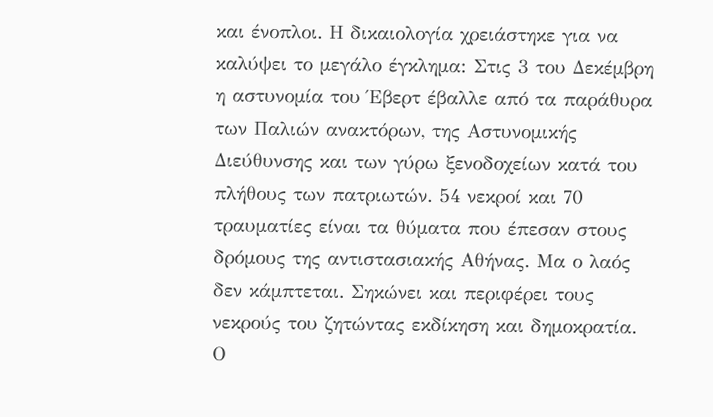και ένοπλοι. Η δικαιολογία χρειάστηκε για να καλύψει το μεγάλο έγκλημα: Στις 3 του Δεκέμβρη η αστυνομία του Έβερτ έβαλλε από τα παράθυρα των Παλιών ανακτόρων, της Αστυνομικής Διεύθυνσης και των γύρω ξενοδοχείων κατά του πλήθους των πατριωτών. 54 νεκροί και 70 τραυματίες είναι τα θύματα που έπεσαν στους δρόμους της αντιστασιακής Αθήνας. Μα ο λαός δεν κάμπτεται. Σηκώνει και περιφέρει τους νεκρούς του ζητώντας εκδίκηση και δημοκρατία. Ο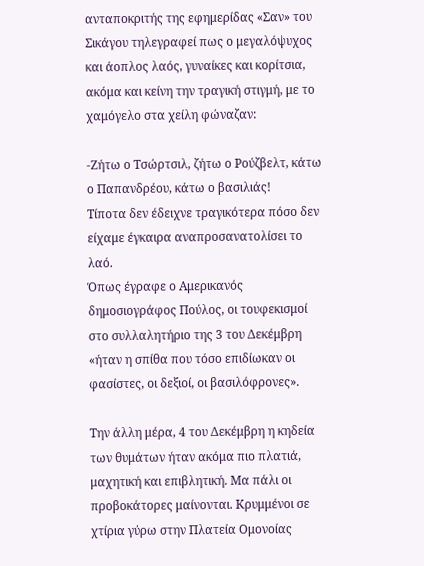ανταποκριτής της εφημερίδας «Σαν» του Σικάγου τηλεγραφεί πως ο μεγαλόψυχος και άοπλος λαός, γυναίκες και κορίτσια, ακόμα και κείνη την τραγική στιγμή, με το χαμόγελο στα χείλη φώναζαν:

-Ζήτω ο Τσώρτσιλ, ζήτω ο Ρούζβελτ, κάτω ο Παπανδρέου, κάτω ο βασιλιάς!
Τίποτα δεν έδειχνε τραγικότερα πόσο δεν είχαμε έγκαιρα αναπροσανατολίσει το λαό.
Όπως έγραφε ο Αμερικανός δημοσιογράφος Πούλος, οι τουφεκισμοί στο συλλαλητήριο της 3 του Δεκέμβρη «ήταν η σπίθα που τόσο επιδίωκαν οι φασίστες, οι δεξιοί, οι βασιλόφρονες».

Την άλλη μέρα, 4 του Δεκέμβρη η κηδεία των θυμάτων ήταν ακόμα πιο πλατιά, μαχητική και επιβλητική. Μα πάλι οι προβοκάτορες μαίνονται. Κρυμμένοι σε χτίρια γύρω στην Πλατεία Ομονοίας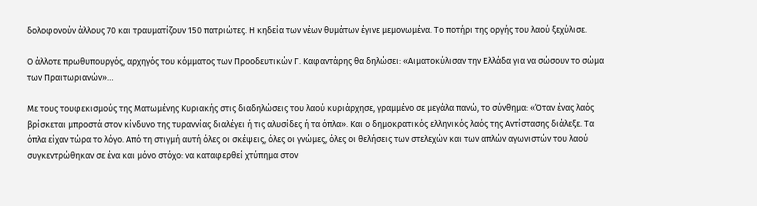δολοφονούν άλλους 70 και τραυματίζουν 150 πατριώτες. Η κηδεία των νέων θυμάτων έγινε μεμονωμένα. Το ποτήρι της οργής του λαού ξεχύλισε.

Ο άλλοτε πρωθυπουργός, αρχηγός του κόμματος των Προοδευτικών Γ. Καφαντάρης θα δηλώσει: «Αιματοκύλισαν την Ελλάδα για να σώσουν το σώμα των Πραιτωριανών»…

Με τους τουφεκισμούς της Ματωμένης Κυριακής στις διαδηλώσεις του λαού κυριάρχησε, γραμμένο σε μεγάλα πανώ, το σύνθημα: «Όταν ένας λαός βρίσκεται μπροστά στον κίνδυνο της τυραννίας διαλέγει ή τις αλυσίδες ή τα όπλα». Και ο δημοκρατικός ελληνικός λαός της Αντίστασης διάλεξε. Τα όπλα είχαν τώρα το λόγο. Από τη στιγμή αυτή όλες οι σκέψεις, όλες οι γνώμες, όλες οι θελήσεις των στελεχών και των απλών αγωνιστών του λαού συγκεντρώθηκαν σε ένα και μόνο στόχο: να καταφερθεί χτύπημα στον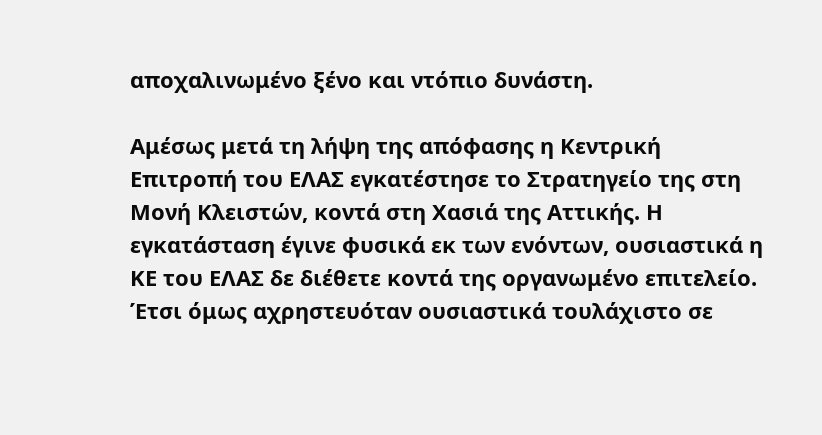αποχαλινωμένο ξένο και ντόπιο δυνάστη.

Αμέσως μετά τη λήψη της απόφασης η Κεντρική Επιτροπή του ΕΛΑΣ εγκατέστησε το Στρατηγείο της στη Μονή Κλειστών, κοντά στη Χασιά της Αττικής. Η εγκατάσταση έγινε φυσικά εκ των ενόντων, ουσιαστικά η ΚΕ του ΕΛΑΣ δε διέθετε κοντά της οργανωμένο επιτελείο. Έτσι όμως αχρηστευόταν ουσιαστικά τουλάχιστο σε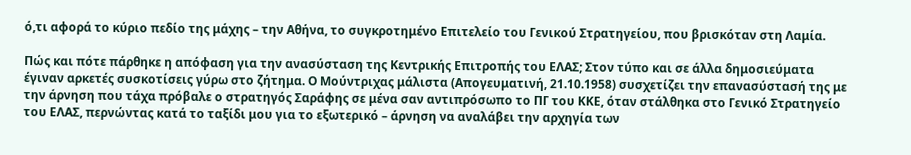ό,τι αφορά το κύριο πεδίο της μάχης – την Αθήνα, το συγκροτημένο Επιτελείο του Γενικού Στρατηγείου, που βρισκόταν στη Λαμία.

Πώς και πότε πάρθηκε η απόφαση για την ανασύσταση της Κεντρικής Επιτροπής του ΕΛΑΣ; Στον τύπο και σε άλλα δημοσιεύματα έγιναν αρκετές συσκοτίσεις γύρω στο ζήτημα. Ο Μούντριχας μάλιστα (Απογευματινή, 21.10.1958) συσχετίζει την επανασύστασή της με την άρνηση που τάχα πρόβαλε ο στρατηγός Σαράφης σε μένα σαν αντιπρόσωπο το ΠΓ του ΚΚΕ, όταν στάλθηκα στο Γενικό Στρατηγείο του ΕΛΑΣ, περνώντας κατά το ταξίδι μου για το εξωτερικό – άρνηση να αναλάβει την αρχηγία των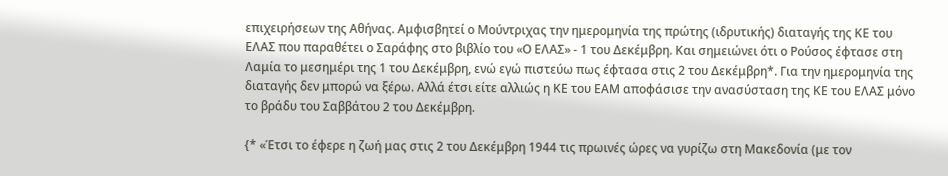επιχειρήσεων της Αθήνας. Αμφισβητεί ο Μούντριχας την ημερομηνία της πρώτης (ιδρυτικής) διαταγής της ΚΕ του ΕΛΑΣ που παραθέτει ο Σαράφης στο βιβλίο του «Ο ΕΛΑΣ» - 1 του Δεκέμβρη. Και σημειώνει ότι ο Ρούσος έφτασε στη Λαμία το μεσημέρι της 1 του Δεκέμβρη, ενώ εγώ πιστεύω πως έφτασα στις 2 του Δεκέμβρη*. Για την ημερομηνία της διαταγής δεν μπορώ να ξέρω. Αλλά έτσι είτε αλλιώς η ΚΕ του ΕΑΜ αποφάσισε την ανασύσταση της ΚΕ του ΕΛΑΣ μόνο το βράδυ του Σαββάτου 2 του Δεκέμβρη.

{* «Έτσι το έφερε η ζωή μας στις 2 του Δεκέμβρη 1944 τις πρωινές ώρες να γυρίζω στη Μακεδονία (με τον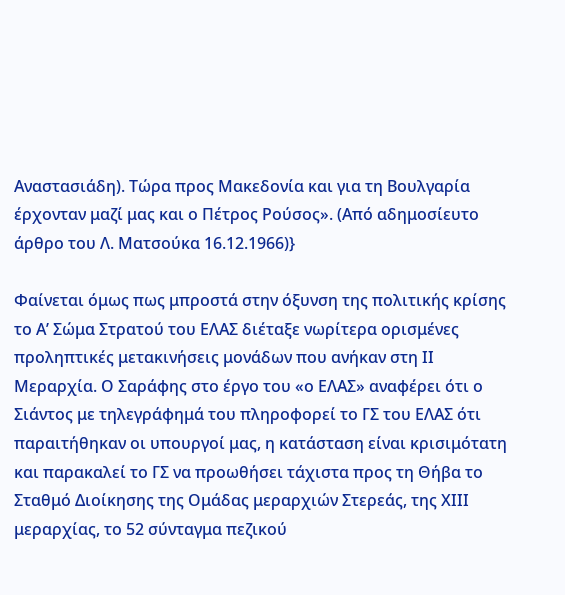Αναστασιάδη). Τώρα προς Μακεδονία και για τη Βουλγαρία έρχονταν μαζί μας και ο Πέτρος Ρούσος». (Από αδημοσίευτο άρθρο του Λ. Ματσούκα 16.12.1966)}

Φαίνεται όμως πως μπροστά στην όξυνση της πολιτικής κρίσης το Α’ Σώμα Στρατού του ΕΛΑΣ διέταξε νωρίτερα ορισμένες προληπτικές μετακινήσεις μονάδων που ανήκαν στη ΙΙ Μεραρχία. Ο Σαράφης στο έργο του «ο ΕΛΑΣ» αναφέρει ότι ο Σιάντος με τηλεγράφημά του πληροφορεί το ΓΣ του ΕΛΑΣ ότι παραιτήθηκαν οι υπουργοί μας, η κατάσταση είναι κρισιμότατη και παρακαλεί το ΓΣ να προωθήσει τάχιστα προς τη Θήβα το Σταθμό Διοίκησης της Ομάδας μεραρχιών Στερεάς, της ΧΙΙΙ μεραρχίας, το 52 σύνταγμα πεζικού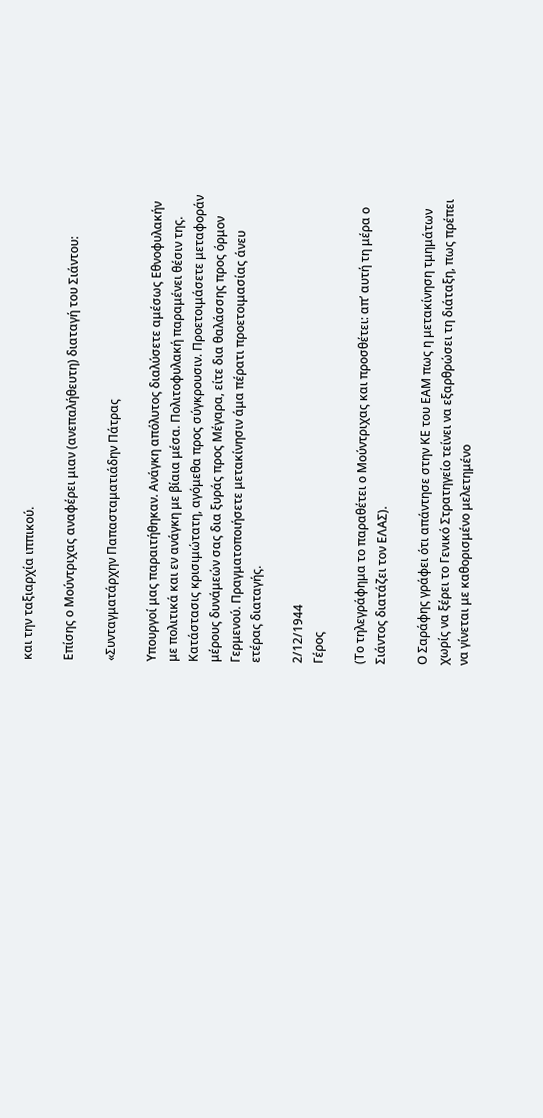και την ταξιαρχία ιππικού.

Επίσης ο Μούντριχας αναφέρει μιαν (ανεπαλήθευτη) διαταγή του Σιάντου:

«Συνταγματάρχην Παπασταματιάδην Πάτρας

Υπουργοί μας παραιτήθηκαν. Ανάγκη απόλυτος διαλύσετε αμέσως Εθνοφυλακήν με πολιτικά και εν ανάγκη με βίαια μέσα. Πολιτοφυλακή παραμένει θέσιν της. Κατάστασις κρισιμώτατη, αγόμεθα προς σύγκρουσιν. Προετοιμάσετε μεταφοράν μέρους δυνάμεών σας δια ξυράς προς Μέγαρα, είτε δια θαλάσσης προς όρμον Γερμενού. Πραγματοποιήσετε μετακίνησιν άμα πέρατι προετοιμασίας άνευ ετέρας διαταγής.

2/12/1944
Γέρος

(Το τηλεγράφημα το παραθέτει ο Μούντριχας και προσθέτει: απ’ αυτή τη μέρα ο Σιάντος διατάζει τον ΕΛΑΣ).

Ο Σαράφης γράφει ότι απάντησε στην ΚΕ του ΕΑΜ πως η μετακίνηση τμημάτων χωρίς να ξέρει το Γενικό Στρατηγείο τείνει να εξαρθρώσει τη διάταξη, πως πρέπει να γίνεται με καθορισμένο μελετημένο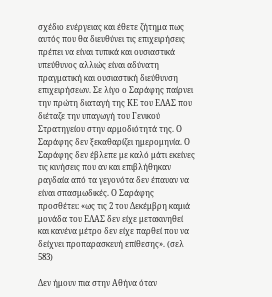σχέδιο ενέργειας και έθετε ζήτημα πως αυτός που θα διευθύνει τις επιχειρήσεις πρέπει να είναι τυπικά και ουσιαστικά υπεύθυνος αλλιώς είναι αδύνατη πραγματική και ουσιαστική διεύθυνση επιχειρήσεων. Σε λίγο ο Σαράφης παίρνει την πρώτη διαταγή της ΚΕ του ΕΛΑΣ που διέταζε την υπαγωγή του Γενικού Στρατηγείου στην αρμοδιότητά της. Ο Σαράφης δεν ξεκαθαρίζει ημερομηνία. Ο Σαράφης δεν έβλεπε με καλό μάτι εκείνες τις κινήσεις που αν και επιβλήθηκαν ραγδαία από τα γεγονότα δεν έπαυαν να είναι σπασμωδικές. Ο Σαράφης προσθέτει: «ως τις 2 του Δεκέμβρη καμιά μονάδα του ΕΛΑΣ δεν είχε μετακινηθεί και κανένα μέτρο δεν είχε παρθεί που να δείχνει προπαρασκευή επίθεσης». (σελ 583)

Δεν ήμουν πια στην Αθήνα όταν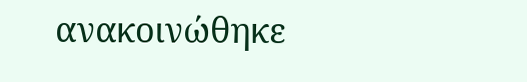ανακοινώθηκε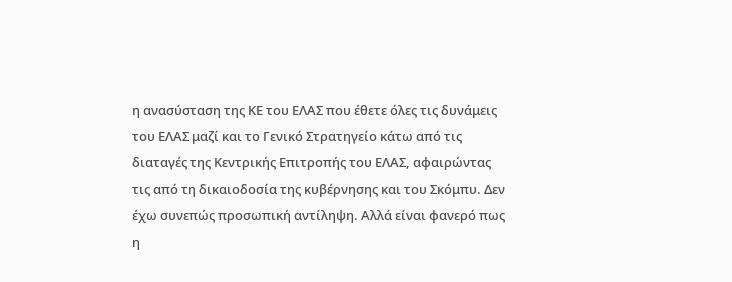η ανασύσταση της ΚΕ του ΕΛΑΣ που έθετε όλες τις δυνάμεις του ΕΛΑΣ μαζί και το Γενικό Στρατηγείο κάτω από τις διαταγές της Κεντρικής Επιτροπής του ΕΛΑΣ, αφαιρώντας τις από τη δικαιοδοσία της κυβέρνησης και του Σκόμπυ. Δεν έχω συνεπώς προσωπική αντίληψη. Αλλά είναι φανερό πως η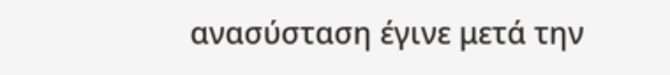ανασύσταση έγινε μετά την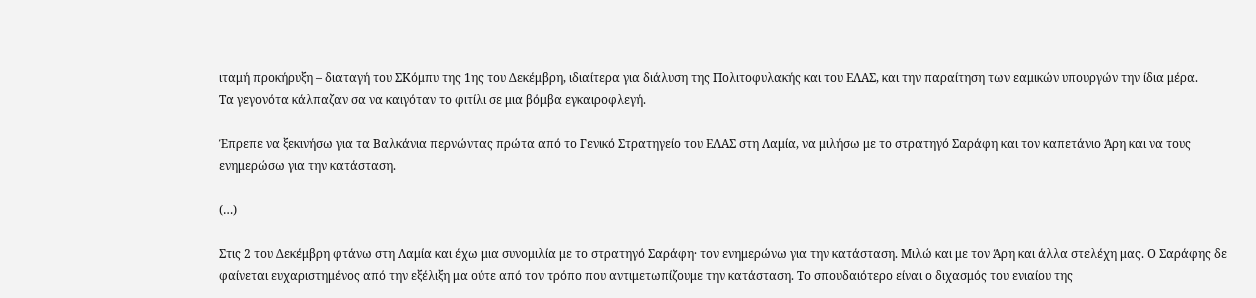ιταμή προκήρυξη – διαταγή του ΣΚόμπυ της 1ης του Δεκέμβρη, ιδιαίτερα για διάλυση της Πολιτοφυλακής και του ΕΛΑΣ, και την παραίτηση των εαμικών υπουργών την ίδια μέρα.
Τα γεγονότα κάλπαζαν σα να καιγόταν το φιτίλι σε μια βόμβα εγκαιροφλεγή.

Έπρεπε να ξεκινήσω για τα Βαλκάνια περνώντας πρώτα από το Γενικό Στρατηγείο του ΕΛΑΣ στη Λαμία, να μιλήσω με το στρατηγό Σαράφη και τον καπετάνιο Άρη και να τους ενημερώσω για την κατάσταση.

(…)

Στις 2 του Δεκέμβρη φτάνω στη Λαμία και έχω μια συνομιλία με το στρατηγό Σαράφη· τον ενημερώνω για την κατάσταση. Μιλώ και με τον Άρη και άλλα στελέχη μας. Ο Σαράφης δε φαίνεται ευχαριστημένος από την εξέλιξη μα ούτε από τον τρόπο που αντιμετωπίζουμε την κατάσταση. Το σπουδαιότερο είναι ο διχασμός του ενιαίου της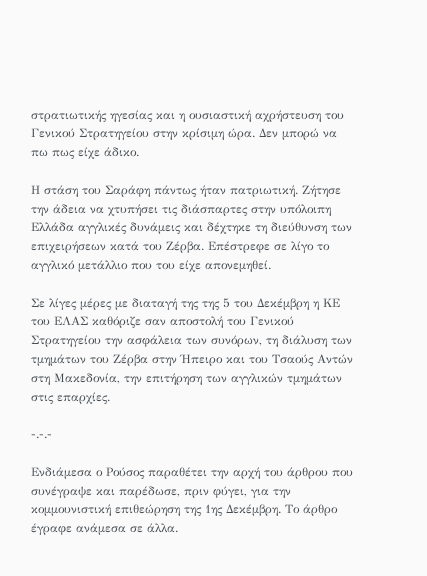στρατιωτικής ηγεσίας και η ουσιαστική αχρήστευση του Γενικού Στρατηγείου στην κρίσιμη ώρα. Δεν μπορώ να πω πως είχε άδικο.

Η στάση του Σαράφη πάντως ήταν πατριωτική. Ζήτησε την άδεια να χτυπήσει τις διάσπαρτες στην υπόλοιπη Ελλάδα αγγλικές δυνάμεις και δέχτηκε τη διεύθυνση των επιχειρήσεων κατά του Ζέρβα. Επέστρεφε σε λίγο το αγγλικό μετάλλιο που του είχε απονεμηθεί.

Σε λίγες μέρες με διαταγή της της 5 του Δεκέμβρη η ΚΕ του ΕΛΑΣ καθόριζε σαν αποστολή του Γενικού Στρατηγείου την ασφάλεια των συνόρων, τη διάλυση των τμημάτων του Ζέρβα στην Ήπειρο και του Τσαούς Αντών στη Μακεδονία, την επιτήρηση των αγγλικών τμημάτων στις επαρχίες.

-.-.-

Ενδιάμεσα ο Ρούσος παραθέτει την αρχή του άρθρου που συνέγραψε και παρέδωσε, πριν φύγει, για την κομμουνιστική επιθεώρηση της 1ης Δεκέμβρη. Το άρθρο έγραφε ανάμεσα σε άλλα.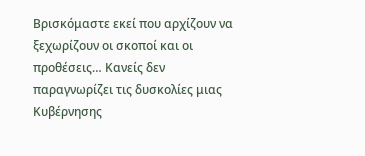Βρισκόμαστε εκεί που αρχίζουν να ξεχωρίζουν οι σκοποί και οι προθέσεις… Κανείς δεν παραγνωρίζει τις δυσκολίες μιας Κυβέρνησης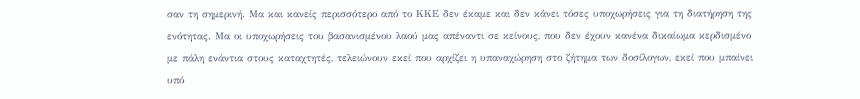σαν τη σημερινή. Μα και κανείς περισσότερο από το ΚΚΕ δεν έκαμε και δεν κάνει τόσες υποχωρήσεις για τη διατήρηση της ενότητας. Μα οι υποχωρήσεις του βασανισμένου λαού μας απέναντι σε κείνους, που δεν έχουν κανένα δικαίωμα κερδισμένο με πάλη ενάντια στους καταχτητές, τελειώνουν εκεί που αρχίζει η υπαναχώρηση στο ζήτημα των δοσίλογων, εκεί που μπαίνει υπό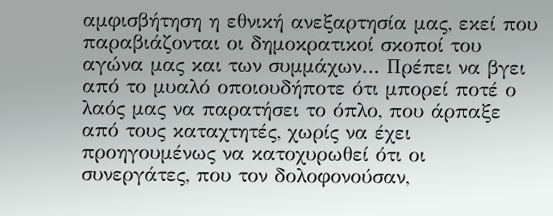αμφισβήτηση η εθνική ανεξαρτησία μας, εκεί που παραβιάζονται οι δημοκρατικοί σκοποί του αγώνα μας και των συμμάχων… Πρέπει να βγει από το μυαλό οποιουδήποτε ότι μπορεί ποτέ ο λαός μας να παρατήσει το όπλο, που άρπαξε από τους καταχτητές, χωρίς να έχει προηγουμένως να κατοχυρωθεί ότι οι συνεργάτες, που τον δολοφονούσαν,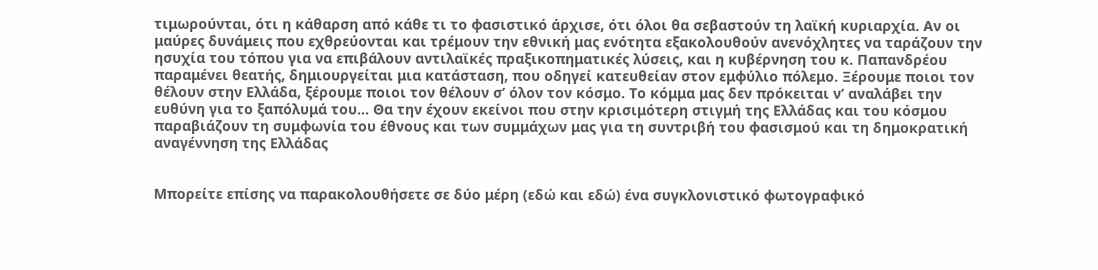τιμωρούνται, ότι η κάθαρση από κάθε τι το φασιστικό άρχισε, ότι όλοι θα σεβαστούν τη λαϊκή κυριαρχία. Αν οι μαύρες δυνάμεις που εχθρεύονται και τρέμουν την εθνική μας ενότητα εξακολουθούν ανενόχλητες να ταράζουν την ησυχία του τόπου για να επιβάλουν αντιλαϊκές πραξικοπηματικές λύσεις, και η κυβέρνηση του κ. Παπανδρέου παραμένει θεατής, δημιουργείται μια κατάσταση, που οδηγεί κατευθείαν στον εμφύλιο πόλεμο. Ξέρουμε ποιοι τον θέλουν στην Ελλάδα, ξέρουμε ποιοι τον θέλουν σ’ όλον τον κόσμο. Το κόμμα μας δεν πρόκειται ν’ αναλάβει την ευθύνη για το ξαπόλυμά του… Θα την έχουν εκείνοι που στην κρισιμότερη στιγμή της Ελλάδας και του κόσμου παραβιάζουν τη συμφωνία του έθνους και των συμμάχων μας για τη συντριβή του φασισμού και τη δημοκρατική αναγέννηση της Ελλάδας


Μπορείτε επίσης να παρακολουθήσετε σε δύο μέρη (εδώ και εδώ) ένα συγκλονιστικό φωτογραφικό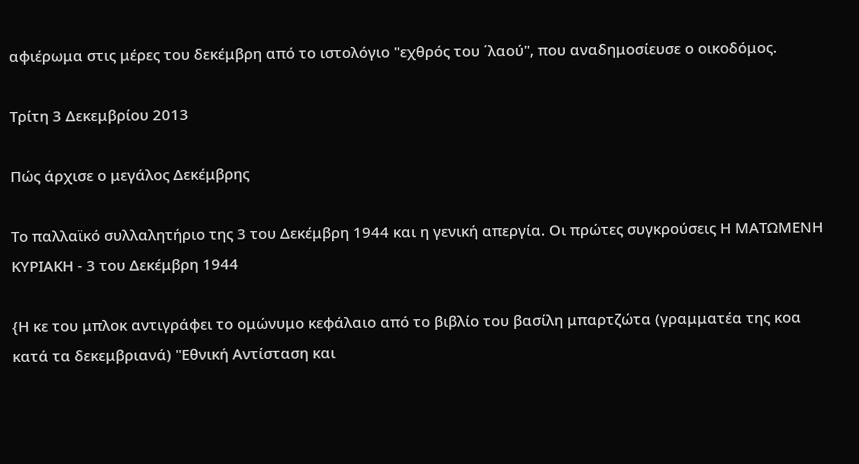αφιέρωμα στις μέρες του δεκέμβρη από το ιστολόγιο "εχθρός του ΄λαού", που αναδημοσίευσε ο οικοδόμος.

Τρίτη 3 Δεκεμβρίου 2013

Πώς άρχισε ο μεγάλος Δεκέμβρης

Το παλλαϊκό συλλαλητήριο της 3 του Δεκέμβρη 1944 και η γενική απεργία. Οι πρώτες συγκρούσεις Η ΜΑΤΩΜΕΝΗ ΚΥΡΙΑΚΗ - 3 του Δεκέμβρη 1944

{Η κε του μπλοκ αντιγράφει το ομώνυμο κεφάλαιο από το βιβλίο του βασίλη μπαρτζώτα (γραμματέα της κοα κατά τα δεκεμβριανά) "Εθνική Αντίσταση και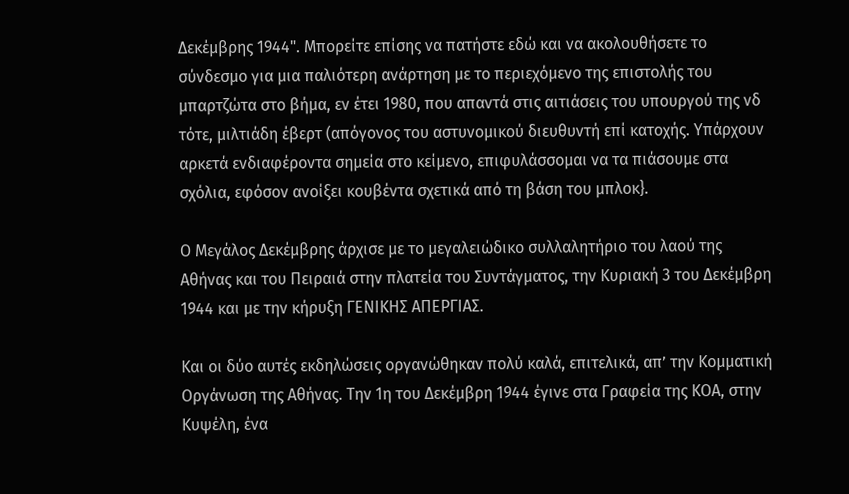Δεκέμβρης 1944". Μπορείτε επίσης να πατήστε εδώ και να ακολουθήσετε το σύνδεσμο για μια παλιότερη ανάρτηση με το περιεχόμενο της επιστολής του μπαρτζώτα στο βήμα, εν έτει 1980, που απαντά στις αιτιάσεις του υπουργού της νδ τότε, μιλτιάδη έβερτ (απόγονος του αστυνομικού διευθυντή επί κατοχής. Υπάρχουν αρκετά ενδιαφέροντα σημεία στο κείμενο, επιφυλάσσομαι να τα πιάσουμε στα σχόλια, εφόσον ανοίξει κουβέντα σχετικά από τη βάση του μπλοκ}.

Ο Μεγάλος Δεκέμβρης άρχισε με το μεγαλειώδικο συλλαλητήριο του λαού της Αθήνας και του Πειραιά στην πλατεία του Συντάγματος, την Κυριακή 3 του Δεκέμβρη 1944 και με την κήρυξη ΓΕΝΙΚΗΣ ΑΠΕΡΓΙΑΣ.

Και οι δύο αυτές εκδηλώσεις οργανώθηκαν πολύ καλά, επιτελικά, απ’ την Κομματική Οργάνωση της Αθήνας. Την 1η του Δεκέμβρη 1944 έγινε στα Γραφεία της ΚΟΑ, στην Κυψέλη, ένα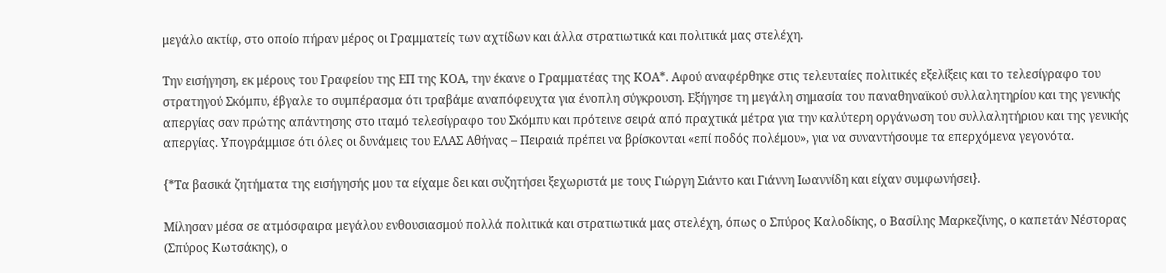μεγάλο ακτίφ, στο οποίο πήραν μέρος οι Γραμματείς των αχτίδων και άλλα στρατιωτικά και πολιτικά μας στελέχη.

Την εισήγηση, εκ μέρους του Γραφείου της ΕΠ της ΚΟΑ, την έκανε ο Γραμματέας της ΚΟΑ*. Αφού αναφέρθηκε στις τελευταίες πολιτικές εξελίξεις και το τελεσίγραφο του στρατηγού Σκόμπυ, έβγαλε το συμπέρασμα ότι τραβάμε αναπόφευχτα για ένοπλη σύγκρουση. Εξήγησε τη μεγάλη σημασία του παναθηναϊκού συλλαλητηρίου και της γενικής απεργίας σαν πρώτης απάντησης στο ιταμό τελεσίγραφο του Σκόμπυ και πρότεινε σειρά από πραχτικά μέτρα για την καλύτερη οργάνωση του συλλαλητήριου και της γενικής απεργίας. Υπογράμμισε ότι όλες οι δυνάμεις του ΕΛΑΣ Αθήνας – Πειραιά πρέπει να βρίσκονται «επί ποδός πολέμου», για να συναντήσουμε τα επερχόμενα γεγονότα.

{*Τα βασικά ζητήματα της εισήγησής μου τα είχαμε δει και συζητήσει ξεχωριστά με τους Γιώργη Σιάντο και Γιάννη Ιωαννίδη και είχαν συμφωνήσει}.

Μίλησαν μέσα σε ατμόσφαιρα μεγάλου ενθουσιασμού πολλά πολιτικά και στρατιωτικά μας στελέχη, όπως ο Σπύρος Καλοδίκης, ο Βασίλης Μαρκεζίνης, ο καπετάν Νέστορας (Σπύρος Κωτσάκης), ο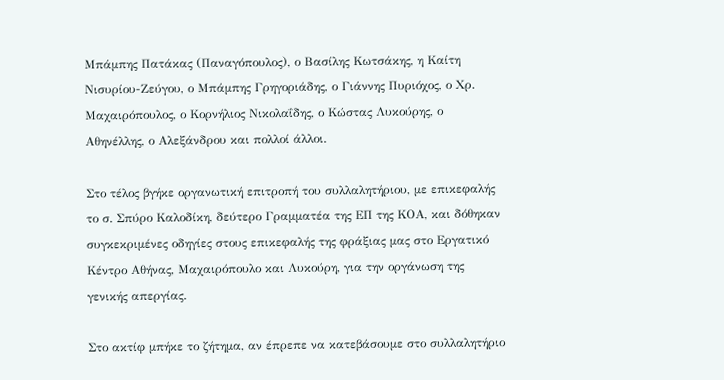Μπάμπης Πατάκας (Παναγόπουλος), ο Βασίλης Κωτσάκης, η Καίτη Νισυρίου-Ζεύγου, ο Μπάμπης Γρηγοριάδης, ο Γιάννης Πυριόχος, ο Χρ. Μαχαιρόπουλος, ο Κορνήλιος Νικολαΐδης, ο Κώστας Λυκούρης, ο Αθηνέλλης, ο Αλεξάνδρου και πολλοί άλλοι.

Στο τέλος βγήκε οργανωτική επιτροπή του συλλαλητήριου, με επικεφαλής το σ. Σπύρο Καλοδίκη, δεύτερο Γραμματέα της ΕΠ της ΚΟΑ, και δόθηκαν συγκεκριμένες οδηγίες στους επικεφαλής της φράξιας μας στο Εργατικό Κέντρο Αθήνας, Μαχαιρόπουλο και Λυκούρη, για την οργάνωση της γενικής απεργίας.

Στο ακτίφ μπήκε το ζήτημα, αν έπρεπε να κατεβάσουμε στο συλλαλητήριο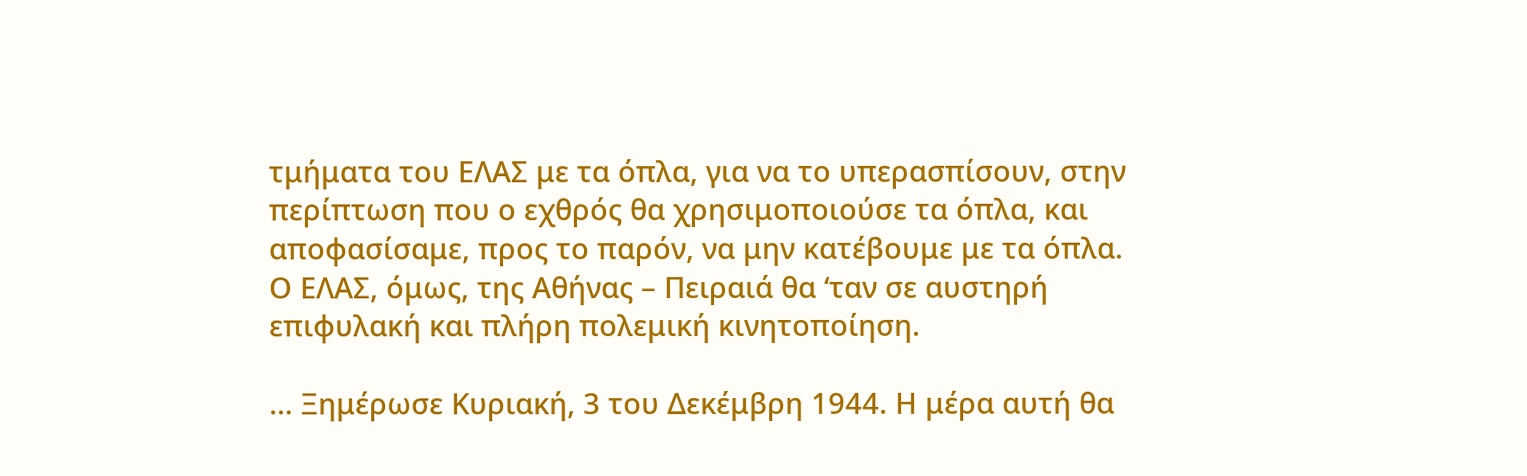τμήματα του ΕΛΑΣ με τα όπλα, για να το υπερασπίσουν, στην περίπτωση που ο εχθρός θα χρησιμοποιούσε τα όπλα, και αποφασίσαμε, προς το παρόν, να μην κατέβουμε με τα όπλα. Ο ΕΛΑΣ, όμως, της Αθήνας – Πειραιά θα ‘ταν σε αυστηρή επιφυλακή και πλήρη πολεμική κινητοποίηση.

… Ξημέρωσε Κυριακή, 3 του Δεκέμβρη 1944. Η μέρα αυτή θα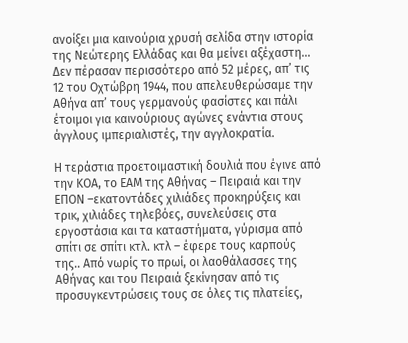ανοίξει μια καινούρια χρυσή σελίδα στην ιστορία της Νεώτερης Ελλάδας και θα μείνει αξέχαστη… Δεν πέρασαν περισσότερο από 52 μέρες, απ’ τις 12 του Οχτώβρη 1944, που απελευθερώσαμε την Αθήνα απ’ τους γερμανούς φασίστες και πάλι έτοιμοι για καινούριους αγώνες ενάντια στους άγγλους ιμπεριαλιστές, την αγγλοκρατία.

Η τεράστια προετοιμαστική δουλιά που έγινε από την ΚΟΑ, το ΕΑΜ της Αθήνας – Πειραιά και την ΕΠΟΝ –εκατοντάδες χιλιάδες προκηρύξεις και τρικ, χιλιάδες τηλεβόες, συνελεύσεις στα εργοστάσια και τα καταστήματα, γύρισμα από σπίτι σε σπίτι κτλ. κτλ – έφερε τους καρπούς της.. Από νωρίς το πρωί, οι λαοθάλασσες της Αθήνας και του Πειραιά ξεκίνησαν από τις προσυγκεντρώσεις τους σε όλες τις πλατείες,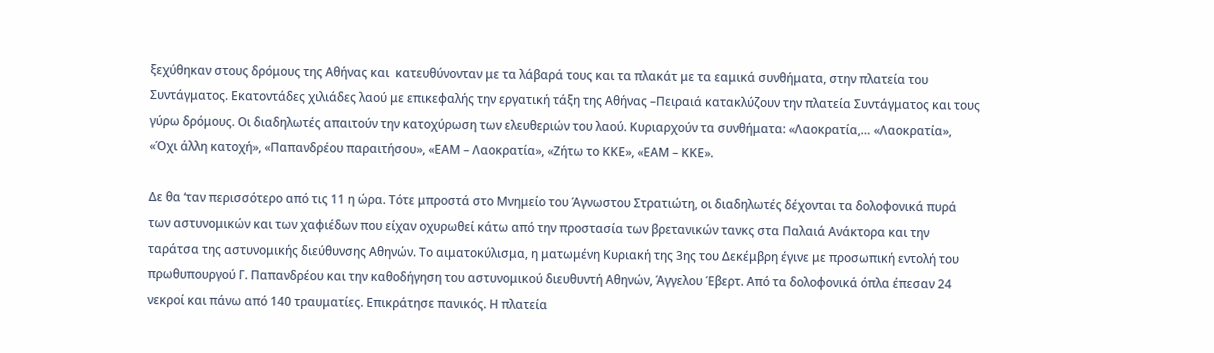ξεχύθηκαν στους δρόμους της Αθήνας και  κατευθύνονταν με τα λάβαρά τους και τα πλακάτ με τα εαμικά συνθήματα, στην πλατεία του Συντάγματος. Εκατοντάδες χιλιάδες λαού με επικεφαλής την εργατική τάξη της Αθήνας –Πειραιά κατακλύζουν την πλατεία Συντάγματος και τους γύρω δρόμους. Οι διαδηλωτές απαιτούν την κατοχύρωση των ελευθεριών του λαού. Κυριαρχούν τα συνθήματα: «Λαοκρατία,… «Λαοκρατία», «Όχι άλλη κατοχή», «Παπανδρέου παραιτήσου», «ΕΑΜ – Λαοκρατία», «Ζήτω το ΚΚΕ», «ΕΑΜ – ΚΚΕ».

Δε θα ‘ταν περισσότερο από τις 11 η ώρα. Τότε μπροστά στο Μνημείο του Άγνωστου Στρατιώτη, οι διαδηλωτές δέχονται τα δολοφονικά πυρά των αστυνομικών και των χαφιέδων που είχαν οχυρωθεί κάτω από την προστασία των βρετανικών τανκς στα Παλαιά Ανάκτορα και την ταράτσα της αστυνομικής διεύθυνσης Αθηνών. Το αιματοκύλισμα, η ματωμένη Κυριακή της 3ης του Δεκέμβρη έγινε με προσωπική εντολή του πρωθυπουργού Γ. Παπανδρέου και την καθοδήγηση του αστυνομικού διευθυντή Αθηνών, Άγγελου Έβερτ. Από τα δολοφονικά όπλα έπεσαν 24 νεκροί και πάνω από 140 τραυματίες. Επικράτησε πανικός. Η πλατεία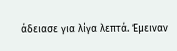άδειασε για λίγα λεπτά. Έμειναν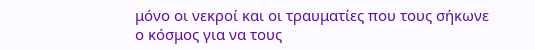μόνο οι νεκροί και οι τραυματίες που τους σήκωνε ο κόσμος για να τους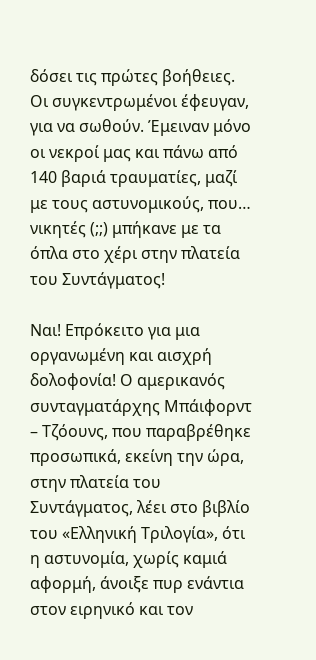δόσει τις πρώτες βοήθειες. Οι συγκεντρωμένοι έφευγαν, για να σωθούν. Έμειναν μόνο οι νεκροί μας και πάνω από 140 βαριά τραυματίες, μαζί με τους αστυνομικούς, που… νικητές (;;) μπήκανε με τα όπλα στο χέρι στην πλατεία του Συντάγματος!

Ναι! Επρόκειτο για μια οργανωμένη και αισχρή δολοφονία! Ο αμερικανός συνταγματάρχης Μπάιφορντ – Τζόουνς, που παραβρέθηκε προσωπικά, εκείνη την ώρα, στην πλατεία του Συντάγματος, λέει στο βιβλίο του «Ελληνική Τριλογία», ότι η αστυνομία, χωρίς καμιά αφορμή, άνοιξε πυρ ενάντια στον ειρηνικό και τον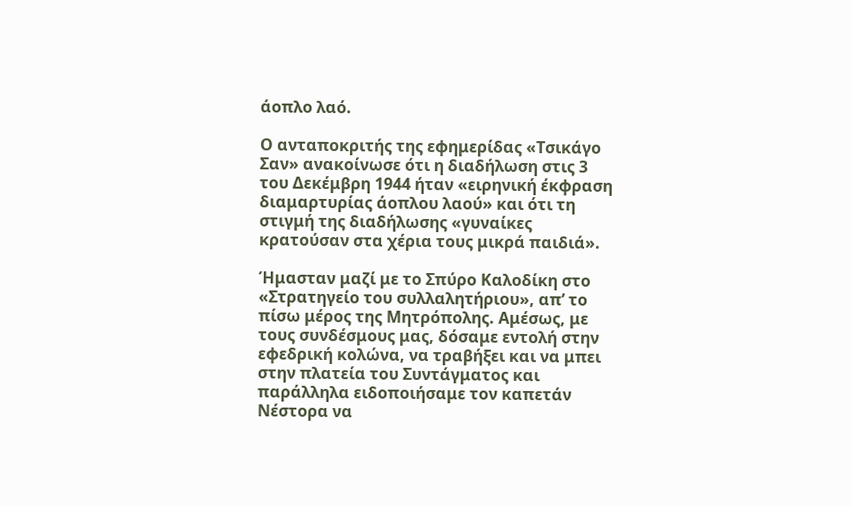άοπλο λαό.

Ο ανταποκριτής της εφημερίδας «Τσικάγο Σαν» ανακοίνωσε ότι η διαδήλωση στις 3 του Δεκέμβρη 1944 ήταν «ειρηνική έκφραση διαμαρτυρίας άοπλου λαού» και ότι τη στιγμή της διαδήλωσης «γυναίκες κρατούσαν στα χέρια τους μικρά παιδιά».

Ήμασταν μαζί με το Σπύρο Καλοδίκη στο «Στρατηγείο του συλλαλητήριου», απ’ το πίσω μέρος της Μητρόπολης. Αμέσως, με τους συνδέσμους μας, δόσαμε εντολή στην εφεδρική κολώνα, να τραβήξει και να μπει στην πλατεία του Συντάγματος και παράλληλα ειδοποιήσαμε τον καπετάν Νέστορα να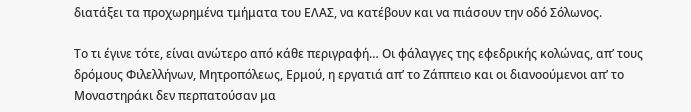διατάξει τα προχωρημένα τμήματα του ΕΛΑΣ, να κατέβουν και να πιάσουν την οδό Σόλωνος.

Το τι έγινε τότε, είναι ανώτερο από κάθε περιγραφή… Οι φάλαγγες της εφεδρικής κολώνας, απ’ τους δρόμους Φιλελλήνων, Μητροπόλεως, Ερμού, η εργατιά απ’ το Ζάππειο και οι διανοούμενοι απ’ το Μοναστηράκι δεν περπατούσαν μα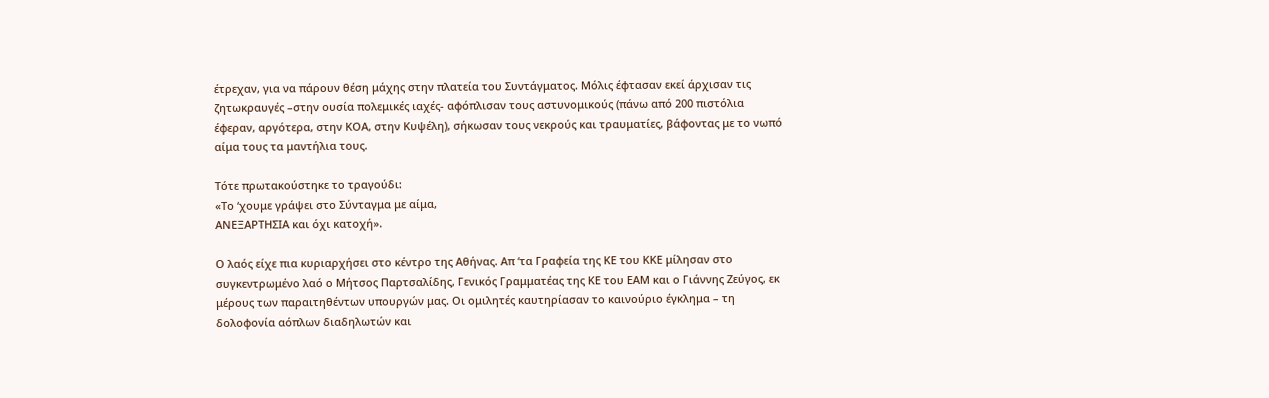έτρεχαν, για να πάρουν θέση μάχης στην πλατεία του Συντάγματος. Μόλις έφτασαν εκεί άρχισαν τις ζητωκραυγές –στην ουσία πολεμικές ιαχές- αφόπλισαν τους αστυνομικούς (πάνω από 200 πιστόλια έφεραν, αργότερα, στην ΚΟΑ, στην Κυψέλη), σήκωσαν τους νεκρούς και τραυματίες, βάφοντας με το νωπό αίμα τους τα μαντήλια τους.

Τότε πρωτακούστηκε το τραγούδι:
«Το ‘χουμε γράψει στο Σύνταγμα με αίμα,
ΑΝΕΞΑΡΤΗΣΙΑ και όχι κατοχή».

Ο λαός είχε πια κυριαρχήσει στο κέντρο της Αθήνας. Απ ‘τα Γραφεία της ΚΕ του ΚΚΕ μίλησαν στο συγκεντρωμένο λαό ο Μήτσος Παρτσαλίδης, Γενικός Γραμματέας της ΚΕ του ΕΑΜ και ο Γιάννης Ζεύγος, εκ μέρους των παραιτηθέντων υπουργών μας. Οι ομιλητές καυτηρίασαν το καινούριο έγκλημα – τη δολοφονία αόπλων διαδηλωτών και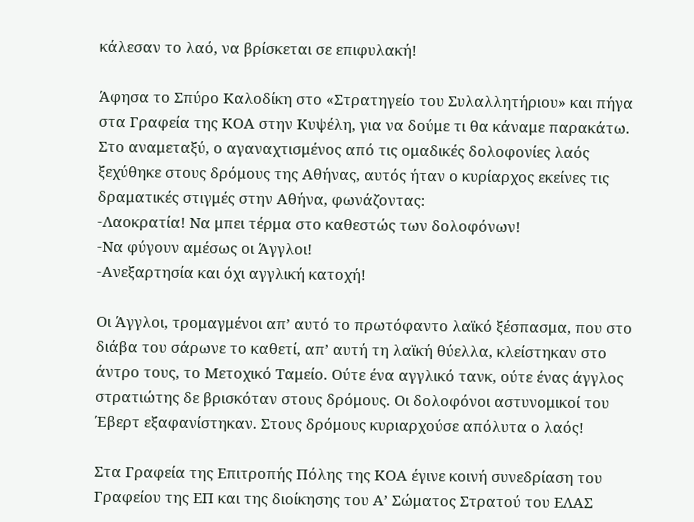κάλεσαν το λαό, να βρίσκεται σε επιφυλακή!

Άφησα το Σπύρο Καλοδίκη στο «Στρατηγείο του Συλαλλητήριου» και πήγα στα Γραφεία της ΚΟΑ στην Κυψέλη, για να δούμε τι θα κάναμε παρακάτω. Στο αναμεταξύ, ο αγαναχτισμένος από τις ομαδικές δολοφονίες λαός ξεχύθηκε στους δρόμους της Αθήνας, αυτός ήταν ο κυρίαρχος εκείνες τις δραματικές στιγμές στην Αθήνα, φωνάζοντας:
-Λαοκρατία! Να μπει τέρμα στο καθεστώς των δολοφόνων!
-Να φύγουν αμέσως οι Άγγλοι!
-Ανεξαρτησία και όχι αγγλική κατοχή!

Οι Άγγλοι, τρομαγμένοι απ’ αυτό το πρωτόφαντο λαϊκό ξέσπασμα, που στο διάβα του σάρωνε το καθετί, απ’ αυτή τη λαϊκή θύελλα, κλείστηκαν στο άντρο τους, το Μετοχικό Ταμείο. Ούτε ένα αγγλικό τανκ, ούτε ένας άγγλος στρατιώτης δε βρισκόταν στους δρόμους. Οι δολοφόνοι αστυνομικοί του Έβερτ εξαφανίστηκαν. Στους δρόμους κυριαρχούσε απόλυτα ο λαός!

Στα Γραφεία της Επιτροπής Πόλης της ΚΟΑ έγινε κοινή συνεδρίαση του Γραφείου της ΕΠ και της διοίκησης του Α’ Σώματος Στρατού του ΕΛΑΣ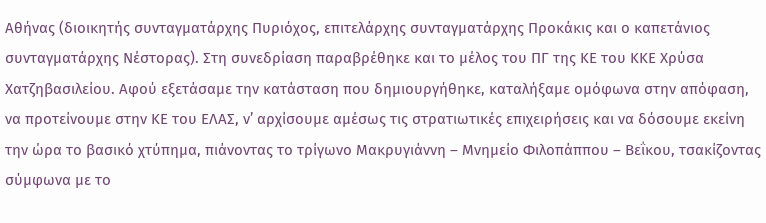Αθήνας (διοικητής συνταγματάρχης Πυριόχος, επιτελάρχης συνταγματάρχης Προκάκις και ο καπετάνιος συνταγματάρχης Νέστορας). Στη συνεδρίαση παραβρέθηκε και το μέλος του ΠΓ της ΚΕ του ΚΚΕ Χρύσα Χατζηβασιλείου. Αφού εξετάσαμε την κατάσταση που δημιουργήθηκε, καταλήξαμε ομόφωνα στην απόφαση, να προτείνουμε στην ΚΕ του ΕΛΑΣ, ν’ αρχίσουμε αμέσως τις στρατιωτικές επιχειρήσεις και να δόσουμε εκείνη την ώρα το βασικό χτύπημα, πιάνοντας το τρίγωνο Μακρυγιάννη – Μνημείο Φιλοπάππου – Βεΐκου, τσακίζοντας σύμφωνα με το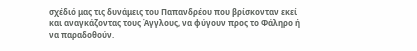σχέδιό μας τις δυνάμεις του Παπανδρέου που βρίσκονταν εκεί και αναγκάζοντας τους Άγγλους, να φύγουν προς το Φάληρο ή να παραδοθούν.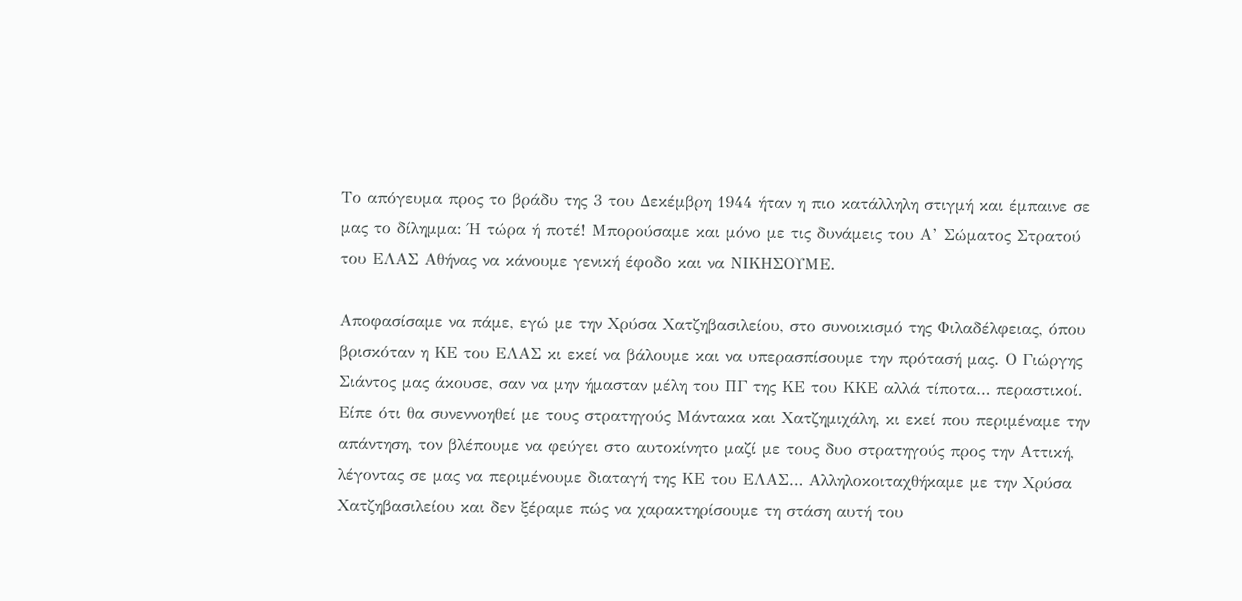Το απόγευμα προς το βράδυ της 3 του Δεκέμβρη 1944 ήταν η πιο κατάλληλη στιγμή και έμπαινε σε μας το δίλημμα: Ή τώρα ή ποτέ! Μπορούσαμε και μόνο με τις δυνάμεις του Α’ Σώματος Στρατού του ΕΛΑΣ Αθήνας να κάνουμε γενική έφοδο και να ΝΙΚΗΣΟΥΜΕ.

Αποφασίσαμε να πάμε, εγώ με την Χρύσα Χατζηβασιλείου, στο συνοικισμό της Φιλαδέλφειας, όπου βρισκόταν η ΚΕ του ΕΛΑΣ κι εκεί να βάλουμε και να υπερασπίσουμε την πρότασή μας. Ο Γιώργης Σιάντος μας άκουσε, σαν να μην ήμασταν μέλη του ΠΓ της ΚΕ του ΚΚΕ αλλά τίποτα… περαστικοί. Είπε ότι θα συνεννοηθεί με τους στρατηγούς Μάντακα και Χατζημιχάλη, κι εκεί που περιμέναμε την απάντηση, τον βλέπουμε να φεύγει στο αυτοκίνητο μαζί με τους δυο στρατηγούς προς την Αττική, λέγοντας σε μας να περιμένουμε διαταγή της ΚΕ του ΕΛΑΣ… Αλληλοκοιταχθήκαμε με την Χρύσα Χατζηβασιλείου και δεν ξέραμε πώς να χαρακτηρίσουμε τη στάση αυτή του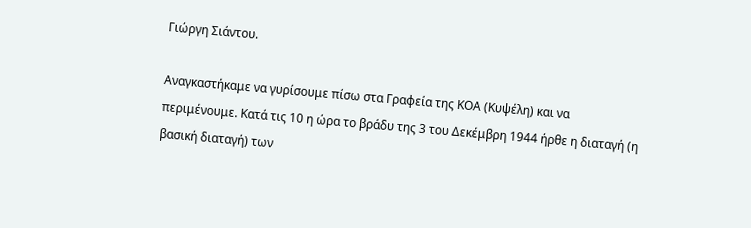Γιώργη Σιάντου.

Αναγκαστήκαμε να γυρίσουμε πίσω στα Γραφεία της ΚΟΑ (Κυψέλη) και να περιμένουμε. Κατά τις 10 η ώρα το βράδυ της 3 του Δεκέμβρη 1944 ήρθε η διαταγή (η βασική διαταγή) των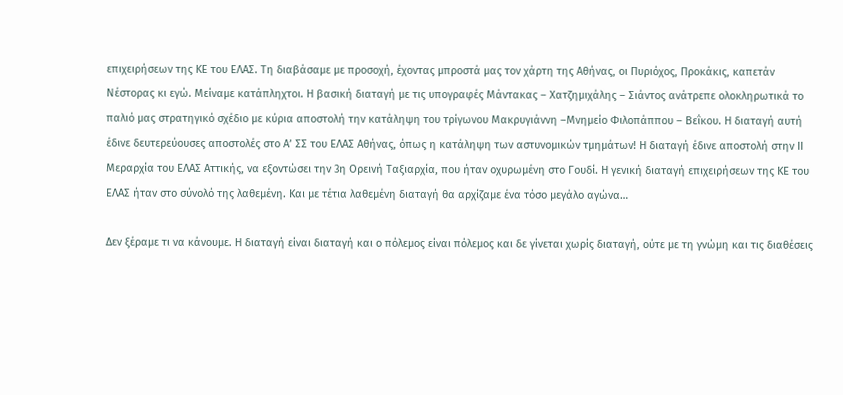επιχειρήσεων της ΚΕ του ΕΛΑΣ. Τη διαβάσαμε με προσοχή, έχοντας μπροστά μας τον χάρτη της Αθήνας, οι Πυριόχος, Προκάκις, καπετάν Νέστορας κι εγώ. Μείναμε κατάπληχτοι. Η βασική διαταγή με τις υπογραφές Μάντακας – Χατζημιχάλης – Σιάντος ανάτρεπε ολοκληρωτικά το παλιό μας στρατηγικό σχέδιο με κύρια αποστολή την κατάληψη του τρίγωνου Μακρυγιάννη –Μνημείο Φιλοπάππου – Βεΐκου. Η διαταγή αυτή έδινε δευτερεύουσες αποστολές στο Α’ ΣΣ του ΕΛΑΣ Αθήνας, όπως η κατάληψη των αστυνομικών τμημάτων! Η διαταγή έδινε αποστολή στην ΙΙ Μεραρχία του ΕΛΑΣ Αττικής, να εξοντώσει την 3η Ορεινή Ταξιαρχία, που ήταν οχυρωμένη στο Γουδί. Η γενική διαταγή επιχειρήσεων της ΚΕ του ΕΛΑΣ ήταν στο σύνολό της λαθεμένη. Και με τέτια λαθεμένη διαταγή θα αρχίζαμε ένα τόσο μεγάλο αγώνα…

Δεν ξέραμε τι να κάνουμε. Η διαταγή είναι διαταγή και ο πόλεμος είναι πόλεμος και δε γίνεται χωρίς διαταγή, ούτε με τη γνώμη και τις διαθέσεις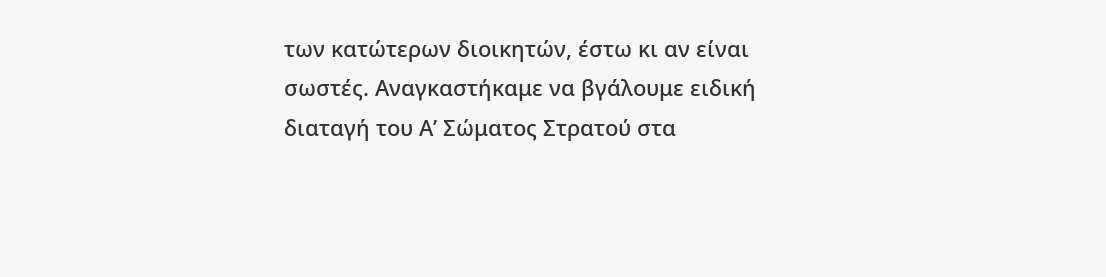των κατώτερων διοικητών, έστω κι αν είναι σωστές. Αναγκαστήκαμε να βγάλουμε ειδική διαταγή του Α’ Σώματος Στρατού στα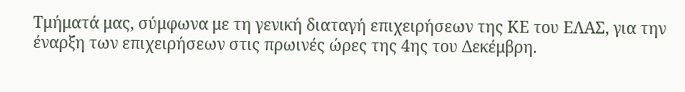Τμήματά μας, σύμφωνα με τη γενική διαταγή επιχειρήσεων της ΚΕ του ΕΛΑΣ, για την έναρξη των επιχειρήσεων στις πρωινές ώρες της 4ης του Δεκέμβρη.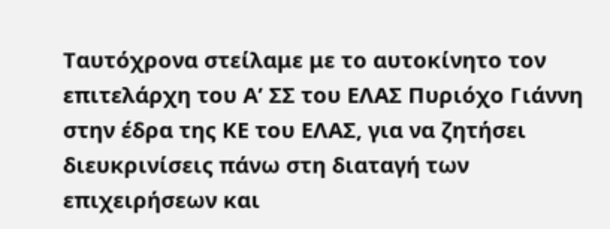Ταυτόχρονα στείλαμε με το αυτοκίνητο τον επιτελάρχη του Α’ ΣΣ του ΕΛΑΣ Πυριόχο Γιάννη στην έδρα της ΚΕ του ΕΛΑΣ, για να ζητήσει διευκρινίσεις πάνω στη διαταγή των επιχειρήσεων και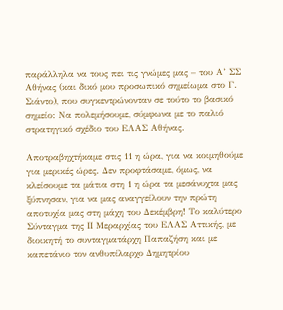παράλληλα να τους πει τις γνώμες μας – του Α’ ΣΣ Αθήνας (και δικό μου προσωπικό σημείωμα στο Γ. Σιάντο), που συγκεντρώνονταν σε τούτο το βασικό σημείο: Να πολεμήσουμε, σύμφωνα με το παλιό στρατηγικό σχέδιο του ΕΛΑΣ Αθήνας.

Αποτραβηχτήκαμε στις 11 η ώρα, για να κοιμηθούμε για μερικές ώρες. Δεν προφτάσαμε, όμως, να κλείσουμε τα μάτια στη 1 η ώρα τα μεσάνυχτα μας ξύπνησαν, για να μας αναγγείλουν την πρώτη αποτυχία μας στη μάχη του Δεκέμβρη! Το καλύτερο Σύνταγμα της ΙΙ Μεραρχίας του ΕΛΑΣ Αττικής, με διοικητή το συνταγματάρχη Παπαζήση και με καπετάνιο τον ανθυπίλαρχο Δημητρίου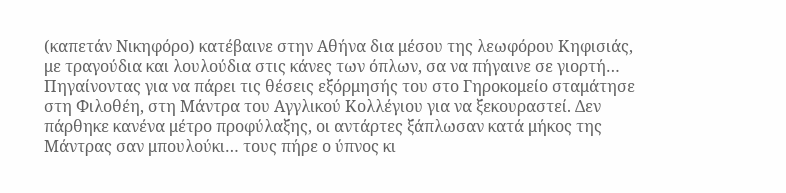(καπετάν Νικηφόρο) κατέβαινε στην Αθήνα δια μέσου της λεωφόρου Κηφισιάς, με τραγούδια και λουλούδια στις κάνες των όπλων, σα να πήγαινε σε γιορτή… Πηγαίνοντας για να πάρει τις θέσεις εξόρμησής του στο Γηροκομείο σταμάτησε στη Φιλοθέη, στη Μάντρα του Αγγλικού Κολλέγιου για να ξεκουραστεί. Δεν πάρθηκε κανένα μέτρο προφύλαξης, οι αντάρτες ξάπλωσαν κατά μήκος της Μάντρας σαν μπουλούκι… τους πήρε ο ύπνος κι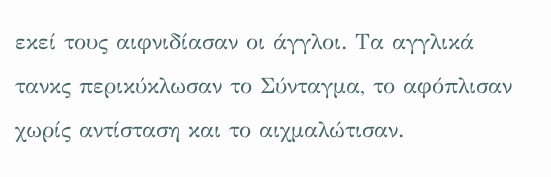εκεί τους αιφνιδίασαν οι άγγλοι. Τα αγγλικά τανκς περικύκλωσαν το Σύνταγμα, το αφόπλισαν χωρίς αντίσταση και το αιχμαλώτισαν.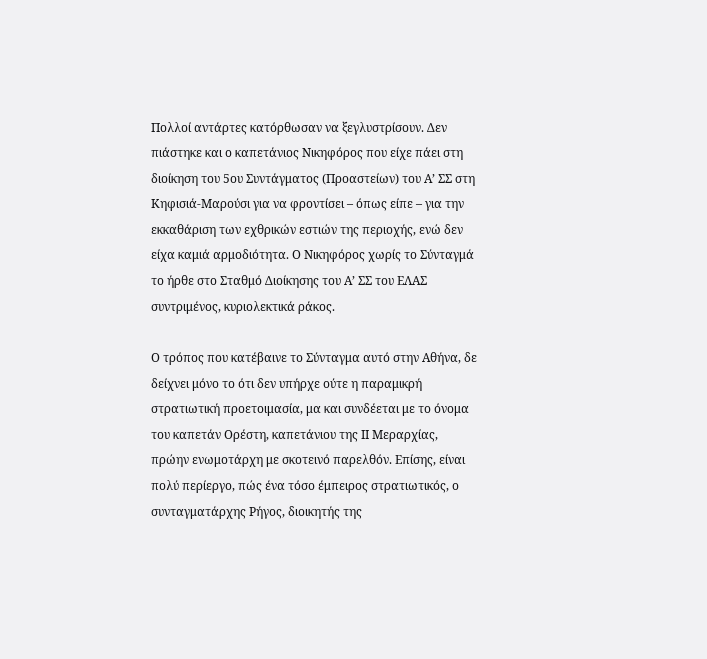Πολλοί αντάρτες κατόρθωσαν να ξεγλυστρίσουν. Δεν πιάστηκε και ο καπετάνιος Νικηφόρος που είχε πάει στη διοίκηση του 5ου Συντάγματος (Προαστείων) του Α’ ΣΣ στη Κηφισιά-Μαρούσι για να φροντίσει – όπως είπε – για την εκκαθάριση των εχθρικών εστιών της περιοχής, ενώ δεν είχα καμιά αρμοδιότητα. Ο Νικηφόρος χωρίς το Σύνταγμά το ήρθε στο Σταθμό Διοίκησης του Α’ ΣΣ του ΕΛΑΣ συντριμένος, κυριολεκτικά ράκος.

Ο τρόπος που κατέβαινε το Σύνταγμα αυτό στην Αθήνα, δε δείχνει μόνο το ότι δεν υπήρχε ούτε η παραμικρή στρατιωτική προετοιμασία, μα και συνδέεται με το όνομα του καπετάν Ορέστη, καπετάνιου της ΙΙ Μεραρχίας, πρώην ενωμοτάρχη με σκοτεινό παρελθόν. Επίσης, είναι πολύ περίεργο, πώς ένα τόσο έμπειρος στρατιωτικός, ο συνταγματάρχης Ρήγος, διοικητής της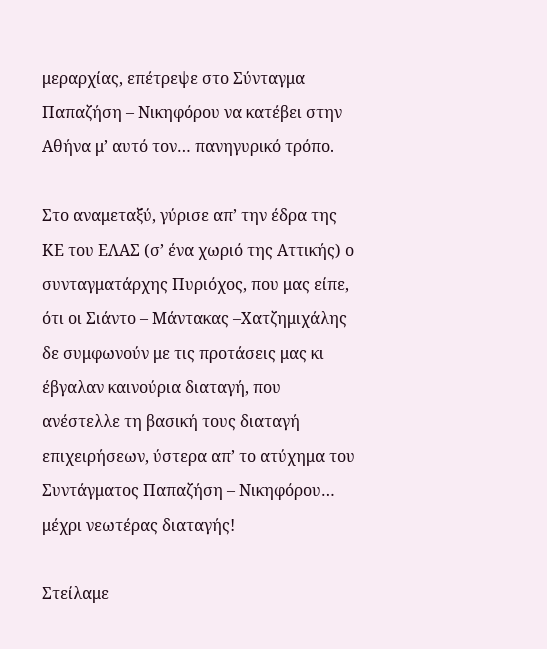μεραρχίας, επέτρεψε στο Σύνταγμα Παπαζήση – Νικηφόρου να κατέβει στην Αθήνα μ’ αυτό τον… πανηγυρικό τρόπο.

Στο αναμεταξύ, γύρισε απ’ την έδρα της ΚΕ του ΕΛΑΣ (σ’ ένα χωριό της Αττικής) ο συνταγματάρχης Πυριόχος, που μας είπε, ότι οι Σιάντο – Μάντακας –Χατζημιχάλης δε συμφωνούν με τις προτάσεις μας κι έβγαλαν καινούρια διαταγή, που ανέστελλε τη βασική τους διαταγή επιχειρήσεων, ύστερα απ’ το ατύχημα του Συντάγματος Παπαζήση – Νικηφόρου… μέχρι νεωτέρας διαταγής!

Στείλαμε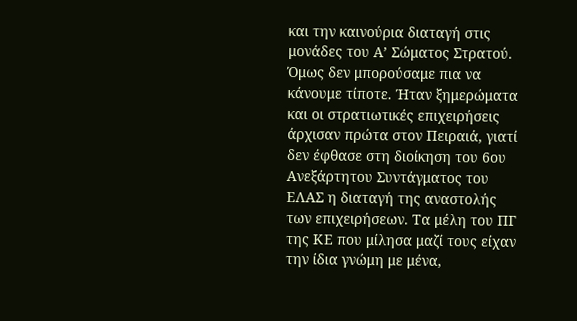και την καινούρια διαταγή στις μονάδες του Α’ Σώματος Στρατού. Όμως δεν μπορούσαμε πια να κάνουμε τίποτε. Ήταν ξημερώματα και οι στρατιωτικές επιχειρήσεις άρχισαν πρώτα στον Πειραιά, γιατί δεν έφθασε στη διοίκηση του 6ου Ανεξάρτητου Συντάγματος του ΕΛΑΣ η διαταγή της αναστολής των επιχειρήσεων. Τα μέλη του ΠΓ της ΚΕ που μίλησα μαζί τους είχαν την ίδια γνώμη με μένα,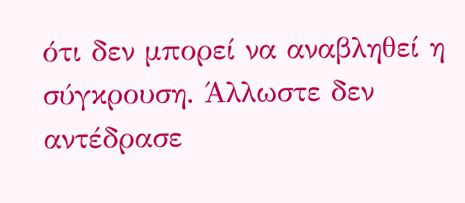ότι δεν μπορεί να αναβληθεί η σύγκρουση. Άλλωστε δεν αντέδρασε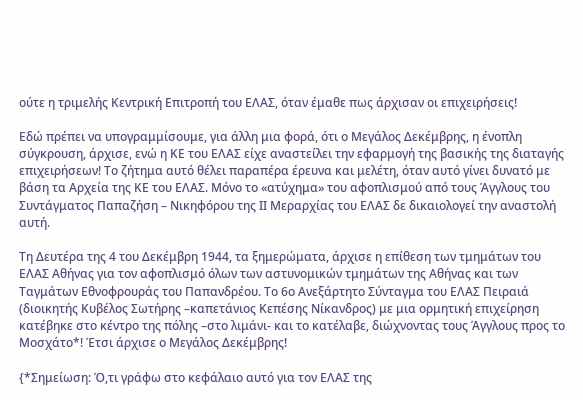ούτε η τριμελής Κεντρική Επιτροπή του ΕΛΑΣ, όταν έμαθε πως άρχισαν οι επιχειρήσεις!

Εδώ πρέπει να υπογραμμίσουμε, για άλλη μια φορά, ότι ο Μεγάλος Δεκέμβρης, η ένοπλη σύγκρουση, άρχισε, ενώ η ΚΕ του ΕΛΑΣ είχε αναστείλει την εφαρμογή της βασικής της διαταγής επιχειρήσεων! Το ζήτημα αυτό θέλει παραπέρα έρευνα και μελέτη, όταν αυτό γίνει δυνατό με βάση τα Αρχεία της ΚΕ του ΕΛΑΣ. Μόνο το «ατύχημα» του αφοπλισμού από τους Άγγλους του Συντάγματος Παπαζήση – Νικηφόρου της ΙΙ Μεραρχίας του ΕΛΑΣ δε δικαιολογεί την αναστολή αυτή.

Τη Δευτέρα της 4 του Δεκέμβρη 1944, τα ξημερώματα, άρχισε η επίθεση των τμημάτων του ΕΛΑΣ Αθήνας για τον αφοπλισμό όλων των αστυνομικών τμημάτων της Αθήνας και των Ταγμάτων Εθνοφρουράς του Παπανδρέου. Το 6ο Ανεξάρτητο Σύνταγμα του ΕΛΑΣ Πειραιά (διοικητής Κυβέλος Σωτήρης –καπετάνιος Κεπέσης Νίκανδρος) με μια ορμητική επιχείρηση κατέβηκε στο κέντρο της πόλης –στο λιμάνι- και το κατέλαβε, διώχνοντας τους Άγγλους προς το Μοσχάτο*! Έτσι άρχισε ο Μεγάλος Δεκέμβρης!

{*Σημείωση: Ό,τι γράφω στο κεφάλαιο αυτό για τον ΕΛΑΣ της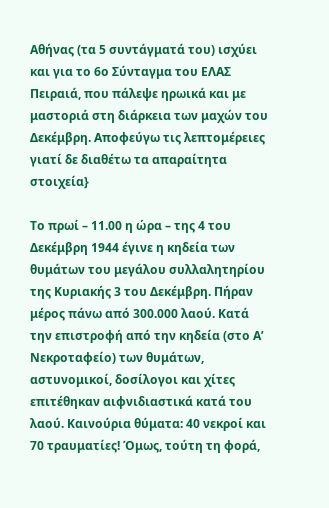Αθήνας (τα 5 συντάγματά του) ισχύει και για το 6ο Σύνταγμα του ΕΛΑΣ Πειραιά, που πάλεψε ηρωικά και με μαστοριά στη διάρκεια των μαχών του Δεκέμβρη. Αποφεύγω τις λεπτομέρειες γιατί δε διαθέτω τα απαραίτητα στοιχεία}

Το πρωί – 11.00 η ώρα – της 4 του Δεκέμβρη 1944 έγινε η κηδεία των θυμάτων του μεγάλου συλλαλητηρίου της Κυριακής 3 του Δεκέμβρη. Πήραν μέρος πάνω από 300.000 λαού. Κατά την επιστροφή από την κηδεία (στο Α’ Νεκροταφείο) των θυμάτων, αστυνομικοί, δοσίλογοι και χίτες επιτέθηκαν αιφνιδιαστικά κατά του λαού. Καινούρια θύματα: 40 νεκροί και 70 τραυματίες! Όμως, τούτη τη φορά,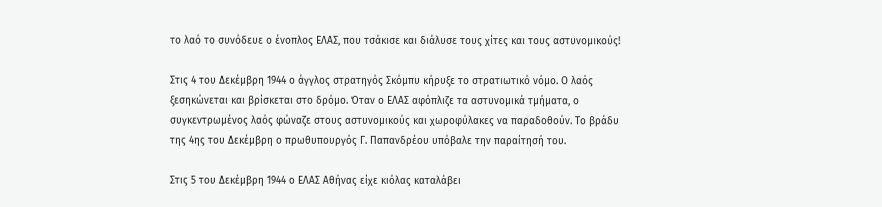το λαό το συνόδευε ο ένοπλος ΕΛΑΣ, που τσάκισε και διάλυσε τους χίτες και τους αστυνομικούς!

Στις 4 του Δεκέμβρη 1944 ο άγγλος στρατηγός Σκόμπυ κήρυξε το στρατιωτικό νόμο. Ο λαός ξεσηκώνεται και βρίσκεται στο δρόμο. Όταν ο ΕΛΑΣ αφόπλιζε τα αστυνομικά τμήματα, ο συγκεντρωμένος λαός φώναζε στους αστυνομικούς και χωροφύλακες να παραδοθούν. Το βράδυ της 4ης του Δεκέμβρη ο πρωθυπουργός Γ. Παπανδρέου υπόβαλε την παραίτησή του.

Στις 5 του Δεκέμβρη 1944 ο ΕΛΑΣ Αθήνας είχε κιόλας καταλάβει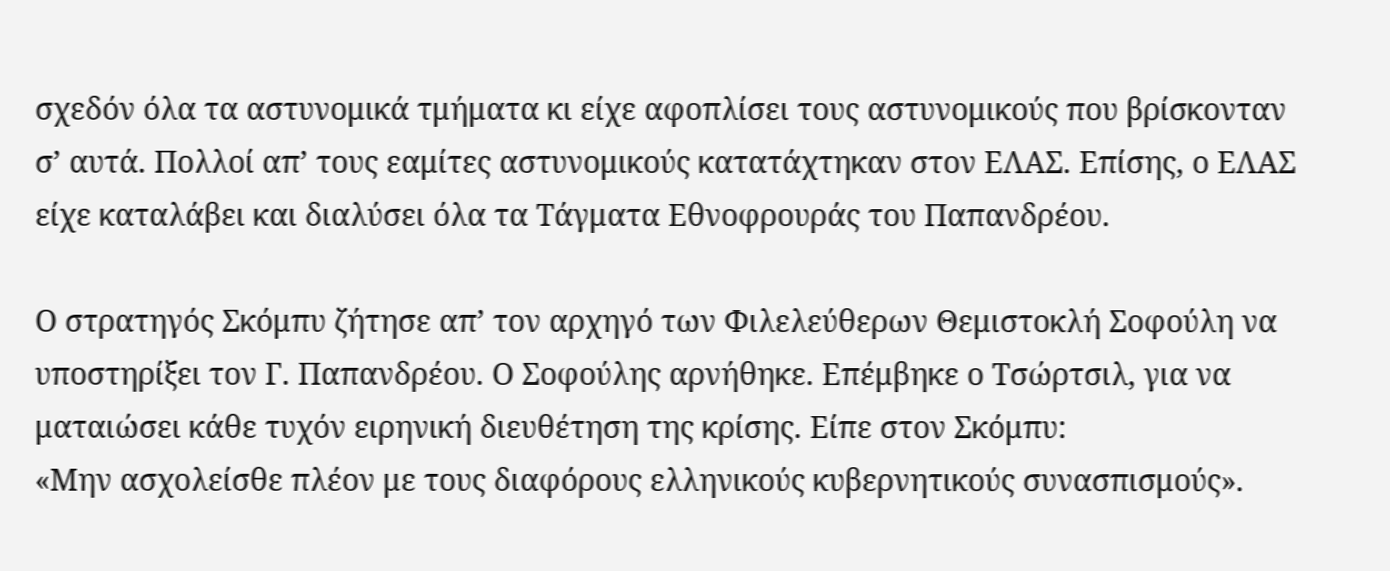σχεδόν όλα τα αστυνομικά τμήματα κι είχε αφοπλίσει τους αστυνομικούς που βρίσκονταν σ’ αυτά. Πολλοί απ’ τους εαμίτες αστυνομικούς κατατάχτηκαν στον ΕΛΑΣ. Επίσης, ο ΕΛΑΣ είχε καταλάβει και διαλύσει όλα τα Τάγματα Εθνοφρουράς του Παπανδρέου.

Ο στρατηγός Σκόμπυ ζήτησε απ’ τον αρχηγό των Φιλελεύθερων Θεμιστοκλή Σοφούλη να υποστηρίξει τον Γ. Παπανδρέου. Ο Σοφούλης αρνήθηκε. Επέμβηκε ο Τσώρτσιλ, για να ματαιώσει κάθε τυχόν ειρηνική διευθέτηση της κρίσης. Είπε στον Σκόμπυ:
«Μην ασχολείσθε πλέον με τους διαφόρους ελληνικούς κυβερνητικούς συνασπισμούς».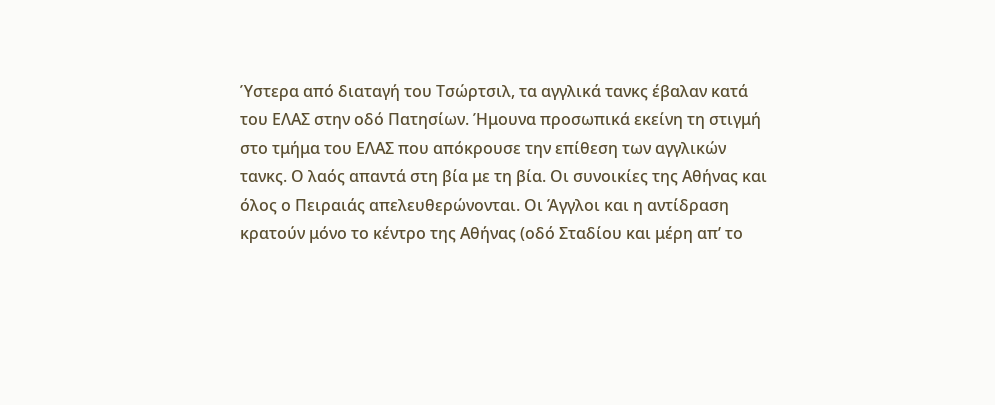Ύστερα από διαταγή του Τσώρτσιλ, τα αγγλικά τανκς έβαλαν κατά του ΕΛΑΣ στην οδό Πατησίων. Ήμουνα προσωπικά εκείνη τη στιγμή στο τμήμα του ΕΛΑΣ που απόκρουσε την επίθεση των αγγλικών τανκς. Ο λαός απαντά στη βία με τη βία. Οι συνοικίες της Αθήνας και όλος ο Πειραιάς απελευθερώνονται. Οι Άγγλοι και η αντίδραση κρατούν μόνο το κέντρο της Αθήνας (οδό Σταδίου και μέρη απ’ το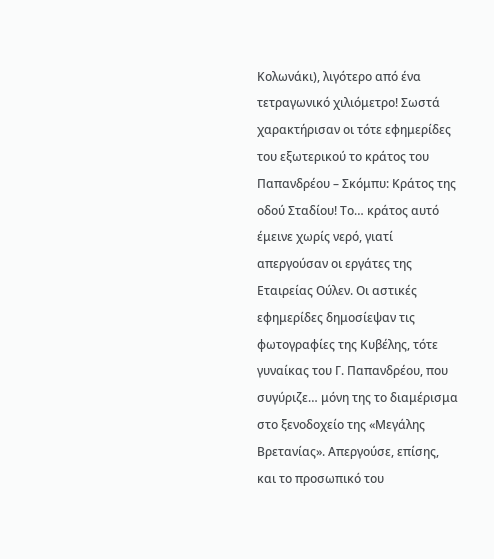Κολωνάκι), λιγότερο από ένα τετραγωνικό χιλιόμετρο! Σωστά χαρακτήρισαν οι τότε εφημερίδες του εξωτερικού το κράτος του Παπανδρέου – Σκόμπυ: Κράτος της οδού Σταδίου! Το… κράτος αυτό έμεινε χωρίς νερό, γιατί απεργούσαν οι εργάτες της Εταιρείας Ούλεν. Οι αστικές εφημερίδες δημοσίεψαν τις φωτογραφίες της Κυβέλης, τότε γυναίκας του Γ. Παπανδρέου, που συγύριζε… μόνη της το διαμέρισμα στο ξενοδοχείο της «Μεγάλης Βρετανίας». Απεργούσε, επίσης, και το προσωπικό του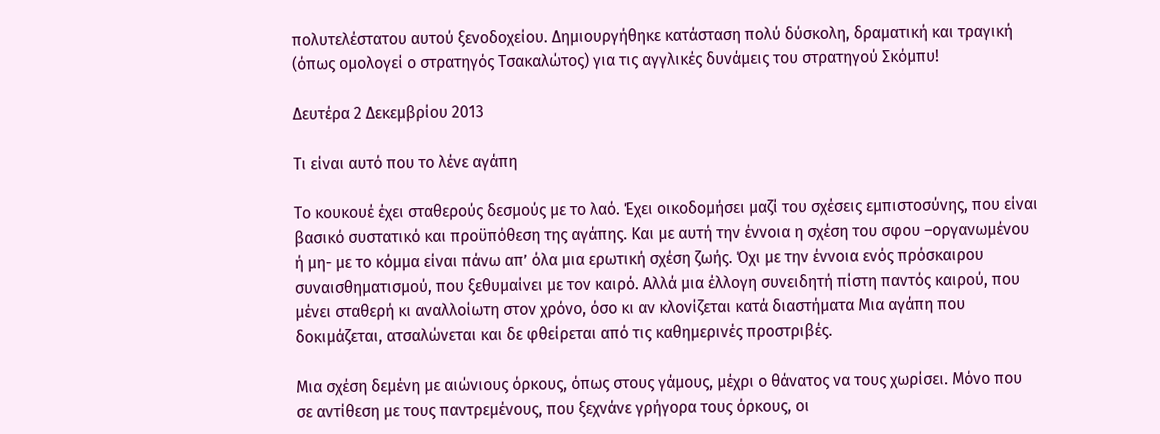πολυτελέστατου αυτού ξενοδοχείου. Δημιουργήθηκε κατάσταση πολύ δύσκολη, δραματική και τραγική (όπως ομολογεί ο στρατηγός Τσακαλώτος) για τις αγγλικές δυνάμεις του στρατηγού Σκόμπυ!

Δευτέρα 2 Δεκεμβρίου 2013

Τι είναι αυτό που το λένε αγάπη

Το κουκουέ έχει σταθερούς δεσμούς με το λαό. Έχει οικοδομήσει μαζί του σχέσεις εμπιστοσύνης, που είναι βασικό συστατικό και προϋπόθεση της αγάπης. Και με αυτή την έννοια η σχέση του σφου –οργανωμένου ή μη- με το κόμμα είναι πάνω απ’ όλα μια ερωτική σχέση ζωής. Όχι με την έννοια ενός πρόσκαιρου συναισθηματισμού, που ξεθυμαίνει με τον καιρό. Αλλά μια έλλογη συνειδητή πίστη παντός καιρού, που μένει σταθερή κι αναλλοίωτη στον χρόνο, όσο κι αν κλονίζεται κατά διαστήματα Μια αγάπη που δοκιμάζεται, ατσαλώνεται και δε φθείρεται από τις καθημερινές προστριβές.

Μια σχέση δεμένη με αιώνιους όρκους, όπως στους γάμους, μέχρι ο θάνατος να τους χωρίσει. Μόνο που σε αντίθεση με τους παντρεμένους, που ξεχνάνε γρήγορα τους όρκους, οι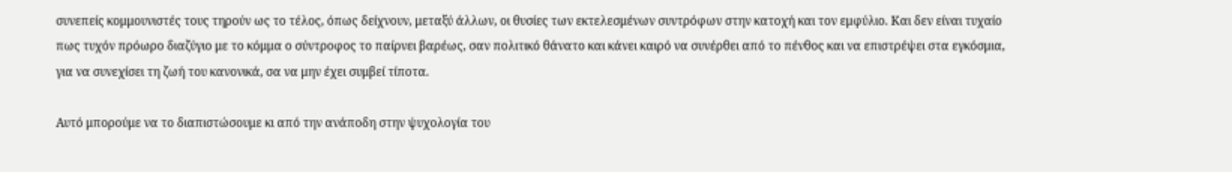συνεπείς κομμουνιστές τους τηρούν ως το τέλος, όπως δείχνουν, μεταξύ άλλων, οι θυσίες των εκτελεσμένων συντρόφων στην κατοχή και τον εμφύλιο. Και δεν είναι τυχαίο πως τυχόν πρόωρο διαζύγιο με το κόμμα ο σύντροφος το παίρνει βαρέως, σαν πολιτικό θάνατο και κάνει καιρό να συνέρθει από το πένθος και να επιστρέψει στα εγκόσμια, για να συνεχίσει τη ζωή του κανονικά, σα να μην έχει συμβεί τίποτα.

Αυτό μπορούμε να το διαπιστώσουμε κι από την ανάποδη στην ψυχολογία του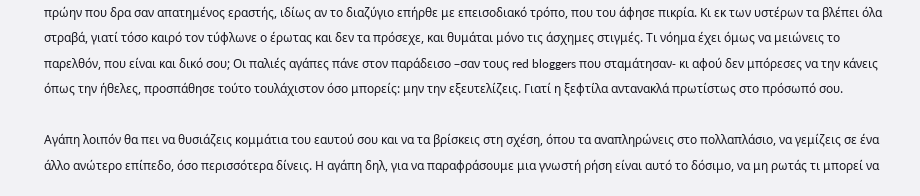πρώην που δρα σαν απατημένος εραστής, ιδίως αν το διαζύγιο επήρθε με επεισοδιακό τρόπο, που του άφησε πικρία. Κι εκ των υστέρων τα βλέπει όλα στραβά, γιατί τόσο καιρό τον τύφλωνε ο έρωτας και δεν τα πρόσεχε, και θυμάται μόνο τις άσχημες στιγμές. Τι νόημα έχει όμως να μειώνεις το παρελθόν, που είναι και δικό σου; Οι παλιές αγάπες πάνε στον παράδεισο –σαν τους red bloggers που σταμάτησαν- κι αφού δεν μπόρεσες να την κάνεις όπως την ήθελες, προσπάθησε τούτο τουλάχιστον όσο μπορείς: μην την εξευτελίζεις. Γιατί η ξεφτίλα αντανακλά πρωτίστως στο πρόσωπό σου.

Αγάπη λοιπόν θα πει να θυσιάζεις κομμάτια του εαυτού σου και να τα βρίσκεις στη σχέση, όπου τα αναπληρώνεις στο πολλαπλάσιο, να γεμίζεις σε ένα άλλο ανώτερο επίπεδο, όσο περισσότερα δίνεις. Η αγάπη δηλ, για να παραφράσουμε μια γνωστή ρήση είναι αυτό το δόσιμο, να μη ρωτάς τι μπορεί να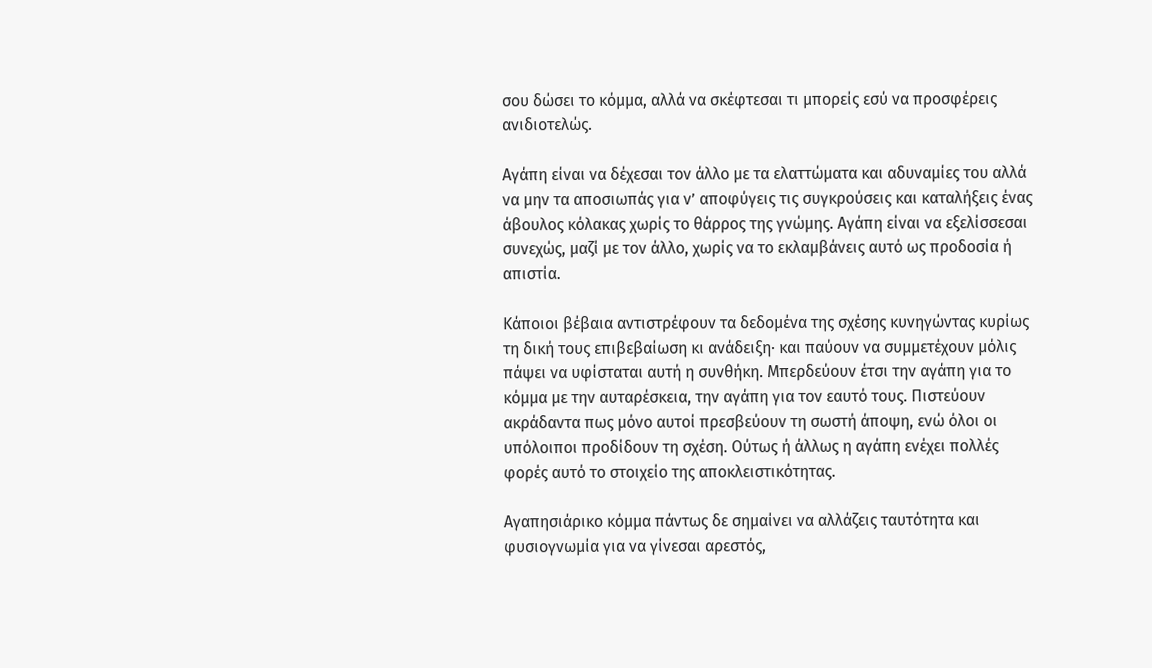σου δώσει το κόμμα, αλλά να σκέφτεσαι τι μπορείς εσύ να προσφέρεις ανιδιοτελώς.

Αγάπη είναι να δέχεσαι τον άλλο με τα ελαττώματα και αδυναμίες του αλλά να μην τα αποσιωπάς για ν’ αποφύγεις τις συγκρούσεις και καταλήξεις ένας άβουλος κόλακας χωρίς το θάρρος της γνώμης. Αγάπη είναι να εξελίσσεσαι συνεχώς, μαζί με τον άλλο, χωρίς να το εκλαμβάνεις αυτό ως προδοσία ή απιστία.

Κάποιοι βέβαια αντιστρέφουν τα δεδομένα της σχέσης κυνηγώντας κυρίως τη δική τους επιβεβαίωση κι ανάδειξη· και παύουν να συμμετέχουν μόλις πάψει να υφίσταται αυτή η συνθήκη. Μπερδεύουν έτσι την αγάπη για το κόμμα με την αυταρέσκεια, την αγάπη για τον εαυτό τους. Πιστεύουν ακράδαντα πως μόνο αυτοί πρεσβεύουν τη σωστή άποψη, ενώ όλοι οι υπόλοιποι προδίδουν τη σχέση. Ούτως ή άλλως η αγάπη ενέχει πολλές φορές αυτό το στοιχείο της αποκλειστικότητας.

Αγαπησιάρικο κόμμα πάντως δε σημαίνει να αλλάζεις ταυτότητα και φυσιογνωμία για να γίνεσαι αρεστός,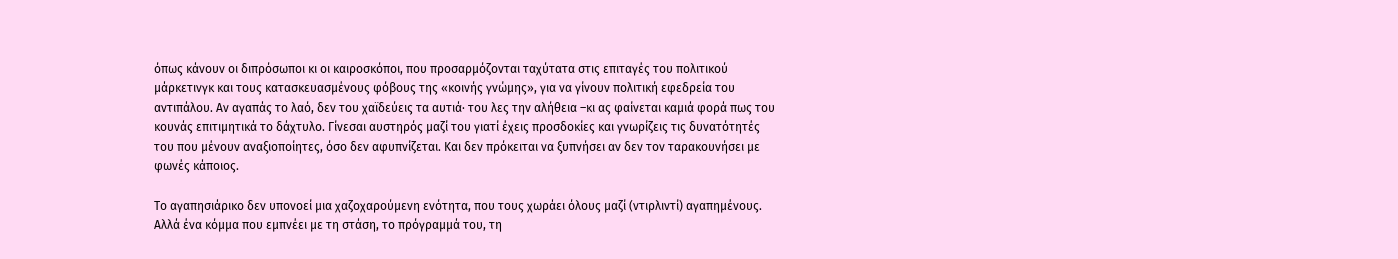όπως κάνουν οι διπρόσωποι κι οι καιροσκόποι, που προσαρμόζονται ταχύτατα στις επιταγές του πολιτικού μάρκετινγκ και τους κατασκευασμένους φόβους της «κοινής γνώμης», για να γίνουν πολιτική εφεδρεία του αντιπάλου. Αν αγαπάς το λαό, δεν του χαϊδεύεις τα αυτιά· του λες την αλήθεια –κι ας φαίνεται καμιά φορά πως του κουνάς επιτιμητικά το δάχτυλο. Γίνεσαι αυστηρός μαζί του γιατί έχεις προσδοκίες και γνωρίζεις τις δυνατότητές του που μένουν αναξιοποίητες, όσο δεν αφυπνίζεται. Και δεν πρόκειται να ξυπνήσει αν δεν τον ταρακουνήσει με φωνές κάποιος.

Το αγαπησιάρικο δεν υπονοεί μια χαζοχαρούμενη ενότητα, που τους χωράει όλους μαζί (ντιρλιντί) αγαπημένους. Αλλά ένα κόμμα που εμπνέει με τη στάση, το πρόγραμμά του, τη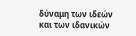δύναμη των ιδεών και των ιδανικών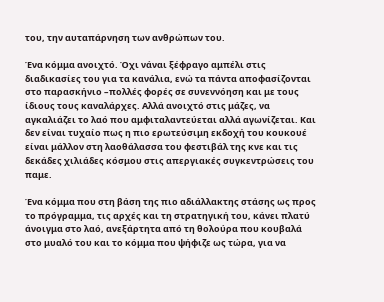του, την αυταπάρνηση των ανθρώπων του.

Ένα κόμμα ανοιχτό. Όχι νάναι ξέφραγο αμπέλι στις διαδικασίες του για τα κανάλια, ενώ τα πάντα αποφασίζονται στο παρασκήνιο –πολλές φορές σε συνεννόηση και με τους ίδιους τους καναλάρχες. Αλλά ανοιχτό στις μάζες, να αγκαλιάζει το λαό που αμφιταλαντεύεται αλλά αγωνίζεται. Και δεν είναι τυχαίο πως η πιο ερωτεύσιμη εκδοχή του κουκουέ είναι μάλλον στη λαοθάλασσα του φεστιβάλ της κνε και τις δεκάδες χιλιάδες κόσμου στις απεργιακές συγκεντρώσεις του παμε.

Ένα κόμμα που στη βάση της πιο αδιάλλακτης στάσης ως προς το πρόγραμμα, τις αρχές και τη στρατηγική του, κάνει πλατύ άνοιγμα στο λαό, ανεξάρτητα από τη θολούρα που κουβαλά στο μυαλό του και το κόμμα που ψήφιζε ως τώρα, για να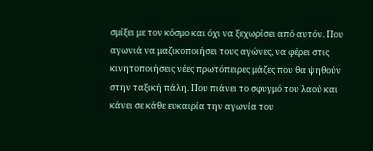σμίξει με τον κόσμο και όχι να ξεχωρίσει από αυτόν. Που αγωνιά να μαζικοποιήσει τους αγώνες, να φέρει στις κινητοποιήσεις νέες πρωτόπειρες μάζες που θα ψηθούν στην ταξική πάλη. Που πιάνει το σφυγμό του λαού και κάνει σε κάθε ευκαιρία την αγωνία του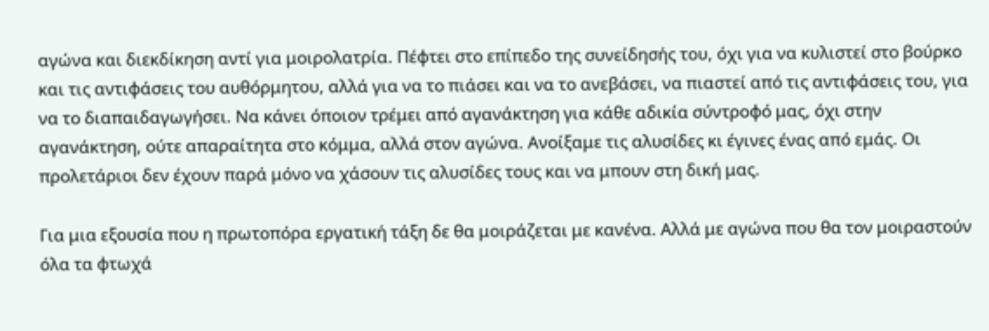αγώνα και διεκδίκηση αντί για μοιρολατρία. Πέφτει στο επίπεδο της συνείδησής του, όχι για να κυλιστεί στο βούρκο και τις αντιφάσεις του αυθόρμητου, αλλά για να το πιάσει και να το ανεβάσει, να πιαστεί από τις αντιφάσεις του, για να το διαπαιδαγωγήσει. Να κάνει όποιον τρέμει από αγανάκτηση για κάθε αδικία σύντροφό μας, όχι στην αγανάκτηση, ούτε απαραίτητα στο κόμμα, αλλά στον αγώνα. Ανοίξαμε τις αλυσίδες κι έγινες ένας από εμάς. Οι προλετάριοι δεν έχουν παρά μόνο να χάσουν τις αλυσίδες τους και να μπουν στη δική μας.

Για μια εξουσία που η πρωτοπόρα εργατική τάξη δε θα μοιράζεται με κανένα. Αλλά με αγώνα που θα τον μοιραστούν όλα τα φτωχά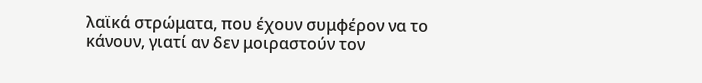λαϊκά στρώματα, που έχουν συμφέρον να το κάνουν, γιατί αν δεν μοιραστούν τον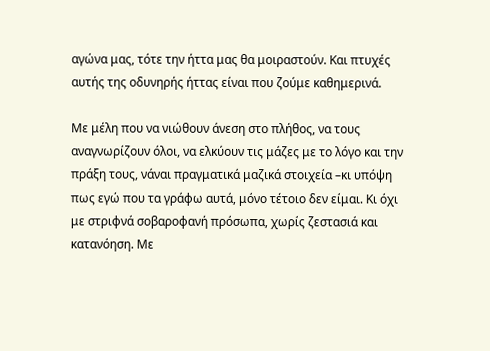αγώνα μας, τότε την ήττα μας θα μοιραστούν. Και πτυχές αυτής της οδυνηρής ήττας είναι που ζούμε καθημερινά.

Με μέλη που να νιώθουν άνεση στο πλήθος, να τους αναγνωρίζουν όλοι, να ελκύουν τις μάζες με το λόγο και την πράξη τους, νάναι πραγματικά μαζικά στοιχεία –κι υπόψη πως εγώ που τα γράφω αυτά, μόνο τέτοιο δεν είμαι. Κι όχι με στριφνά σοβαροφανή πρόσωπα, χωρίς ζεστασιά και κατανόηση. Με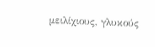μειλίχιους, γλυκούς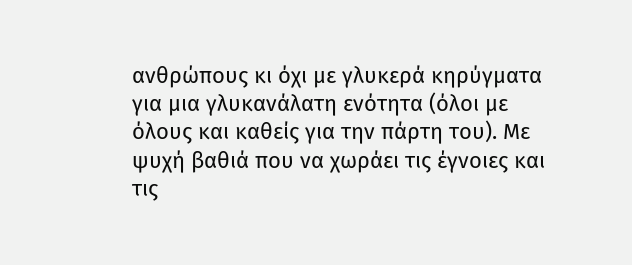ανθρώπους κι όχι με γλυκερά κηρύγματα για μια γλυκανάλατη ενότητα (όλοι με όλους και καθείς για την πάρτη του). Με ψυχή βαθιά που να χωράει τις έγνοιες και τις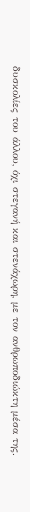δυσκολίες του άλλου, όχι στεγανή και στενάχωρη, με τον ανθρωποδιώκτη μέσα της.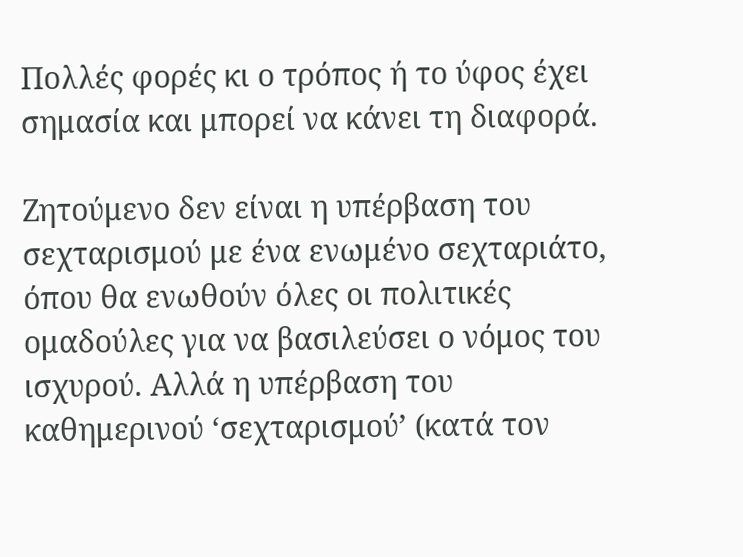Πολλές φορές κι ο τρόπος ή το ύφος έχει σημασία και μπορεί να κάνει τη διαφορά.

Ζητούμενο δεν είναι η υπέρβαση του σεχταρισμού με ένα ενωμένο σεχταριάτο, όπου θα ενωθούν όλες οι πολιτικές ομαδούλες για να βασιλεύσει ο νόμος του ισχυρού. Αλλά η υπέρβαση του καθημερινού ‘σεχταρισμού’ (κατά τον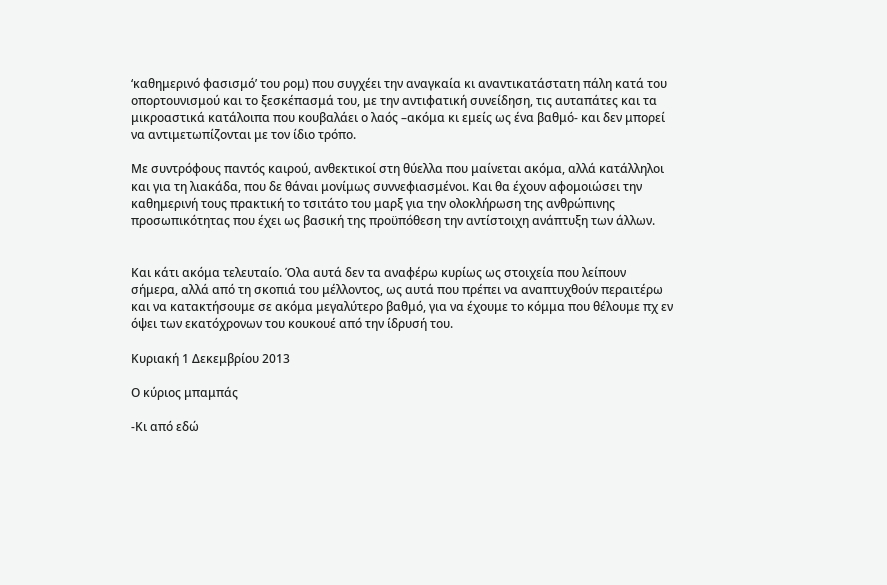‘καθημερινό φασισμό’ του ρομ) που συγχέει την αναγκαία κι αναντικατάστατη πάλη κατά του οπορτουνισμού και το ξεσκέπασμά του, με την αντιφατική συνείδηση, τις αυταπάτες και τα μικροαστικά κατάλοιπα που κουβαλάει ο λαός –ακόμα κι εμείς ως ένα βαθμό- και δεν μπορεί να αντιμετωπίζονται με τον ίδιο τρόπο.

Με συντρόφους παντός καιρού, ανθεκτικοί στη θύελλα που μαίνεται ακόμα, αλλά κατάλληλοι και για τη λιακάδα, που δε θάναι μονίμως συννεφιασμένοι. Και θα έχουν αφομοιώσει την καθημερινή τους πρακτική το τσιτάτο του μαρξ για την ολοκλήρωση της ανθρώπινης προσωπικότητας που έχει ως βασική της προϋπόθεση την αντίστοιχη ανάπτυξη των άλλων.


Και κάτι ακόμα τελευταίο. Όλα αυτά δεν τα αναφέρω κυρίως ως στοιχεία που λείπουν σήμερα, αλλά από τη σκοπιά του μέλλοντος, ως αυτά που πρέπει να αναπτυχθούν περαιτέρω και να κατακτήσουμε σε ακόμα μεγαλύτερο βαθμό, για να έχουμε το κόμμα που θέλουμε πχ εν όψει των εκατόχρονων του κουκουέ από την ίδρυσή του.

Κυριακή 1 Δεκεμβρίου 2013

Ο κύριος μπαμπάς

-Κι από εδώ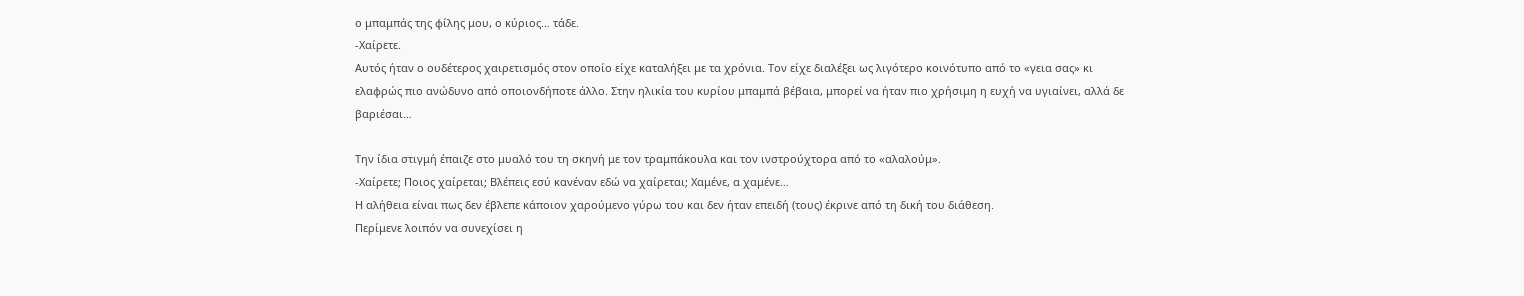ο μπαμπάς της φίλης μου, ο κύριος… τάδε.
-Χαίρετε.
Αυτός ήταν ο ουδέτερος χαιρετισμός στον οποίο είχε καταλήξει με τα χρόνια. Τον είχε διαλέξει ως λιγότερο κοινότυπο από το «γεια σας» κι ελαφρώς πιο ανώδυνο από οποιονδήποτε άλλο. Στην ηλικία του κυρίου μπαμπά βέβαια, μπορεί να ήταν πιο χρήσιμη η ευχή να υγιαίνει, αλλά δε βαριέσαι…

Την ίδια στιγμή έπαιζε στο μυαλό του τη σκηνή με τον τραμπάκουλα και τον ινστρούχτορα από το «αλαλούμ».
-Χαίρετε; Ποιος χαίρεται; Βλέπεις εσύ κανέναν εδώ να χαίρεται; Χαμένε, α χαμένε…
Η αλήθεια είναι πως δεν έβλεπε κάποιον χαρούμενο γύρω του και δεν ήταν επειδή (τους) έκρινε από τη δική του διάθεση.
Περίμενε λοιπόν να συνεχίσει η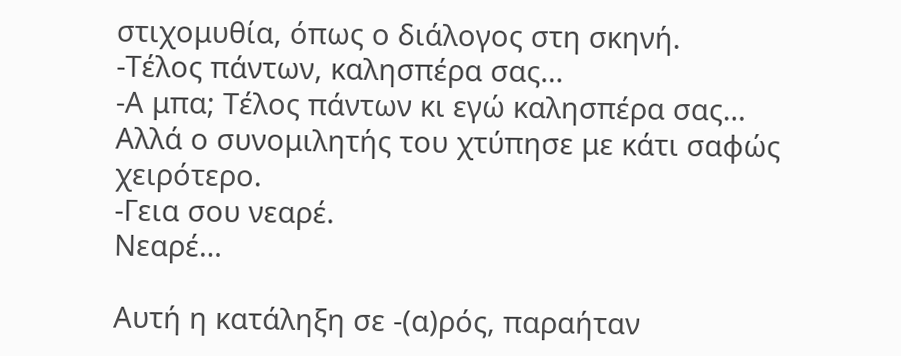στιχομυθία, όπως ο διάλογος στη σκηνή.
-Τέλος πάντων, καλησπέρα σας…
-Α μπα; Τέλος πάντων κι εγώ καλησπέρα σας…
Αλλά ο συνομιλητής του χτύπησε με κάτι σαφώς χειρότερο.
-Γεια σου νεαρέ.
Νεαρέ…

Αυτή η κατάληξη σε -(α)ρός, παραήταν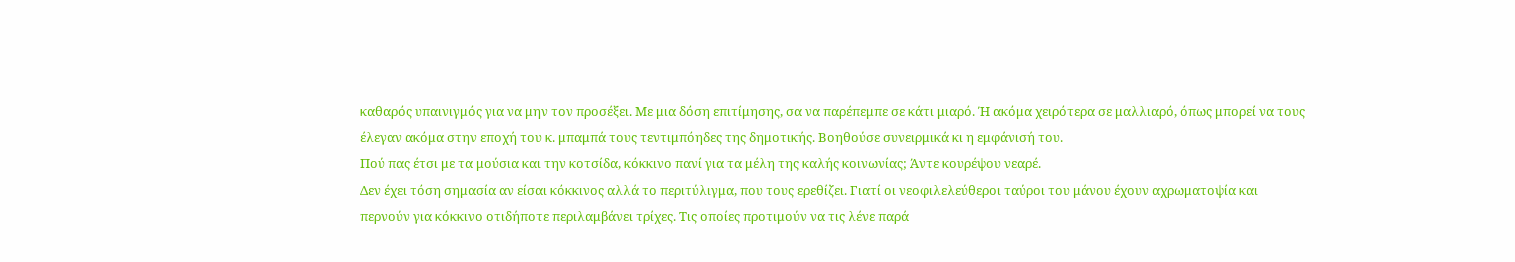καθαρός υπαινιγμός για να μην τον προσέξει. Με μια δόση επιτίμησης, σα να παρέπεμπε σε κάτι μιαρό. Ή ακόμα χειρότερα σε μαλλιαρό, όπως μπορεί να τους έλεγαν ακόμα στην εποχή του κ. μπαμπά τους τεντιμπόηδες της δημοτικής. Βοηθούσε συνειρμικά κι η εμφάνισή του.
Πού πας έτσι με τα μούσια και την κοτσίδα, κόκκινο πανί για τα μέλη της καλής κοινωνίας; Άντε κουρέψου νεαρέ.
Δεν έχει τόση σημασία αν είσαι κόκκινος αλλά το περιτύλιγμα, που τους ερεθίζει. Γιατί οι νεοφιλελεύθεροι ταύροι του μάνου έχουν αχρωματοψία και περνούν για κόκκινο οτιδήποτε περιλαμβάνει τρίχες. Τις οποίες προτιμούν να τις λένε παρά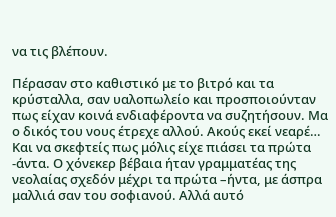να τις βλέπουν.

Πέρασαν στο καθιστικό με το βιτρό και τα κρύσταλλα, σαν υαλοπωλείο και προσποιούνταν πως είχαν κοινά ενδιαφέροντα να συζητήσουν. Μα ο δικός του νους έτρεχε αλλού. Ακούς εκεί νεαρέ… Και να σκεφτείς πως μόλις είχε πιάσει τα πρώτα -άντα. Ο χόνεκερ βέβαια ήταν γραμματέας της νεολαίας σχεδόν μέχρι τα πρώτα –ήντα, με άσπρα μαλλιά σαν του σοφιανού. Αλλά αυτό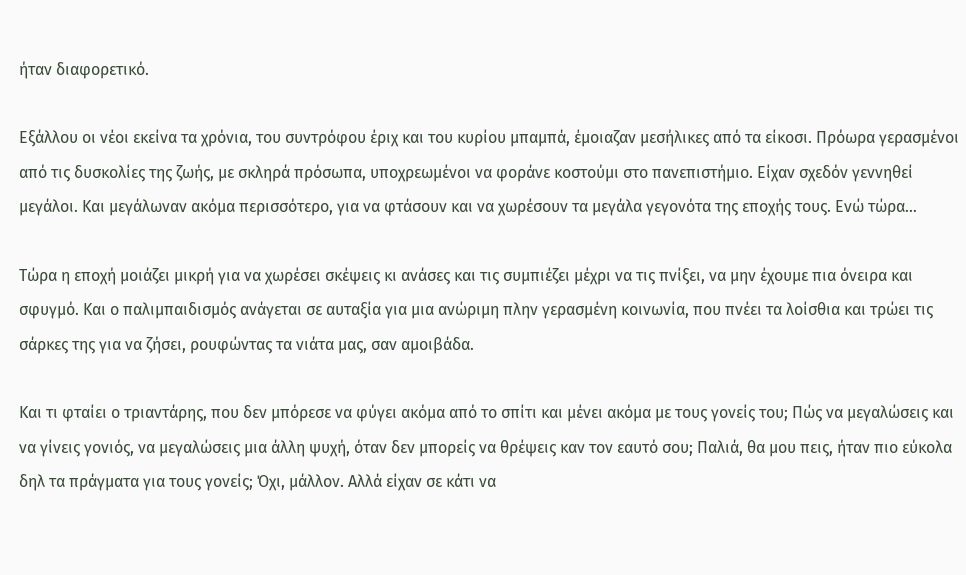ήταν διαφορετικό.

Εξάλλου οι νέοι εκείνα τα χρόνια, του συντρόφου έριχ και του κυρίου μπαμπά, έμοιαζαν μεσήλικες από τα είκοσι. Πρόωρα γερασμένοι από τις δυσκολίες της ζωής, με σκληρά πρόσωπα, υποχρεωμένοι να φοράνε κοστούμι στο πανεπιστήμιο. Είχαν σχεδόν γεννηθεί μεγάλοι. Και μεγάλωναν ακόμα περισσότερο, για να φτάσουν και να χωρέσουν τα μεγάλα γεγονότα της εποχής τους. Ενώ τώρα…

Τώρα η εποχή μοιάζει μικρή για να χωρέσει σκέψεις κι ανάσες και τις συμπιέζει μέχρι να τις πνίξει, να μην έχουμε πια όνειρα και σφυγμό. Και ο παλιμπαιδισμός ανάγεται σε αυταξία για μια ανώριμη πλην γερασμένη κοινωνία, που πνέει τα λοίσθια και τρώει τις σάρκες της για να ζήσει, ρουφώντας τα νιάτα μας, σαν αμοιβάδα.

Και τι φταίει ο τριαντάρης, που δεν μπόρεσε να φύγει ακόμα από το σπίτι και μένει ακόμα με τους γονείς του; Πώς να μεγαλώσεις και να γίνεις γονιός, να μεγαλώσεις μια άλλη ψυχή, όταν δεν μπορείς να θρέψεις καν τον εαυτό σου; Παλιά, θα μου πεις, ήταν πιο εύκολα δηλ τα πράγματα για τους γονείς; Όχι, μάλλον. Αλλά είχαν σε κάτι να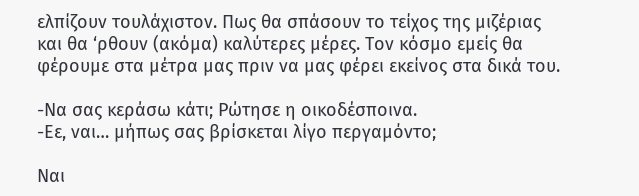ελπίζουν τουλάχιστον. Πως θα σπάσουν το τείχος της μιζέριας και θα ‘ρθουν (ακόμα) καλύτερες μέρες. Τον κόσμο εμείς θα φέρουμε στα μέτρα μας πριν να μας φέρει εκείνος στα δικά του.

-Να σας κεράσω κάτι; Ρώτησε η οικοδέσποινα.
-Εε, ναι… μήπως σας βρίσκεται λίγο περγαμόντο;

Ναι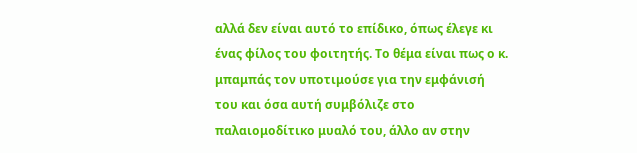αλλά δεν είναι αυτό το επίδικο, όπως έλεγε κι ένας φίλος του φοιτητής. Το θέμα είναι πως ο κ. μπαμπάς τον υποτιμούσε για την εμφάνισή του και όσα αυτή συμβόλιζε στο παλαιομοδίτικο μυαλό του, άλλο αν στην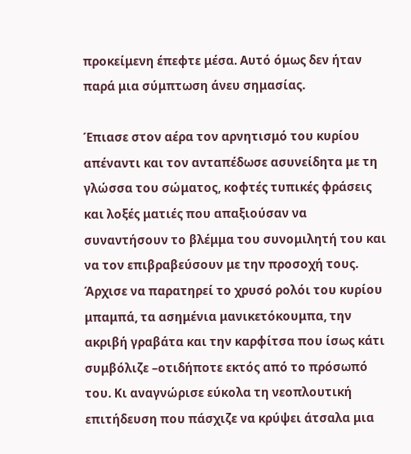προκείμενη έπεφτε μέσα. Αυτό όμως δεν ήταν παρά μια σύμπτωση άνευ σημασίας.

Έπιασε στον αέρα τον αρνητισμό του κυρίου απέναντι και τον ανταπέδωσε ασυνείδητα με τη γλώσσα του σώματος, κοφτές τυπικές φράσεις και λοξές ματιές που απαξιούσαν να συναντήσουν το βλέμμα του συνομιλητή του και να τον επιβραβεύσουν με την προσοχή τους. Άρχισε να παρατηρεί το χρυσό ρολόι του κυρίου μπαμπά, τα ασημένια μανικετόκουμπα, την ακριβή γραβάτα και την καρφίτσα που ίσως κάτι συμβόλιζε –οτιδήποτε εκτός από το πρόσωπό του. Κι αναγνώρισε εύκολα τη νεοπλουτική επιτήδευση που πάσχιζε να κρύψει άτσαλα μια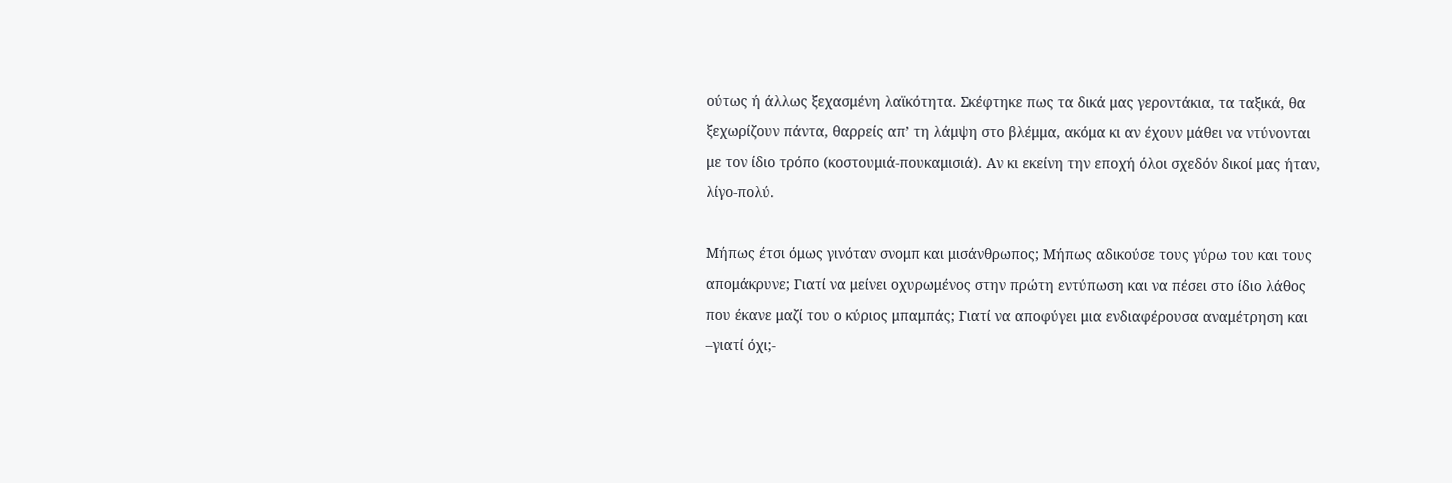ούτως ή άλλως ξεχασμένη λαϊκότητα. Σκέφτηκε πως τα δικά μας γεροντάκια, τα ταξικά, θα ξεχωρίζουν πάντα, θαρρείς απ’ τη λάμψη στο βλέμμα, ακόμα κι αν έχουν μάθει να ντύνονται με τον ίδιο τρόπο (κοστουμιά-πουκαμισιά). Αν κι εκείνη την εποχή όλοι σχεδόν δικοί μας ήταν, λίγο-πολύ.

Μήπως έτσι όμως γινόταν σνομπ και μισάνθρωπος; Μήπως αδικούσε τους γύρω του και τους απομάκρυνε; Γιατί να μείνει οχυρωμένος στην πρώτη εντύπωση και να πέσει στο ίδιο λάθος που έκανε μαζί του ο κύριος μπαμπάς; Γιατί να αποφύγει μια ενδιαφέρουσα αναμέτρηση και –γιατί όχι;-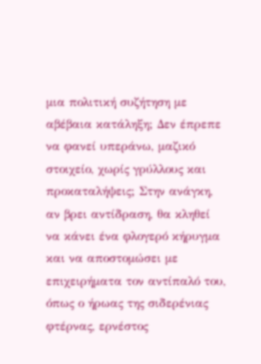μια πολιτική συζήτηση με αβέβαια κατάληξη; Δεν έπρεπε να φανεί υπεράνω, μαζικό στοιχείο, χωρίς γρύλλους και προκαταλήψεις; Στην ανάγκη, αν βρει αντίδραση, θα κληθεί να κάνει ένα φλογερό κήρυγμα και να αποστομώσει με επιχειρήματα τον αντίπαλό του, όπως ο ήρωας της σιδερένιας φτέρνας, ερνέστος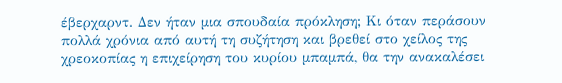έβερχαρντ. Δεν ήταν μια σπουδαία πρόκληση; Κι όταν περάσουν πολλά χρόνια από αυτή τη συζήτηση και βρεθεί στο χείλος της χρεοκοπίας η επιχείρηση του κυρίου μπαμπά, θα την ανακαλέσει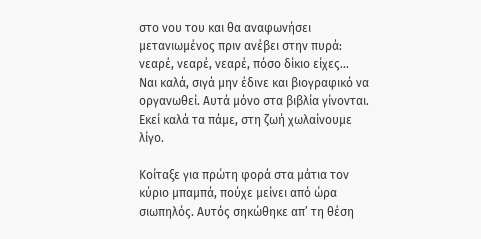στο νου του και θα αναφωνήσει μετανιωμένος πριν ανέβει στην πυρά: νεαρέ, νεαρέ, νεαρέ, πόσο δίκιο είχες…
Ναι καλά, σιγά μην έδινε και βιογραφικό να οργανωθεί. Αυτά μόνο στα βιβλία γίνονται. Εκεί καλά τα πάμε, στη ζωή χωλαίνουμε λίγο.

Κοίταξε για πρώτη φορά στα μάτια τον κύριο μπαμπά, πούχε μείνει από ώρα σιωπηλός. Αυτός σηκώθηκε απ’ τη θέση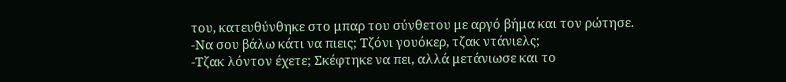του, κατευθύνθηκε στο μπαρ του σύνθετου με αργό βήμα και τον ρώτησε.
-Να σου βάλω κάτι να πιεις; Τζόνι γουόκερ, τζακ ντάνιελς;
-Τζακ λόντον έχετε; Σκέφτηκε να πει, αλλά μετάνιωσε και το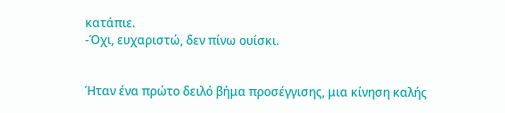κατάπιε.
-Όχι, ευχαριστώ, δεν πίνω ουίσκι.


Ήταν ένα πρώτο δειλό βήμα προσέγγισης, μια κίνηση καλής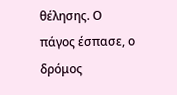θέλησης. Ο πάγος έσπασε, ο δρόμος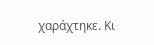χαράχτηκε. Κι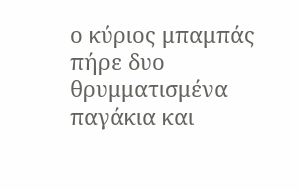ο κύριος μπαμπάς πήρε δυο θρυμματισμένα παγάκια και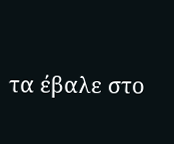τα έβαλε στο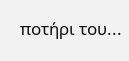ποτήρι του...